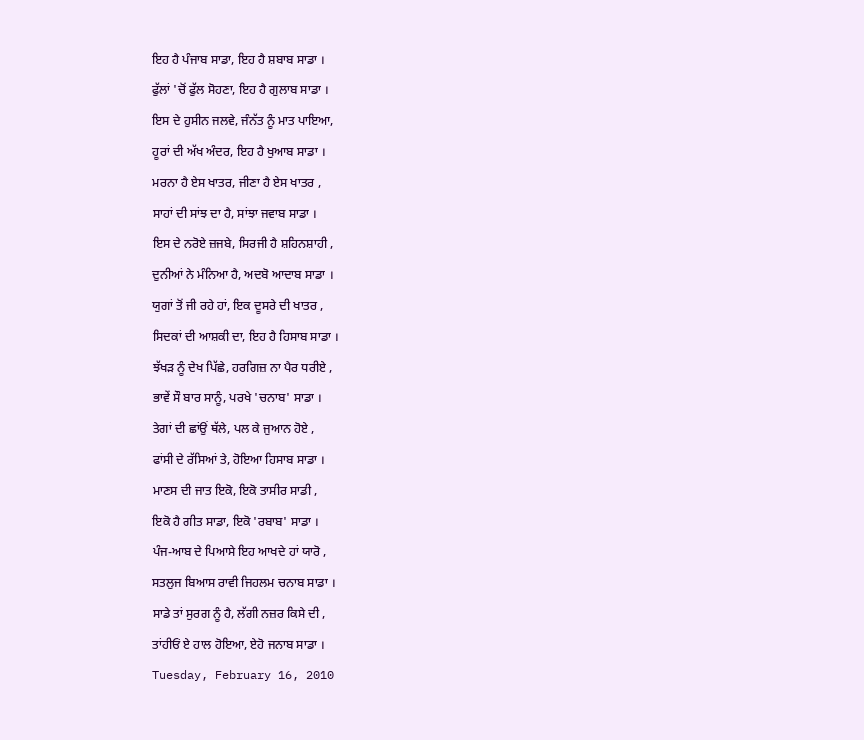ਇਹ ਹੈ ਪੰਜਾਬ ਸਾਡਾ, ਇਹ ਹੈ ਸ਼ਬਾਬ ਸਾਡਾ ।
ਫੁੱਲਾਂ 'ਚੋਂ ਫੁੱਲ ਸੋਹਣਾ, ਇਹ ਹੈ ਗੁਲਾਬ ਸਾਡਾ ।
ਇਸ ਦੇ ਹੁਸੀਨ ਜਲਵੇ, ਜੰਨੱਤ ਨੂੰ ਮਾਤ ਪਾਇਆ,
ਹੂਰਾਂ ਦੀ ਅੱਖ ਅੰਦਰ, ਇਹ ਹੈ ਖੁਆਬ ਸਾਡਾ ।
ਮਰਨਾ ਹੈ ਏਸ ਖਾਤਰ, ਜੀਣਾ ਹੈ ਏਸ ਖਾਤਰ ,
ਸਾਹਾਂ ਦੀ ਸਾਂਝ ਦਾ ਹੈ, ਸਾਂਝਾ ਜਵਾਬ ਸਾਡਾ ।
ਇਸ ਦੇ ਨਰੋਏ ਜ਼ਜਬੇ, ਸਿਰਜੀ ਹੈ ਸ਼ਹਿਨਸ਼ਾਹੀ ,
ਦੁਨੀਆਂ ਨੇ ਮੰਨਿਆ ਹੈ, ਅਦਬੋ ਆਦਾਬ ਸਾਡਾ ।
ਯੁਗਾਂ ਤੋਂ ਜੀ ਰਹੇ ਹਾਂ, ਇਕ ਦੂਸਰੇ ਦੀ ਖਾਤਰ ,
ਸਿਦਕਾਂ ਦੀ ਆਸ਼ਕੀ ਦਾ, ਇਹ ਹੈ ਹਿਸਾਬ ਸਾਡਾ ।
ਝੱਖੜ ਨੂੰ ਦੇਖ ਪਿੱਛੇ, ਹਰਗਿਜ਼ ਨਾ ਪੈਰ ਧਰੀਏ ,
ਭਾਵੇਂ ਸੌ ਬਾਰ ਸਾਨੂੰ, ਪਰਖੇ 'ਚਨਾਬ' ਸਾਡਾ ।
ਤੇਗਾਂ ਦੀ ਛਾਂਉਂ ਥੱਲੇ, ਪਲ ਕੇ ਜੁਆਨ ਹੋਏ ,
ਫਾਂਸੀ ਦੇ ਰੱਸਿਆਂ ਤੇ, ਹੋਇਆ ਹਿਸਾਬ ਸਾਡਾ ।
ਮਾਣਸ ਦੀ ਜਾਤ ਇਕੋ, ਇਕੋ ਤਾਸੀਰ ਸਾਡੀ ,
ਇਕੋ ਹੈ ਗੀਤ ਸਾਡਾ, ਇਕੋ 'ਰਬਾਬ' ਸਾਡਾ ।
ਪੰਜ-ਆਬ ਦੇ ਪਿਆਸੇ ਇਹ ਆਖਦੇ ਹਾਂ ਯਾਰੋ ,
ਸਤਲੁਜ ਬਿਆਸ ਰਾਵੀ ਜਿਹਲਮ ਚਨਾਬ ਸਾਡਾ ।
ਸਾਡੇ ਤਾਂ ਸੁਰਗ ਨੂੰ ਹੈ, ਲੱਗੀ ਨਜ਼ਰ ਕਿਸੇ ਦੀ ,
ਤਾਂਹੀਓਂ ਏ ਹਾਲ ਹੋਇਆ, ਏਹੋ ਜਨਾਬ ਸਾਡਾ ।
Tuesday, February 16, 2010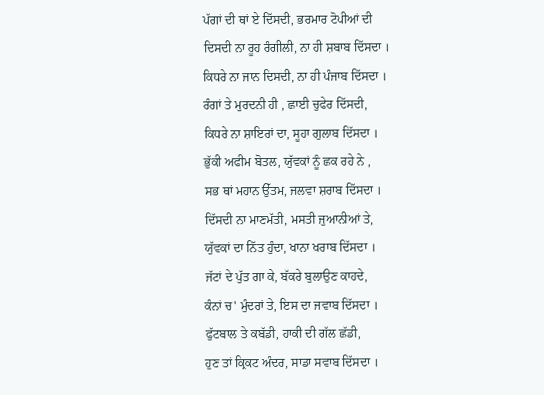ਪੱਗਾਂ ਦੀ ਥਾਂ ਏ ਦਿੱਸਦੀ, ਭਰਮਾਰ ਟੋਪੀਆਂ ਦੀ
ਦਿਸਦੀ ਨਾ ਰੂਹ ਰੰਗੀਲੀ, ਨਾ ਹੀ ਸ਼ਬਾਬ ਦਿੱਸਦਾ ।
ਕਿਧਰੇ ਨਾ ਜਾਨ ਦਿਸਦੀ, ਨਾ ਹੀ ਪੰਜਾਬ ਦਿੱਸਦਾ ।
ਰੰਗਾਂ ਤੇ ਮੁਰਦਨੀ ਹੀ , ਛਾਈ ਚੁਫੇਰ ਦਿੱਸਦੀ,
ਕਿਧਰੇ ਨਾ ਸ਼ਾਇਰਾਂ ਦਾ, ਸੂਹਾ ਗੁਲਾਬ ਦਿੱਸਦਾ ।
ਭੁੱਕੀ ਅਫੀਮ ਬੋਤਲ, ਯੁੱਵਕਾਂ ਨੂੰ ਛਕ ਰਹੇ ਨੇ ,
ਸਭ ਥਾਂ ਮਹਾਨ ਉੱਤਮ, ਜਲਵਾ ਸ਼ਰਾਬ ਦਿੱਸਦਾ ।
ਦਿੱਸਦੀ ਨਾ ਮਾਣਮੱਤੀ, ਮਸਤੀ ਜੁਆਨੀਆਂ ਤੇ,
ਯੁੱਵਕਾਂ ਦਾ ਨਿੱਤ ਹੁੰਦਾ, ਖਾਨਾ ਖਰਾਬ ਦਿੱਸਦਾ ।
ਜੱਟਾਂ ਦੇ ਪੁੱਤ ਗਾ ਕੇ, ਬੱਕਰੇ ਬੁਲਾਉਣ ਕਾਹਦੇ,
ਕੰਨਾਂ ਚ' ਮੁੰਦਰਾਂ ਤੇ, ਇਸ ਦਾ ਜਵਾਬ ਦਿੱਸਦਾ ।
ਫੁੱਟਬਾਲ ਤੇ ਕਬੱਡੀ, ਹਾਕੀ ਦੀ ਗੱਲ ਛੱਡੀ,
ਹੁਣ ਤਾਂ ਕ੍ਰਿਕਟ ਅੰਦਰ, ਸਾਡਾ ਸਵਾਬ ਦਿੱਸਦਾ ।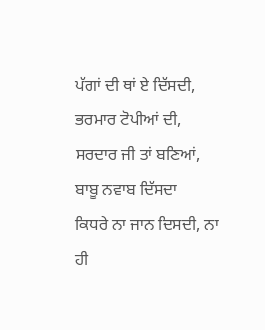ਪੱਗਾਂ ਦੀ ਥਾਂ ਏ ਦਿੱਸਦੀ, ਭਰਮਾਰ ਟੋਪੀਆਂ ਦੀ,
ਸਰਦਾਰ ਜੀ ਤਾਂ ਬਣਿਆਂ, ਬਾਬੂ ਨਵਾਬ ਦਿੱਸਦਾ
ਕਿਧਰੇ ਨਾ ਜਾਨ ਦਿਸਦੀ, ਨਾ ਹੀ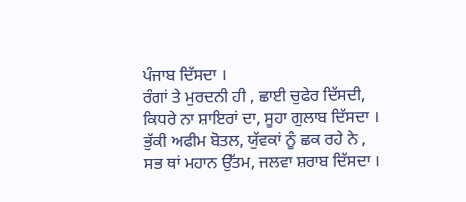ਪੰਜਾਬ ਦਿੱਸਦਾ ।
ਰੰਗਾਂ ਤੇ ਮੁਰਦਨੀ ਹੀ , ਛਾਈ ਚੁਫੇਰ ਦਿੱਸਦੀ,
ਕਿਧਰੇ ਨਾ ਸ਼ਾਇਰਾਂ ਦਾ, ਸੂਹਾ ਗੁਲਾਬ ਦਿੱਸਦਾ ।
ਭੁੱਕੀ ਅਫੀਮ ਬੋਤਲ, ਯੁੱਵਕਾਂ ਨੂੰ ਛਕ ਰਹੇ ਨੇ ,
ਸਭ ਥਾਂ ਮਹਾਨ ਉੱਤਮ, ਜਲਵਾ ਸ਼ਰਾਬ ਦਿੱਸਦਾ ।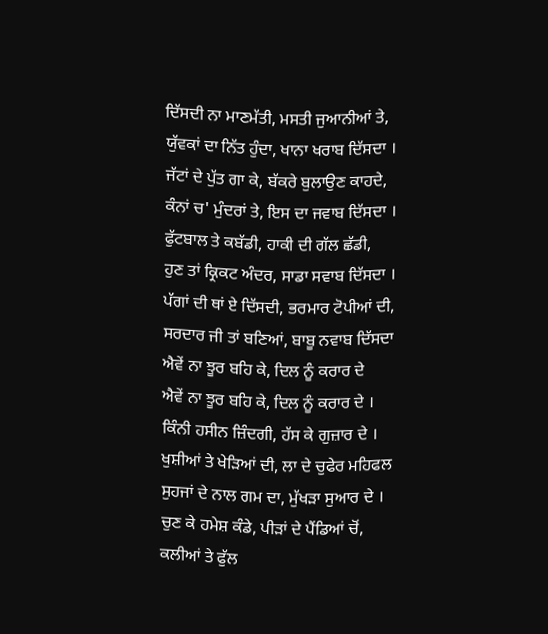ਦਿੱਸਦੀ ਨਾ ਮਾਣਮੱਤੀ, ਮਸਤੀ ਜੁਆਨੀਆਂ ਤੇ,
ਯੁੱਵਕਾਂ ਦਾ ਨਿੱਤ ਹੁੰਦਾ, ਖਾਨਾ ਖਰਾਬ ਦਿੱਸਦਾ ।
ਜੱਟਾਂ ਦੇ ਪੁੱਤ ਗਾ ਕੇ, ਬੱਕਰੇ ਬੁਲਾਉਣ ਕਾਹਦੇ,
ਕੰਨਾਂ ਚ' ਮੁੰਦਰਾਂ ਤੇ, ਇਸ ਦਾ ਜਵਾਬ ਦਿੱਸਦਾ ।
ਫੁੱਟਬਾਲ ਤੇ ਕਬੱਡੀ, ਹਾਕੀ ਦੀ ਗੱਲ ਛੱਡੀ,
ਹੁਣ ਤਾਂ ਕ੍ਰਿਕਟ ਅੰਦਰ, ਸਾਡਾ ਸਵਾਬ ਦਿੱਸਦਾ ।
ਪੱਗਾਂ ਦੀ ਥਾਂ ਏ ਦਿੱਸਦੀ, ਭਰਮਾਰ ਟੋਪੀਆਂ ਦੀ,
ਸਰਦਾਰ ਜੀ ਤਾਂ ਬਣਿਆਂ, ਬਾਬੂ ਨਵਾਬ ਦਿੱਸਦਾ
ਐਵੇਂ ਨਾ ਝੂਰ ਬਹਿ ਕੇ, ਦਿਲ ਨੂੰ ਕਰਾਰ ਦੇ
ਐਵੇਂ ਨਾ ਝੂਰ ਬਹਿ ਕੇ, ਦਿਲ ਨੂੰ ਕਰਾਰ ਦੇ ।
ਕਿੰਨੀ ਹਸੀਨ ਜ਼ਿੰਦਗੀ, ਹੱਸ ਕੇ ਗੁਜ਼ਾਰ ਦੇ ।
ਖੁਸ਼ੀਆਂ ਤੇ ਖੇੜਿਆਂ ਦੀ, ਲਾ ਦੇ ਚੁਫੇਰ ਮਹਿਫਲ
ਸੁਹਜਾਂ ਦੇ ਨਾਲ ਗਮ ਦਾ, ਮੁੱਖੜਾ ਸੁਆਰ ਦੇ ।
ਚੁਣ ਕੇ ਹਮੇਸ਼ ਕੰਡੇ, ਪੀੜਾਂ ਦੇ ਪੈਂਡਿਆਂ ਚੋਂ,
ਕਲੀਆਂ ਤੇ ਫੁੱਲ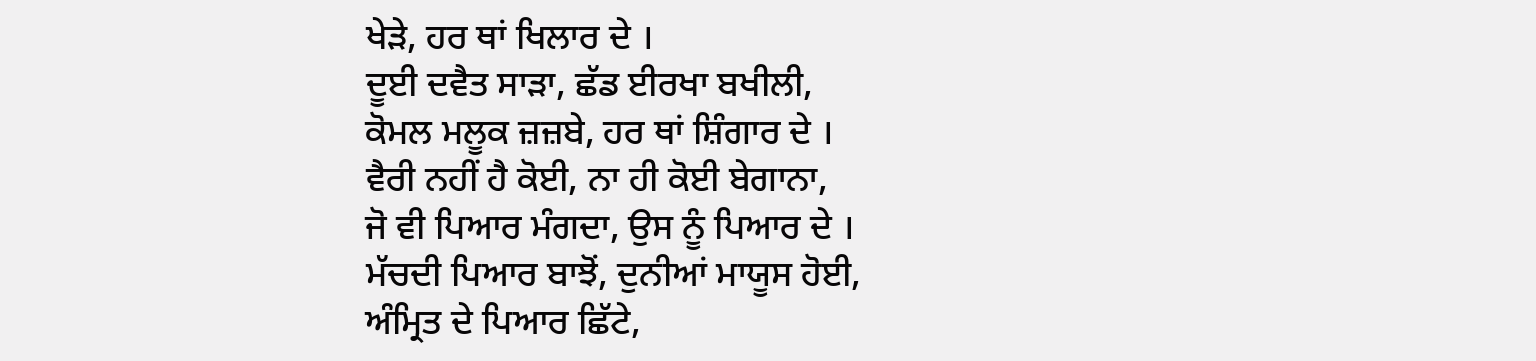ਖੇੜੇ, ਹਰ ਥਾਂ ਖਿਲਾਰ ਦੇ ।
ਦੂਈ ਦਵੈਤ ਸਾੜਾ, ਛੱਡ ਈਰਖਾ ਬਖੀਲੀ,
ਕੋਮਲ ਮਲੂਕ ਜ਼ਜ਼ਬੇ, ਹਰ ਥਾਂ ਸ਼ਿੰਗਾਰ ਦੇ ।
ਵੈਰੀ ਨਹੀਂ ਹੈ ਕੋਈ, ਨਾ ਹੀ ਕੋਈ ਬੇਗਾਨਾ,
ਜੋ ਵੀ ਪਿਆਰ ਮੰਗਦਾ, ਉਸ ਨੂੰ ਪਿਆਰ ਦੇ ।
ਮੱਚਦੀ ਪਿਆਰ ਬਾਝੋਂ, ਦੁਨੀਆਂ ਮਾਯੂਸ ਹੋਈ,
ਅੰਮ੍ਰਿਤ ਦੇ ਪਿਆਰ ਛਿੱਟੇ,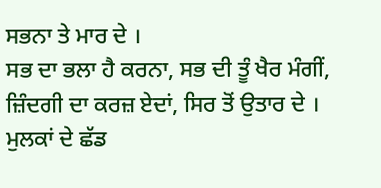ਸਭਨਾ ਤੇ ਮਾਰ ਦੇ ।
ਸਭ ਦਾ ਭਲਾ ਹੈ ਕਰਨਾ, ਸਭ ਦੀ ਤੂੰ ਖੈਰ ਮੰਗੀਂ,
ਜ਼ਿੰਦਗੀ ਦਾ ਕਰਜ਼ ਏਦਾਂ, ਸਿਰ ਤੋਂ ਉਤਾਰ ਦੇ ।
ਮੁਲਕਾਂ ਦੇ ਛੱਡ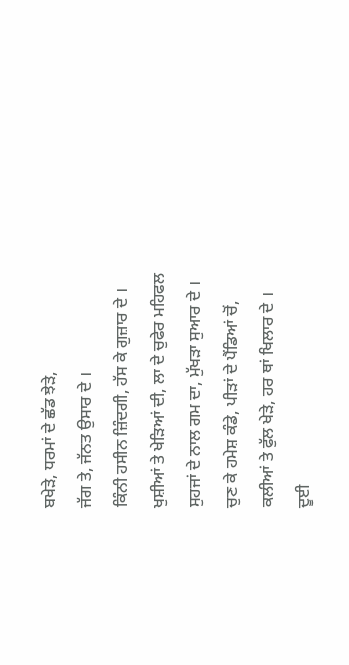ਬਖੇੜੇ, ਧਰਮਾਂ ਦੇ ਛੱਡ ਝੇੜੇ,
ਜੱਗ ਤੇ, ਜੱਨਤ ਉਸਾਰ ਦੇ ।
ਕਿੰਨੀ ਹਸੀਨ ਜ਼ਿੰਦਗੀ, ਹੱਸ ਕੇ ਗੁਜ਼ਾਰ ਦੇ ।
ਖੁਸ਼ੀਆਂ ਤੇ ਖੇੜਿਆਂ ਦੀ, ਲਾ ਦੇ ਚੁਫੇਰ ਮਹਿਫਲ
ਸੁਹਜਾਂ ਦੇ ਨਾਲ ਗਮ ਦਾ, ਮੁੱਖੜਾ ਸੁਆਰ ਦੇ ।
ਚੁਣ ਕੇ ਹਮੇਸ਼ ਕੰਡੇ, ਪੀੜਾਂ ਦੇ ਪੈਂਡਿਆਂ ਚੋਂ,
ਕਲੀਆਂ ਤੇ ਫੁੱਲ ਖੇੜੇ, ਹਰ ਥਾਂ ਖਿਲਾਰ ਦੇ ।
ਦੂਈ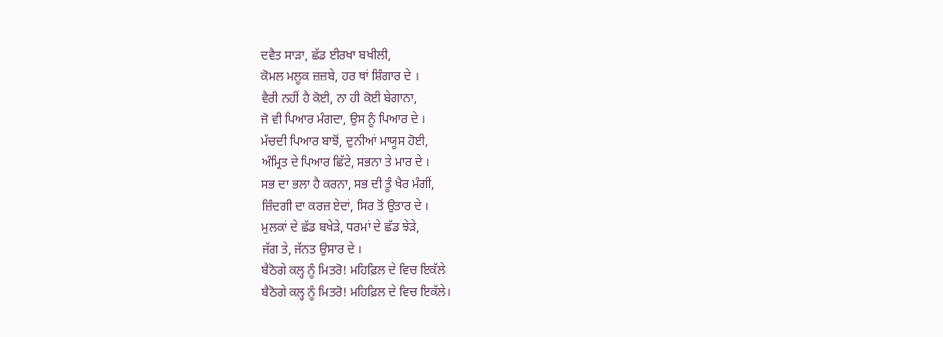ਦਵੈਤ ਸਾੜਾ, ਛੱਡ ਈਰਖਾ ਬਖੀਲੀ,
ਕੋਮਲ ਮਲੂਕ ਜ਼ਜ਼ਬੇ, ਹਰ ਥਾਂ ਸ਼ਿੰਗਾਰ ਦੇ ।
ਵੈਰੀ ਨਹੀਂ ਹੈ ਕੋਈ, ਨਾ ਹੀ ਕੋਈ ਬੇਗਾਨਾ,
ਜੋ ਵੀ ਪਿਆਰ ਮੰਗਦਾ, ਉਸ ਨੂੰ ਪਿਆਰ ਦੇ ।
ਮੱਚਦੀ ਪਿਆਰ ਬਾਝੋਂ, ਦੁਨੀਆਂ ਮਾਯੂਸ ਹੋਈ,
ਅੰਮ੍ਰਿਤ ਦੇ ਪਿਆਰ ਛਿੱਟੇ, ਸਭਨਾ ਤੇ ਮਾਰ ਦੇ ।
ਸਭ ਦਾ ਭਲਾ ਹੈ ਕਰਨਾ, ਸਭ ਦੀ ਤੂੰ ਖੈਰ ਮੰਗੀਂ,
ਜ਼ਿੰਦਗੀ ਦਾ ਕਰਜ਼ ਏਦਾਂ, ਸਿਰ ਤੋਂ ਉਤਾਰ ਦੇ ।
ਮੁਲਕਾਂ ਦੇ ਛੱਡ ਬਖੇੜੇ, ਧਰਮਾਂ ਦੇ ਛੱਡ ਝੇੜੇ,
ਜੱਗ ਤੇ, ਜੱਨਤ ਉਸਾਰ ਦੇ ।
ਬੈਠੋਗੇ ਕਲ੍ਹ ਨੂੰ ਮਿਤਰੋ! ਮਹਿਫ਼ਿਲ ਦੇ ਵਿਚ ਇਕੱਲੇ
ਬੈਠੋਗੇ ਕਲ੍ਹ ਨੂੰ ਮਿਤਰੋ! ਮਹਿਫ਼ਿਲ ਦੇ ਵਿਚ ਇਕੱਲੇ।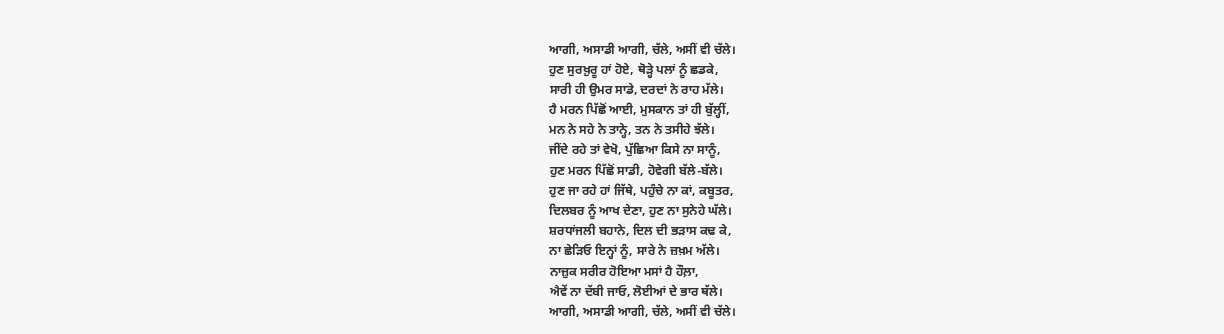ਆਗੀ, ਅਸਾਡੀ ਆਗੀ, ਚੱਲੇ, ਅਸੀਂ ਵੀ ਚੱਲੇ।
ਹੁਣ ਸੁਰਖ਼ੁਰੂ ਹਾਂ ਹੋਏ, ਥੋੜ੍ਹੇ ਪਲਾਂ ਨੂੰ ਛਡਕੇ,
ਸਾਰੀ ਹੀ ਉਮਰ ਸਾਡੇ, ਦਰਦਾਂ ਨੇ ਰਾਹ ਮੱਲੇ।
ਹੈ ਮਰਨ ਪਿੱਛੋਂ ਆਈ, ਮੁਸਕਾਨ ਤਾਂ ਹੀ ਬੁੱਲ੍ਹੀਂ,
ਮਨ ਨੇ ਸਹੇ ਨੇ ਤਾਨ੍ਹੇ, ਤਨ ਨੇ ਤਸੀਹੇ ਝੱਲੇ।
ਜੀਂਦੇ ਰਹੇ ਤਾਂ ਵੇਖੋ, ਪੁੱਛਿਆ ਕਿਸੇ ਨਾ ਸਾਨੂੰ,
ਹੁਣ ਮਰਨ ਪਿੱਛੋਂ ਸਾਡੀ, ਹੋਵੇਗੀ ਬੱਲੇ-ਬੱਲੇ।
ਹੁਣ ਜਾ ਰਹੇ ਹਾਂ ਜਿੱਥੇ, ਪਹੁੰਚੇ ਨਾ ਕਾਂ, ਕਬੂਤਰ,
ਦਿਲਬਰ ਨੂੰ ਆਖ ਦੇਣਾ, ਹੁਣ ਨਾ ਸੁਨੇਹੇ ਘੱਲੇ।
ਸ਼ਰਧਾਂਜਲੀ ਬਹਾਨੇ, ਦਿਲ ਦੀ ਭੜਾਸ ਕਢ ਕੇ,
ਨਾ ਛੇੜਿਓ ਇਨ੍ਹਾਂ ਨੂੰ, ਸਾਰੇ ਨੇ ਜ਼ਖ਼ਮ ਅੱਲੇ।
ਨਾਜ਼ੁਕ ਸਰੀਰ ਹੋਇਆ ਮਸਾਂ ਹੈ ਹੌਲ਼ਾ,
ਐਵੇਂ ਨਾ ਦੱਬੀ ਜਾਓ, ਲੋਈਆਂ ਦੇ ਭਾਰ ਥੱਲੇ।
ਆਗੀ, ਅਸਾਡੀ ਆਗੀ, ਚੱਲੇ, ਅਸੀਂ ਵੀ ਚੱਲੇ।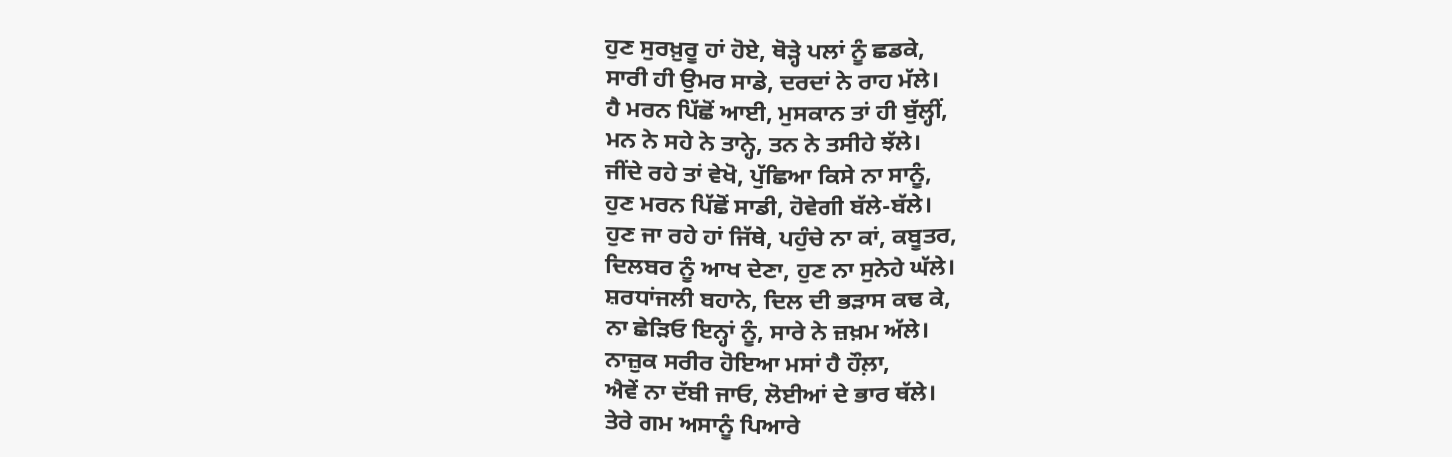ਹੁਣ ਸੁਰਖ਼ੁਰੂ ਹਾਂ ਹੋਏ, ਥੋੜ੍ਹੇ ਪਲਾਂ ਨੂੰ ਛਡਕੇ,
ਸਾਰੀ ਹੀ ਉਮਰ ਸਾਡੇ, ਦਰਦਾਂ ਨੇ ਰਾਹ ਮੱਲੇ।
ਹੈ ਮਰਨ ਪਿੱਛੋਂ ਆਈ, ਮੁਸਕਾਨ ਤਾਂ ਹੀ ਬੁੱਲ੍ਹੀਂ,
ਮਨ ਨੇ ਸਹੇ ਨੇ ਤਾਨ੍ਹੇ, ਤਨ ਨੇ ਤਸੀਹੇ ਝੱਲੇ।
ਜੀਂਦੇ ਰਹੇ ਤਾਂ ਵੇਖੋ, ਪੁੱਛਿਆ ਕਿਸੇ ਨਾ ਸਾਨੂੰ,
ਹੁਣ ਮਰਨ ਪਿੱਛੋਂ ਸਾਡੀ, ਹੋਵੇਗੀ ਬੱਲੇ-ਬੱਲੇ।
ਹੁਣ ਜਾ ਰਹੇ ਹਾਂ ਜਿੱਥੇ, ਪਹੁੰਚੇ ਨਾ ਕਾਂ, ਕਬੂਤਰ,
ਦਿਲਬਰ ਨੂੰ ਆਖ ਦੇਣਾ, ਹੁਣ ਨਾ ਸੁਨੇਹੇ ਘੱਲੇ।
ਸ਼ਰਧਾਂਜਲੀ ਬਹਾਨੇ, ਦਿਲ ਦੀ ਭੜਾਸ ਕਢ ਕੇ,
ਨਾ ਛੇੜਿਓ ਇਨ੍ਹਾਂ ਨੂੰ, ਸਾਰੇ ਨੇ ਜ਼ਖ਼ਮ ਅੱਲੇ।
ਨਾਜ਼ੁਕ ਸਰੀਰ ਹੋਇਆ ਮਸਾਂ ਹੈ ਹੌਲ਼ਾ,
ਐਵੇਂ ਨਾ ਦੱਬੀ ਜਾਓ, ਲੋਈਆਂ ਦੇ ਭਾਰ ਥੱਲੇ।
ਤੇਰੇ ਗਮ ਅਸਾਨੂੰ ਪਿਆਰੇ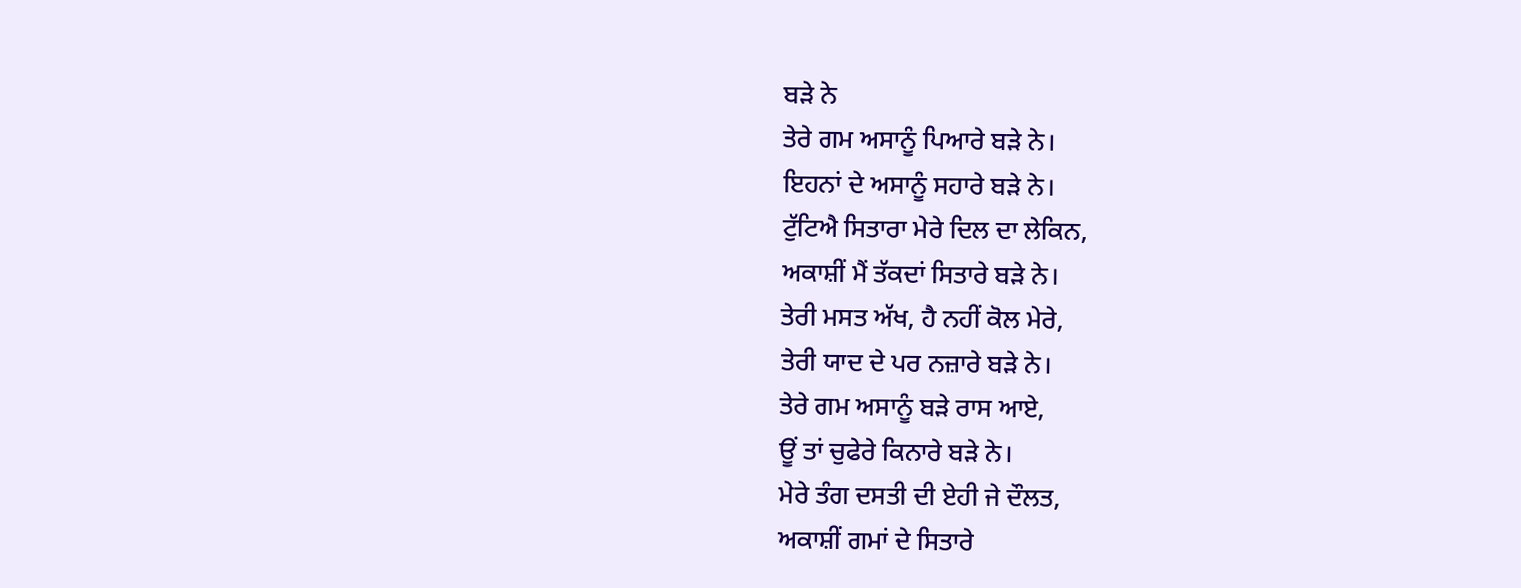ਬੜੇ ਨੇ
ਤੇਰੇ ਗਮ ਅਸਾਨੂੰ ਪਿਆਰੇ ਬੜੇ ਨੇ।
ਇਹਨਾਂ ਦੇ ਅਸਾਨੂੰ ਸਹਾਰੇ ਬੜੇ ਨੇ।
ਟੁੱਟਿਐ ਸਿਤਾਰਾ ਮੇਰੇ ਦਿਲ ਦਾ ਲੇਕਿਨ,
ਅਕਾਸ਼ੀਂ ਮੈਂ ਤੱਕਦਾਂ ਸਿਤਾਰੇ ਬੜੇ ਨੇ।
ਤੇਰੀ ਮਸਤ ਅੱਖ, ਹੈ ਨਹੀਂ ਕੋਲ ਮੇਰੇ,
ਤੇਰੀ ਯਾਦ ਦੇ ਪਰ ਨਜ਼ਾਰੇ ਬੜੇ ਨੇ।
ਤੇਰੇ ਗਮ ਅਸਾਨੂੰ ਬੜੇ ਰਾਸ ਆਏ,
ਊਂ ਤਾਂ ਚੁਫੇਰੇ ਕਿਨਾਰੇ ਬੜੇ ਨੇ।
ਮੇਰੇ ਤੰਗ ਦਸਤੀ ਦੀ ਏਹੀ ਜੇ ਦੌਲਤ,
ਅਕਾਸ਼ੀਂ ਗਮਾਂ ਦੇ ਸਿਤਾਰੇ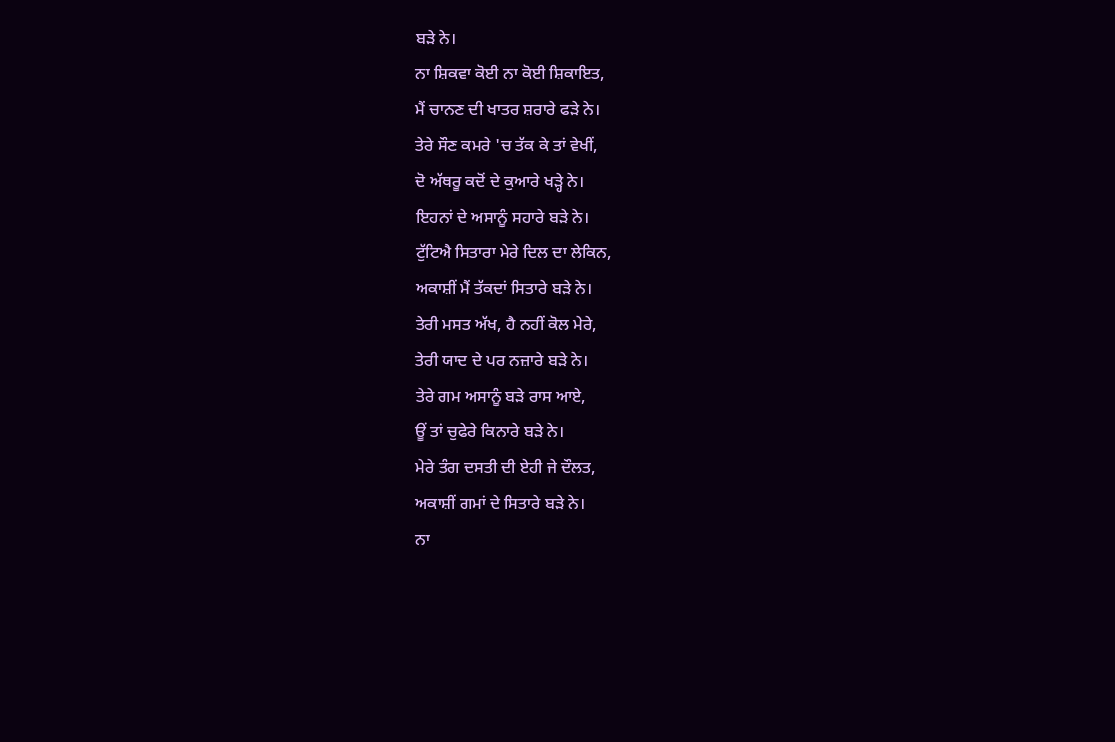ਬੜੇ ਨੇ।
ਨਾ ਸ਼ਿਕਵਾ ਕੋਈ ਨਾ ਕੋਈ ਸ਼ਿਕਾਇਤ,
ਮੈਂ ਚਾਨਣ ਦੀ ਖਾਤਰ ਸ਼ਰਾਰੇ ਫੜੇ ਨੇ।
ਤੇਰੇ ਸੌਣ ਕਮਰੇ 'ਚ ਤੱਕ ਕੇ ਤਾਂ ਵੇਖੀਂ,
ਦੋ ਅੱਥਰੂ ਕਦੋਂ ਦੇ ਕੁਆਰੇ ਖੜ੍ਹੇ ਨੇ।
ਇਹਨਾਂ ਦੇ ਅਸਾਨੂੰ ਸਹਾਰੇ ਬੜੇ ਨੇ।
ਟੁੱਟਿਐ ਸਿਤਾਰਾ ਮੇਰੇ ਦਿਲ ਦਾ ਲੇਕਿਨ,
ਅਕਾਸ਼ੀਂ ਮੈਂ ਤੱਕਦਾਂ ਸਿਤਾਰੇ ਬੜੇ ਨੇ।
ਤੇਰੀ ਮਸਤ ਅੱਖ, ਹੈ ਨਹੀਂ ਕੋਲ ਮੇਰੇ,
ਤੇਰੀ ਯਾਦ ਦੇ ਪਰ ਨਜ਼ਾਰੇ ਬੜੇ ਨੇ।
ਤੇਰੇ ਗਮ ਅਸਾਨੂੰ ਬੜੇ ਰਾਸ ਆਏ,
ਊਂ ਤਾਂ ਚੁਫੇਰੇ ਕਿਨਾਰੇ ਬੜੇ ਨੇ।
ਮੇਰੇ ਤੰਗ ਦਸਤੀ ਦੀ ਏਹੀ ਜੇ ਦੌਲਤ,
ਅਕਾਸ਼ੀਂ ਗਮਾਂ ਦੇ ਸਿਤਾਰੇ ਬੜੇ ਨੇ।
ਨਾ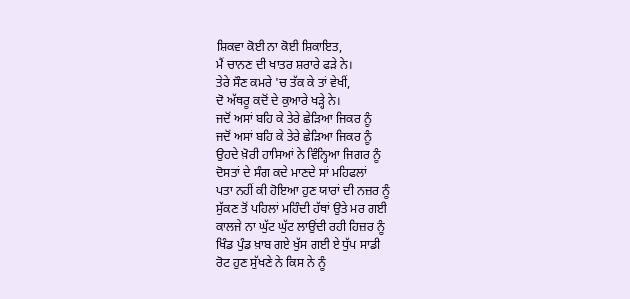ਸ਼ਿਕਵਾ ਕੋਈ ਨਾ ਕੋਈ ਸ਼ਿਕਾਇਤ,
ਮੈਂ ਚਾਨਣ ਦੀ ਖਾਤਰ ਸ਼ਰਾਰੇ ਫੜੇ ਨੇ।
ਤੇਰੇ ਸੌਣ ਕਮਰੇ 'ਚ ਤੱਕ ਕੇ ਤਾਂ ਵੇਖੀਂ,
ਦੋ ਅੱਥਰੂ ਕਦੋਂ ਦੇ ਕੁਆਰੇ ਖੜ੍ਹੇ ਨੇ।
ਜਦੋਂ ਅਸਾਂ ਬਹਿ ਕੇ ਤੇਰੇ ਛੇੜਿਆ ਜਿਕਰ ਨੂੰ
ਜਦੋਂ ਅਸਾਂ ਬਹਿ ਕੇ ਤੇਰੇ ਛੇੜਿਆ ਜਿਕਰ ਨੂੰ
ਉਹਦੇ ਖ਼ੋਰੀ ਹਾਸਿਆਂ ਨੇ ਵਿੰਨ੍ਹਿਆ ਜਿਗਰ ਨੂੰ
ਦੋਸਤਾਂ ਦੇ ਸੰਗ ਕਦੇ ਮਾਣਦੇ ਸਾਂ ਮਹਿਫਲਾਂ
ਪਤਾ ਨਹੀਂ ਕੀ ਹੋਇਆ ਹੁਣ ਯਾਰਾਂ ਦੀ ਨਜ਼ਰ ਨੂੰ
ਸੁੱਕਣ ਤੋਂ ਪਹਿਲਾਂ ਮਹਿੰਦੀ ਹੱਥਾਂ ਉਤੇ ਮਰ ਗਈ
ਕਾਲਜੇ ਨਾ ਘੁੱਟ ਘੁੱਟ ਲਾਉਂਦੀ ਰਹੀ ਹਿਜ਼ਰ ਨੂੰ
ਖਿੰਡ ਪੁੰਡ ਖ਼ਾਬ ਗਏ ਖੁੱਸ ਗਈ ਏ ਧੁੱਪ ਸਾਡੀ
ਰੋਟ ਹੁਣ ਸੁੱਖਣੇ ਨੇ ਕਿਸ ਨੇ ਨੂੰ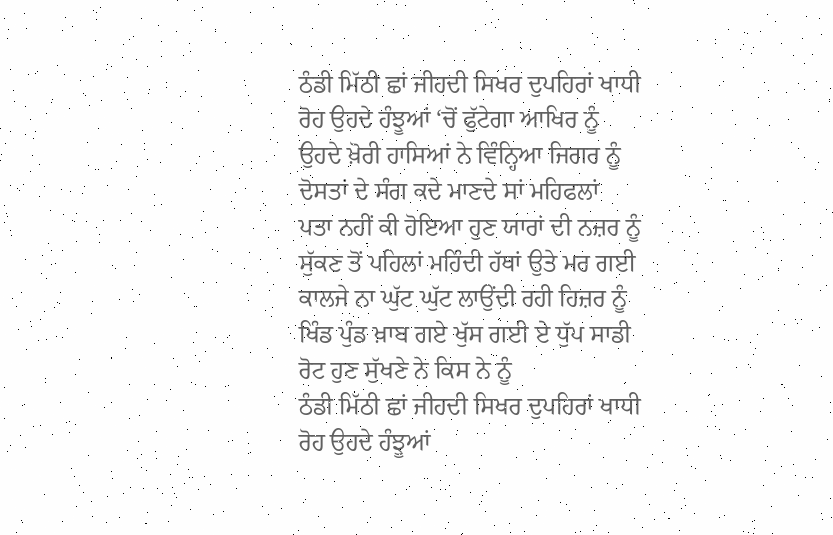ਠੰਡੀ ਮਿੱਠੀ ਛਾਂ ਜੀਹਦੀ ਸਿਖਰ ਦੁਪਹਿਰਾਂ ਖਾਧੀ
ਰੋਹ ਉਹਦੇ ਹੰਝੂਆਂ ‘ਚੋਂ ਫੁੱਟੇਗਾ ਆਖਿਰ ਨੂੰ
ਉਹਦੇ ਖ਼ੋਰੀ ਹਾਸਿਆਂ ਨੇ ਵਿੰਨ੍ਹਿਆ ਜਿਗਰ ਨੂੰ
ਦੋਸਤਾਂ ਦੇ ਸੰਗ ਕਦੇ ਮਾਣਦੇ ਸਾਂ ਮਹਿਫਲਾਂ
ਪਤਾ ਨਹੀਂ ਕੀ ਹੋਇਆ ਹੁਣ ਯਾਰਾਂ ਦੀ ਨਜ਼ਰ ਨੂੰ
ਸੁੱਕਣ ਤੋਂ ਪਹਿਲਾਂ ਮਹਿੰਦੀ ਹੱਥਾਂ ਉਤੇ ਮਰ ਗਈ
ਕਾਲਜੇ ਨਾ ਘੁੱਟ ਘੁੱਟ ਲਾਉਂਦੀ ਰਹੀ ਹਿਜ਼ਰ ਨੂੰ
ਖਿੰਡ ਪੁੰਡ ਖ਼ਾਬ ਗਏ ਖੁੱਸ ਗਈ ਏ ਧੁੱਪ ਸਾਡੀ
ਰੋਟ ਹੁਣ ਸੁੱਖਣੇ ਨੇ ਕਿਸ ਨੇ ਨੂੰ
ਠੰਡੀ ਮਿੱਠੀ ਛਾਂ ਜੀਹਦੀ ਸਿਖਰ ਦੁਪਹਿਰਾਂ ਖਾਧੀ
ਰੋਹ ਉਹਦੇ ਹੰਝੂਆਂ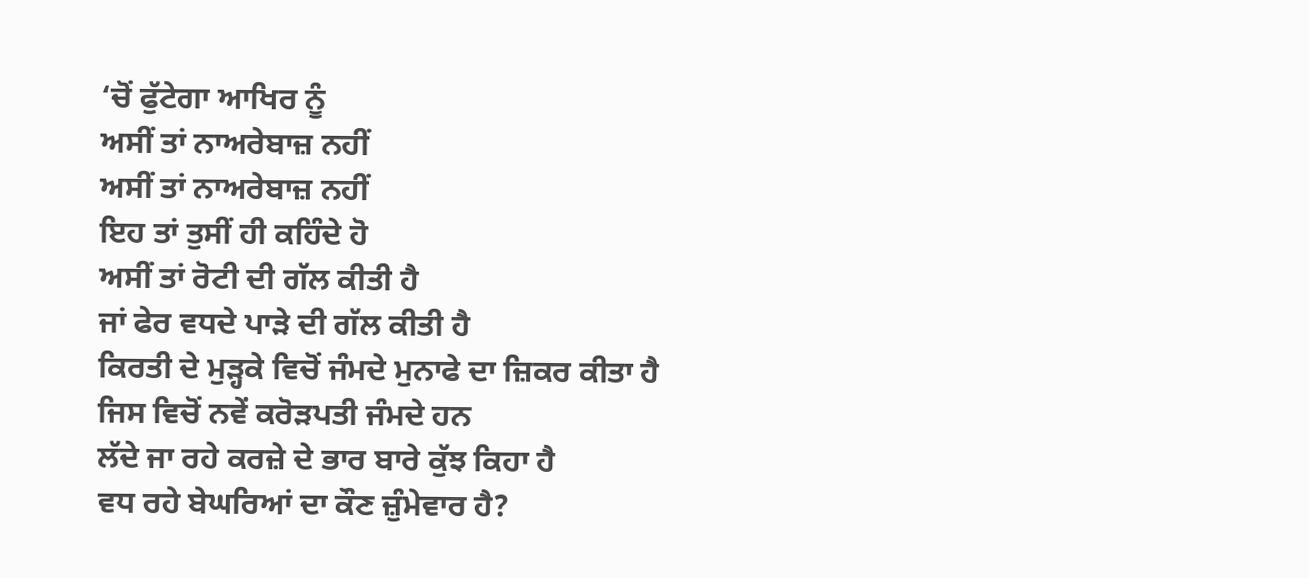‘ਚੋਂ ਫੁੱਟੇਗਾ ਆਖਿਰ ਨੂੰ
ਅਸੀਂ ਤਾਂ ਨਾਅਰੇਬਾਜ਼ ਨਹੀਂ
ਅਸੀਂ ਤਾਂ ਨਾਅਰੇਬਾਜ਼ ਨਹੀਂ
ਇਹ ਤਾਂ ਤੁਸੀਂ ਹੀ ਕਹਿੰਦੇ ਹੋ
ਅਸੀਂ ਤਾਂ ਰੋਟੀ ਦੀ ਗੱਲ ਕੀਤੀ ਹੈ
ਜਾਂ ਫੇਰ ਵਧਦੇ ਪਾੜੇ ਦੀ ਗੱਲ ਕੀਤੀ ਹੈ
ਕਿਰਤੀ ਦੇ ਮੁੜ੍ਹਕੇ ਵਿਚੋਂ ਜੰਮਦੇ ਮੁਨਾਫੇ ਦਾ ਜ਼ਿਕਰ ਕੀਤਾ ਹੈ
ਜਿਸ ਵਿਚੋਂ ਨਵੇਂ ਕਰੋੜਪਤੀ ਜੰਮਦੇ ਹਨ
ਲੱਦੇ ਜਾ ਰਹੇ ਕਰਜ਼ੇ ਦੇ ਭਾਰ ਬਾਰੇ ਕੁੱਝ ਕਿਹਾ ਹੈ
ਵਧ ਰਹੇ ਬੇਘਰਿਆਂ ਦਾ ਕੌਣ ਜ਼ੁੰਮੇਵਾਰ ਹੈ?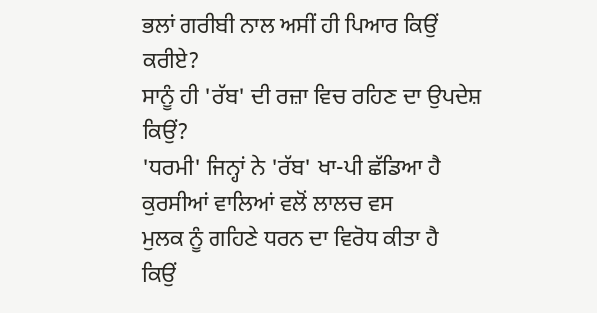ਭਲਾਂ ਗਰੀਬੀ ਨਾਲ ਅਸੀਂ ਹੀ ਪਿਆਰ ਕਿਉਂ ਕਰੀਏ?
ਸਾਨੂੰ ਹੀ 'ਰੱਬ' ਦੀ ਰਜ਼ਾ ਵਿਚ ਰਹਿਣ ਦਾ ਉਪਦੇਸ਼ ਕਿਉਂ?
'ਧਰਮੀ' ਜਿਨ੍ਹਾਂ ਨੇ 'ਰੱਬ' ਖਾ-ਪੀ ਛੱਡਿਆ ਹੈ
ਕੁਰਸੀਆਂ ਵਾਲਿਆਂ ਵਲੋਂ ਲਾਲਚ ਵਸ
ਮੁਲਕ ਨੂੰ ਗਹਿਣੇ ਧਰਨ ਦਾ ਵਿਰੋਧ ਕੀਤਾ ਹੈ
ਕਿਉਂ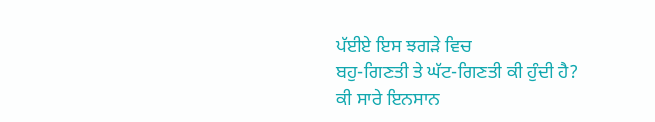ਪੱਈਏ ਇਸ ਝਗੜੇ ਵਿਚ
ਬਹੁ-ਗਿਣਤੀ ਤੇ ਘੱਟ-ਗਿਣਤੀ ਕੀ ਹੁੰਦੀ ਹੈ?
ਕੀ ਸਾਰੇ ਇਨਸਾਨ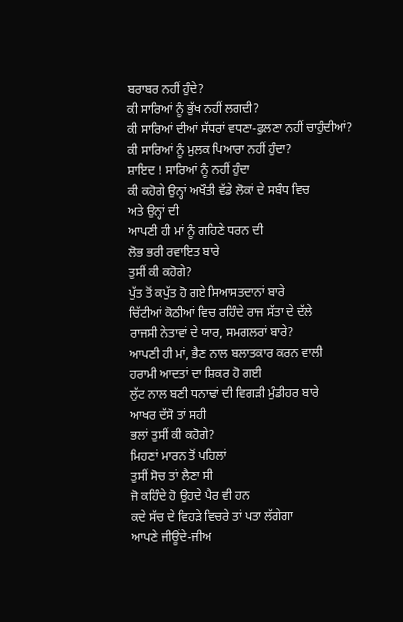ਬਰਾਬਰ ਨਹੀਂ ਹੁੰਦੇ?
ਕੀ ਸਾਰਿਆਂ ਨੂੰ ਭੁੱਖ ਨਹੀਂ ਲਗਦੀ?
ਕੀ ਸਾਰਿਆਂ ਦੀਆਂ ਸੱਧਰਾਂ ਵਧਣਾ-ਫੁਲਣਾ ਨਹੀਂ ਚਾਹੁੰਦੀਆਂ?
ਕੀ ਸਾਰਿਆਂ ਨੂੰ ਮੁਲਕ ਪਿਆਰਾ ਨਹੀਂ ਹੁੰਦਾ?
ਸ਼ਾਇਦ ! ਸਾਰਿਆਂ ਨੂੰ ਨਹੀਂ ਹੁੰਦਾ
ਕੀ ਕਹੋਗੇ ਉਨ੍ਹਾਂ ਅਖੌਤੀ ਵੱਡੇ ਲੋਕਾਂ ਦੇ ਸਬੰਧ ਵਿਚ
ਅਤੇ ਉਨ੍ਹਾਂ ਦੀ
ਆਪਣੀ ਹੀ ਮਾਂ ਨੂੰ ਗਹਿਣੇ ਧਰਨ ਦੀ
ਲੋਭ ਭਰੀ ਰਵਾਇਤ ਬਾਰੇ
ਤੁਸੀਂ ਕੀ ਕਹੋਗੇ?
ਪੁੱਤ ਤੋਂ ਕਪੁੱਤ ਹੋ ਗਏ ਸਿਆਸਤਦਾਨਾਂ ਬਾਰੇ
ਚਿੱਟੀਆਂ ਕੋਠੀਆਂ ਵਿਚ ਰਹਿੰਦੇ ਰਾਜ ਸੱਤਾ ਦੇ ਦੱਲੇ
ਰਾਜਸੀ ਨੇਤਾਵਾਂ ਦੇ ਯਾਰ, ਸਮਗਲਰਾਂ ਬਾਰੇ?
ਆਪਣੀ ਹੀ ਮਾਂ, ਭੈਣ ਨਾਲ ਬਲਾਤਕਾਰ ਕਰਨ ਵਾਲੀ
ਹਰਾਮੀ ਆਦਤਾਂ ਦਾ ਸ਼ਿਕਰ ਹੋ ਗਈ
ਲੁੱਟ ਨਾਲ ਬਣੀ ਧਨਾਢਾਂ ਦੀ ਵਿਗੜੀ ਮੁੰਡੀਹਰ ਬਾਰੇ
ਆਖਰ ਦੱਸੋ ਤਾਂ ਸਹੀ
ਭਲਾਂ ਤੁਸੀਂ ਕੀ ਕਹੋਗੇ?
ਮਿਹਣਾਂ ਮਾਰਨ ਤੋਂ ਪਹਿਲਾਂ
ਤੁਸੀਂ ਸੋਚ ਤਾਂ ਲੈਣਾ ਸੀ
ਜੋ ਕਹਿੰਦੇ ਹੋ ਉਹਦੇ ਪੈਰ ਵੀ ਹਨ
ਕਦੇ ਸੱਚ ਦੇ ਵਿਹੜੇ ਵਿਚਰੇ ਤਾਂ ਪਤਾ ਲੱਗੇਗਾ
ਆਪਣੇ ਜੀਊਂਦੇ-ਜੀਅ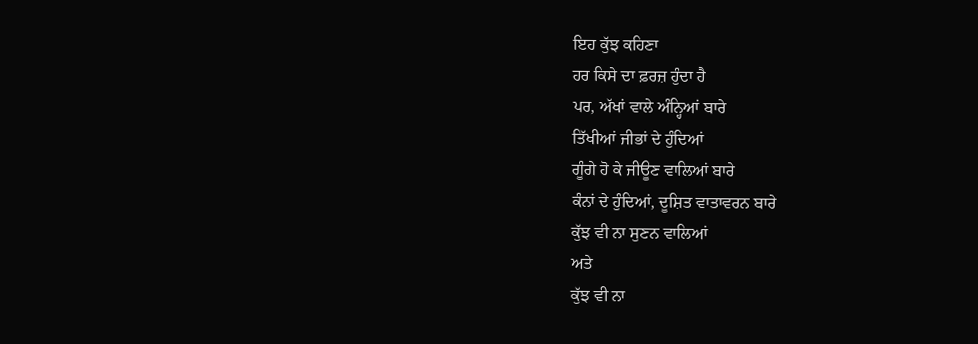ਇਹ ਕੁੱਝ ਕਹਿਣਾ
ਹਰ ਕਿਸੇ ਦਾ ਫ਼ਰਜ਼ ਹੁੰਦਾ ਹੈ
ਪਰ, ਅੱਖਾਂ ਵਾਲੇ ਅੰਨ੍ਹਿਆਂ ਬਾਰੇ
ਤਿੱਖੀਆਂ ਜੀਭਾਂ ਦੇ ਹੁੰਦਿਆਂ
ਗੂੰਗੇ ਹੋ ਕੇ ਜੀਊਣ ਵਾਲਿਆਂ ਬਾਰੇ
ਕੰਨਾਂ ਦੇ ਹੁੰਦਿਆਂ, ਦੂਸ਼ਿਤ ਵਾਤਾਵਰਨ ਬਾਰੇ
ਕੁੱਝ ਵੀ ਨਾ ਸੁਣਨ ਵਾਲਿਆਂ
ਅਤੇ
ਕੁੱਝ ਵੀ ਨਾ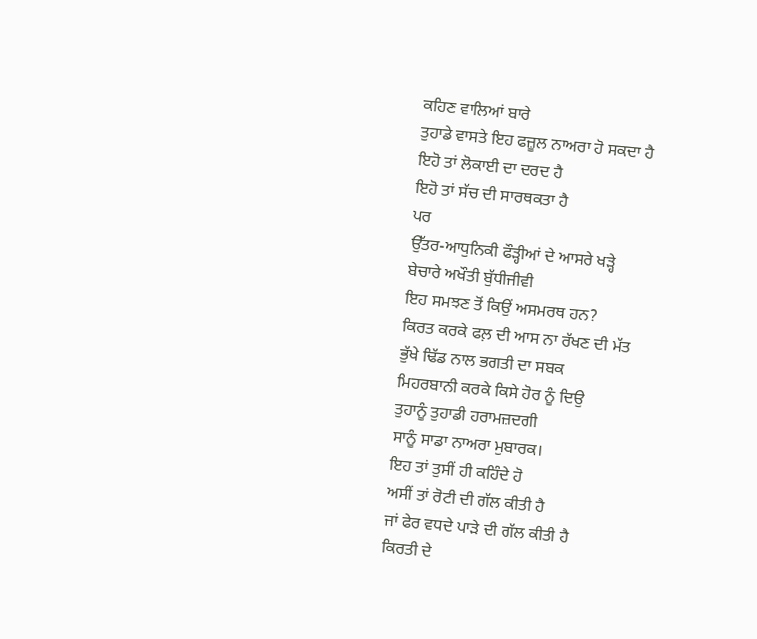ਕਹਿਣ ਵਾਲਿਆਂ ਬਾਰੇ
ਤੁਹਾਡੇ ਵਾਸਤੇ ਇਹ ਫਜ਼ੂਲ ਨਾਅਰਾ ਹੋ ਸਕਦਾ ਹੈ
ਇਹੋ ਤਾਂ ਲੋਕਾਈ ਦਾ ਦਰਦ ਹੈ
ਇਹੋ ਤਾਂ ਸੱਚ ਦੀ ਸਾਰਥਕਤਾ ਹੈ
ਪਰ
ਉੱਤਰ-ਆਧੁਨਿਕੀ ਫੌੜ੍ਹੀਆਂ ਦੇ ਆਸਰੇ ਖੜ੍ਹੇ
ਬੇਚਾਰੇ ਅਖੌਤੀ ਬੁੱਧੀਜੀਵੀ
ਇਹ ਸਮਝਣ ਤੋਂ ਕਿਉਂ ਅਸਮਰਥ ਹਨ?
ਕਿਰਤ ਕਰਕੇ ਫਲ਼ ਦੀ ਆਸ ਨਾ ਰੱਖਣ ਦੀ ਮੱਤ
ਭੁੱਖੇ ਢਿੱਡ ਨਾਲ ਭਗਤੀ ਦਾ ਸਬਕ
ਮਿਹਰਬਾਨੀ ਕਰਕੇ ਕਿਸੇ ਹੋਰ ਨੂੰ ਦਿਉ
ਤੁਹਾਨੂੰ ਤੁਹਾਡੀ ਹਰਾਮਜ਼ਦਗੀ
ਸਾਨੂੰ ਸਾਡਾ ਨਾਅਰਾ ਮੁਬਾਰਕ।
ਇਹ ਤਾਂ ਤੁਸੀਂ ਹੀ ਕਹਿੰਦੇ ਹੋ
ਅਸੀਂ ਤਾਂ ਰੋਟੀ ਦੀ ਗੱਲ ਕੀਤੀ ਹੈ
ਜਾਂ ਫੇਰ ਵਧਦੇ ਪਾੜੇ ਦੀ ਗੱਲ ਕੀਤੀ ਹੈ
ਕਿਰਤੀ ਦੇ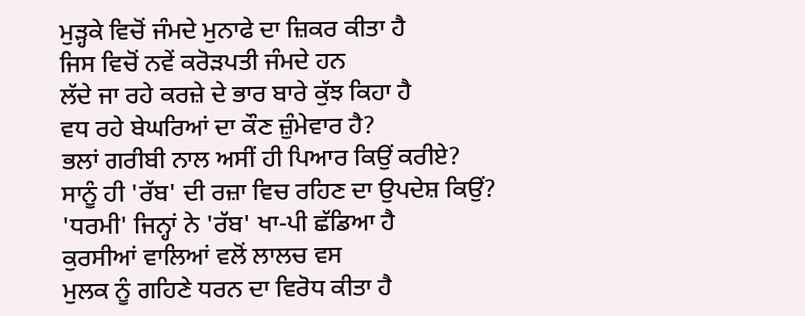ਮੁੜ੍ਹਕੇ ਵਿਚੋਂ ਜੰਮਦੇ ਮੁਨਾਫੇ ਦਾ ਜ਼ਿਕਰ ਕੀਤਾ ਹੈ
ਜਿਸ ਵਿਚੋਂ ਨਵੇਂ ਕਰੋੜਪਤੀ ਜੰਮਦੇ ਹਨ
ਲੱਦੇ ਜਾ ਰਹੇ ਕਰਜ਼ੇ ਦੇ ਭਾਰ ਬਾਰੇ ਕੁੱਝ ਕਿਹਾ ਹੈ
ਵਧ ਰਹੇ ਬੇਘਰਿਆਂ ਦਾ ਕੌਣ ਜ਼ੁੰਮੇਵਾਰ ਹੈ?
ਭਲਾਂ ਗਰੀਬੀ ਨਾਲ ਅਸੀਂ ਹੀ ਪਿਆਰ ਕਿਉਂ ਕਰੀਏ?
ਸਾਨੂੰ ਹੀ 'ਰੱਬ' ਦੀ ਰਜ਼ਾ ਵਿਚ ਰਹਿਣ ਦਾ ਉਪਦੇਸ਼ ਕਿਉਂ?
'ਧਰਮੀ' ਜਿਨ੍ਹਾਂ ਨੇ 'ਰੱਬ' ਖਾ-ਪੀ ਛੱਡਿਆ ਹੈ
ਕੁਰਸੀਆਂ ਵਾਲਿਆਂ ਵਲੋਂ ਲਾਲਚ ਵਸ
ਮੁਲਕ ਨੂੰ ਗਹਿਣੇ ਧਰਨ ਦਾ ਵਿਰੋਧ ਕੀਤਾ ਹੈ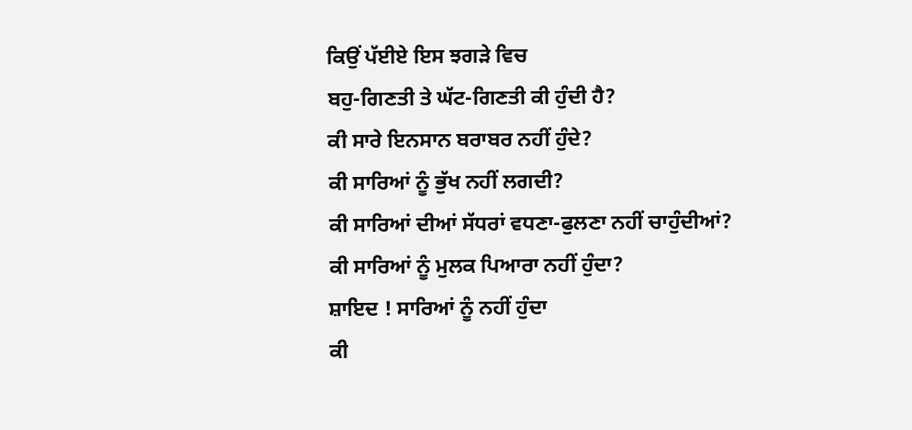ਕਿਉਂ ਪੱਈਏ ਇਸ ਝਗੜੇ ਵਿਚ
ਬਹੁ-ਗਿਣਤੀ ਤੇ ਘੱਟ-ਗਿਣਤੀ ਕੀ ਹੁੰਦੀ ਹੈ?
ਕੀ ਸਾਰੇ ਇਨਸਾਨ ਬਰਾਬਰ ਨਹੀਂ ਹੁੰਦੇ?
ਕੀ ਸਾਰਿਆਂ ਨੂੰ ਭੁੱਖ ਨਹੀਂ ਲਗਦੀ?
ਕੀ ਸਾਰਿਆਂ ਦੀਆਂ ਸੱਧਰਾਂ ਵਧਣਾ-ਫੁਲਣਾ ਨਹੀਂ ਚਾਹੁੰਦੀਆਂ?
ਕੀ ਸਾਰਿਆਂ ਨੂੰ ਮੁਲਕ ਪਿਆਰਾ ਨਹੀਂ ਹੁੰਦਾ?
ਸ਼ਾਇਦ ! ਸਾਰਿਆਂ ਨੂੰ ਨਹੀਂ ਹੁੰਦਾ
ਕੀ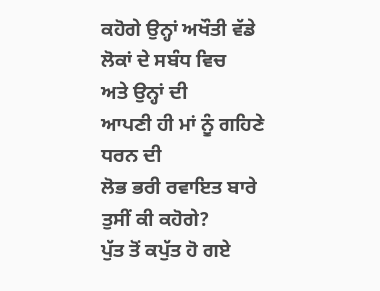ਕਹੋਗੇ ਉਨ੍ਹਾਂ ਅਖੌਤੀ ਵੱਡੇ ਲੋਕਾਂ ਦੇ ਸਬੰਧ ਵਿਚ
ਅਤੇ ਉਨ੍ਹਾਂ ਦੀ
ਆਪਣੀ ਹੀ ਮਾਂ ਨੂੰ ਗਹਿਣੇ ਧਰਨ ਦੀ
ਲੋਭ ਭਰੀ ਰਵਾਇਤ ਬਾਰੇ
ਤੁਸੀਂ ਕੀ ਕਹੋਗੇ?
ਪੁੱਤ ਤੋਂ ਕਪੁੱਤ ਹੋ ਗਏ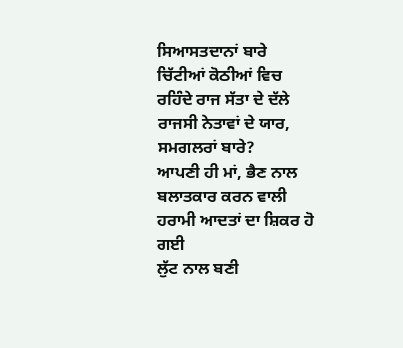ਸਿਆਸਤਦਾਨਾਂ ਬਾਰੇ
ਚਿੱਟੀਆਂ ਕੋਠੀਆਂ ਵਿਚ ਰਹਿੰਦੇ ਰਾਜ ਸੱਤਾ ਦੇ ਦੱਲੇ
ਰਾਜਸੀ ਨੇਤਾਵਾਂ ਦੇ ਯਾਰ, ਸਮਗਲਰਾਂ ਬਾਰੇ?
ਆਪਣੀ ਹੀ ਮਾਂ, ਭੈਣ ਨਾਲ ਬਲਾਤਕਾਰ ਕਰਨ ਵਾਲੀ
ਹਰਾਮੀ ਆਦਤਾਂ ਦਾ ਸ਼ਿਕਰ ਹੋ ਗਈ
ਲੁੱਟ ਨਾਲ ਬਣੀ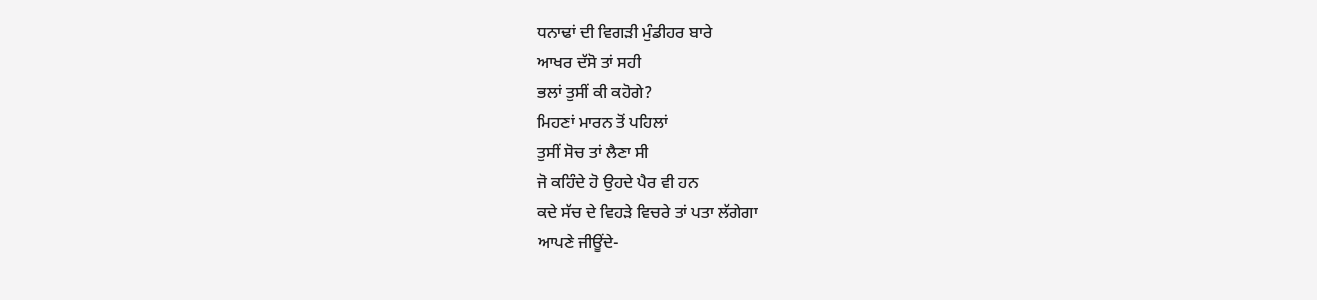ਧਨਾਢਾਂ ਦੀ ਵਿਗੜੀ ਮੁੰਡੀਹਰ ਬਾਰੇ
ਆਖਰ ਦੱਸੋ ਤਾਂ ਸਹੀ
ਭਲਾਂ ਤੁਸੀਂ ਕੀ ਕਹੋਗੇ?
ਮਿਹਣਾਂ ਮਾਰਨ ਤੋਂ ਪਹਿਲਾਂ
ਤੁਸੀਂ ਸੋਚ ਤਾਂ ਲੈਣਾ ਸੀ
ਜੋ ਕਹਿੰਦੇ ਹੋ ਉਹਦੇ ਪੈਰ ਵੀ ਹਨ
ਕਦੇ ਸੱਚ ਦੇ ਵਿਹੜੇ ਵਿਚਰੇ ਤਾਂ ਪਤਾ ਲੱਗੇਗਾ
ਆਪਣੇ ਜੀਊਂਦੇ-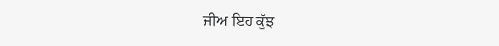ਜੀਅ ਇਹ ਕੁੱਝ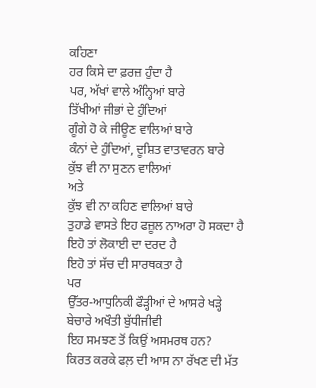ਕਹਿਣਾ
ਹਰ ਕਿਸੇ ਦਾ ਫ਼ਰਜ਼ ਹੁੰਦਾ ਹੈ
ਪਰ, ਅੱਖਾਂ ਵਾਲੇ ਅੰਨ੍ਹਿਆਂ ਬਾਰੇ
ਤਿੱਖੀਆਂ ਜੀਭਾਂ ਦੇ ਹੁੰਦਿਆਂ
ਗੂੰਗੇ ਹੋ ਕੇ ਜੀਊਣ ਵਾਲਿਆਂ ਬਾਰੇ
ਕੰਨਾਂ ਦੇ ਹੁੰਦਿਆਂ, ਦੂਸ਼ਿਤ ਵਾਤਾਵਰਨ ਬਾਰੇ
ਕੁੱਝ ਵੀ ਨਾ ਸੁਣਨ ਵਾਲਿਆਂ
ਅਤੇ
ਕੁੱਝ ਵੀ ਨਾ ਕਹਿਣ ਵਾਲਿਆਂ ਬਾਰੇ
ਤੁਹਾਡੇ ਵਾਸਤੇ ਇਹ ਫਜ਼ੂਲ ਨਾਅਰਾ ਹੋ ਸਕਦਾ ਹੈ
ਇਹੋ ਤਾਂ ਲੋਕਾਈ ਦਾ ਦਰਦ ਹੈ
ਇਹੋ ਤਾਂ ਸੱਚ ਦੀ ਸਾਰਥਕਤਾ ਹੈ
ਪਰ
ਉੱਤਰ-ਆਧੁਨਿਕੀ ਫੌੜ੍ਹੀਆਂ ਦੇ ਆਸਰੇ ਖੜ੍ਹੇ
ਬੇਚਾਰੇ ਅਖੌਤੀ ਬੁੱਧੀਜੀਵੀ
ਇਹ ਸਮਝਣ ਤੋਂ ਕਿਉਂ ਅਸਮਰਥ ਹਨ?
ਕਿਰਤ ਕਰਕੇ ਫਲ਼ ਦੀ ਆਸ ਨਾ ਰੱਖਣ ਦੀ ਮੱਤ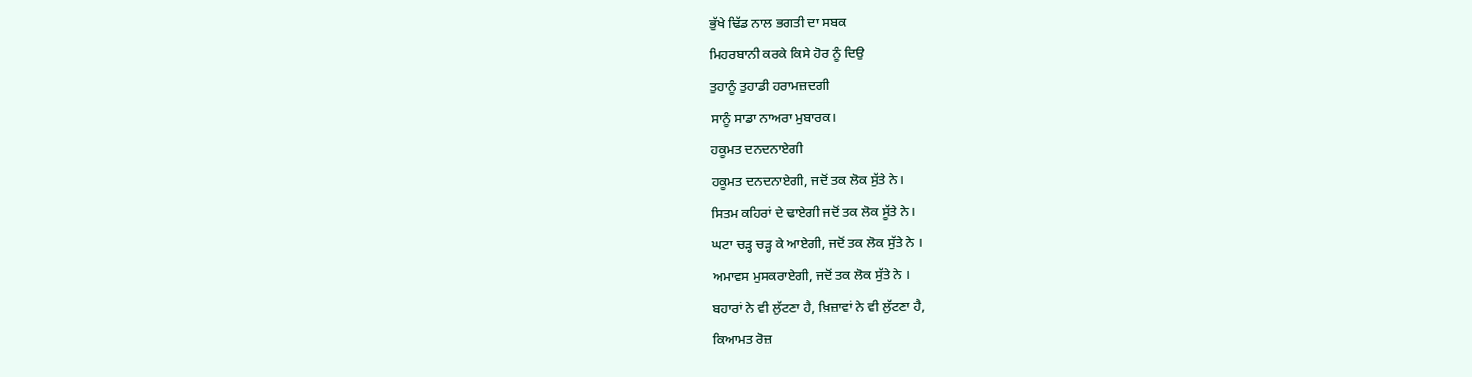ਭੁੱਖੇ ਢਿੱਡ ਨਾਲ ਭਗਤੀ ਦਾ ਸਬਕ
ਮਿਹਰਬਾਨੀ ਕਰਕੇ ਕਿਸੇ ਹੋਰ ਨੂੰ ਦਿਉ
ਤੁਹਾਨੂੰ ਤੁਹਾਡੀ ਹਰਾਮਜ਼ਦਗੀ
ਸਾਨੂੰ ਸਾਡਾ ਨਾਅਰਾ ਮੁਬਾਰਕ।
ਹਕੂਮਤ ਦਨਦਨਾਏਗੀ
ਹਕੂਮਤ ਦਨਦਨਾਏਗੀ, ਜਦੋਂ ਤਕ ਲੋਕ ਸੁੱਤੇ ਨੇ।
ਸਿਤਮ ਕਹਿਰਾਂ ਦੇ ਢਾਏਗੀ ਜਦੋਂ ਤਕ ਲੋਕ ਸੂੱਤੇ ਨੇ।
ਘਟਾ ਚੜ੍ਹ ਚੜ੍ਹ ਕੇ ਆਏਗੀ, ਜਦੋਂ ਤਕ ਲੋਕ ਸੁੱਤੇ ਨੇ ।
ਅਮਾਵਸ ਮੁਸਕਰਾਏਗੀ, ਜਦੋਂ ਤਕ ਲੋਕ ਸੁੱਤੇ ਨੇ ।
ਬਹਾਰਾਂ ਨੇ ਵੀ ਲੁੱਟਣਾ ਹੈ, ਖ਼ਿਜ਼ਾਵਾਂ ਨੇ ਵੀ ਲੁੱਟਣਾ ਹੈ,
ਕਿਆਮਤ ਰੋਜ਼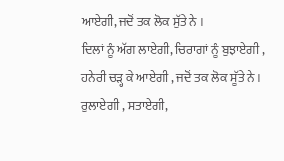ਆਏਗੀ, ਜਦੋਂ ਤਕ ਲੋਕ ਸੁੱਤੇ ਨੇ ।
ਦਿਲਾਂ ਨੂੰ ਅੱਗ ਲਾਏਗੀ, ਚਿਰਾਗਾਂ ਨੂੰ ਬੁਝਾਏਗੀ ,
ਹਨੇਰੀ ਚੜ੍ਹ ਕੇ ਆਏਗੀ , ਜਦੋਂ ਤਕ ਲੋਕ ਸੂੱਤੇ ਨੇ ।
ਰੁਲਾਏਗੀ , ਸਤਾਏਗੀ,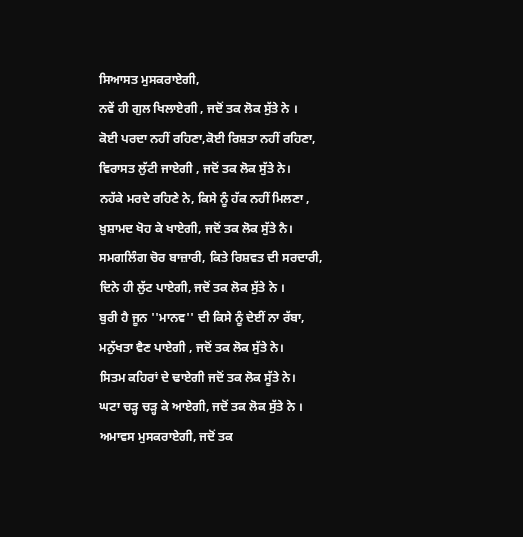ਸਿਆਸਤ ਮੁਸਕਰਾਏਗੀ,
ਨਵੇਂ ਹੀ ਗੁਲ ਖਿਲਾਏਗੀ , ਜਦੋਂ ਤਕ ਲੋਕ ਸੁੱਤੇ ਨੇ ।
ਕੋਈ ਪਰਦਾ ਨਹੀਂ ਰਹਿਣਾ,ਕੋਈ ਰਿਸ਼ਤਾ ਨਹੀਂ ਰਹਿਣਾ,
ਵਿਰਾਸਤ ਲੁੱਟੀ ਜਾਏਗੀ , ਜਦੋਂ ਤਕ ਲੋਕ ਸੁੱਤੇ ਨੇ।
ਨਹੱਕੇ ਮਰਦੇ ਰਹਿਣੇ ਨੇ, ਕਿਸੇ ਨੂੰ ਹੱਕ ਨਹੀਂ ਮਿਲਣਾ ,
ਖ਼ੁਸ਼ਾਮਦ ਖੋਹ ਕੇ ਖਾਏਗੀ, ਜਦੋਂ ਤਕ ਲੋਕ ਸੁੱਤੇ ਨੈ।
ਸਮਗਲਿੰਗ ਚੋਰ ਬਾਜ਼ਾਰੀ, ਕਿਤੇ ਰਿਸ਼ਵਤ ਦੀ ਸਰਦਾਰੀ,
ਦਿਨੇ ਹੀ ਲੁੱਟ ਪਾਏਗੀ, ਜਦੋਂ ਤਕ ਲੋਕ ਸੁੱਤੇ ਨੇ ।
ਬੁਰੀ ਹੈ ਜੂਨ ''ਮਾਨਵ'' ਦੀ ਕਿਸੇ ਨੂੰ ਦੇਈਂ ਨਾ ਰੱਬਾ,
ਮਨੁੱਖਤਾ ਵੈਣ ਪਾਏਗੀ , ਜਦੋਂ ਤਕ ਲੋਕ ਸੁੱਤੇ ਨੇ।
ਸਿਤਮ ਕਹਿਰਾਂ ਦੇ ਢਾਏਗੀ ਜਦੋਂ ਤਕ ਲੋਕ ਸੂੱਤੇ ਨੇ।
ਘਟਾ ਚੜ੍ਹ ਚੜ੍ਹ ਕੇ ਆਏਗੀ, ਜਦੋਂ ਤਕ ਲੋਕ ਸੁੱਤੇ ਨੇ ।
ਅਮਾਵਸ ਮੁਸਕਰਾਏਗੀ, ਜਦੋਂ ਤਕ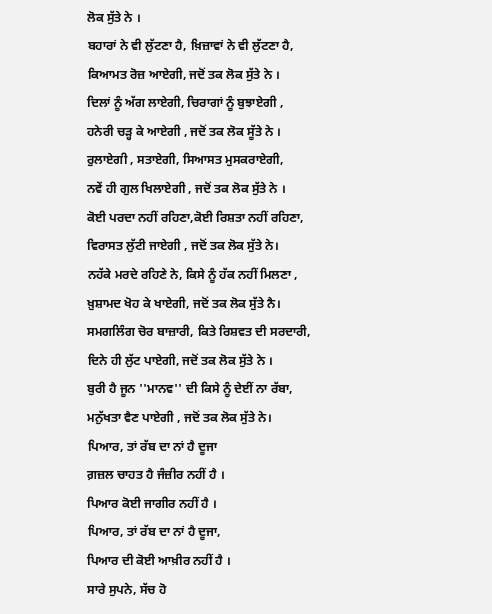ਲੋਕ ਸੁੱਤੇ ਨੇ ।
ਬਹਾਰਾਂ ਨੇ ਵੀ ਲੁੱਟਣਾ ਹੈ, ਖ਼ਿਜ਼ਾਵਾਂ ਨੇ ਵੀ ਲੁੱਟਣਾ ਹੈ,
ਕਿਆਮਤ ਰੋਜ਼ ਆਏਗੀ, ਜਦੋਂ ਤਕ ਲੋਕ ਸੁੱਤੇ ਨੇ ।
ਦਿਲਾਂ ਨੂੰ ਅੱਗ ਲਾਏਗੀ, ਚਿਰਾਗਾਂ ਨੂੰ ਬੁਝਾਏਗੀ ,
ਹਨੇਰੀ ਚੜ੍ਹ ਕੇ ਆਏਗੀ , ਜਦੋਂ ਤਕ ਲੋਕ ਸੂੱਤੇ ਨੇ ।
ਰੁਲਾਏਗੀ , ਸਤਾਏਗੀ, ਸਿਆਸਤ ਮੁਸਕਰਾਏਗੀ,
ਨਵੇਂ ਹੀ ਗੁਲ ਖਿਲਾਏਗੀ , ਜਦੋਂ ਤਕ ਲੋਕ ਸੁੱਤੇ ਨੇ ।
ਕੋਈ ਪਰਦਾ ਨਹੀਂ ਰਹਿਣਾ,ਕੋਈ ਰਿਸ਼ਤਾ ਨਹੀਂ ਰਹਿਣਾ,
ਵਿਰਾਸਤ ਲੁੱਟੀ ਜਾਏਗੀ , ਜਦੋਂ ਤਕ ਲੋਕ ਸੁੱਤੇ ਨੇ।
ਨਹੱਕੇ ਮਰਦੇ ਰਹਿਣੇ ਨੇ, ਕਿਸੇ ਨੂੰ ਹੱਕ ਨਹੀਂ ਮਿਲਣਾ ,
ਖ਼ੁਸ਼ਾਮਦ ਖੋਹ ਕੇ ਖਾਏਗੀ, ਜਦੋਂ ਤਕ ਲੋਕ ਸੁੱਤੇ ਨੈ।
ਸਮਗਲਿੰਗ ਚੋਰ ਬਾਜ਼ਾਰੀ, ਕਿਤੇ ਰਿਸ਼ਵਤ ਦੀ ਸਰਦਾਰੀ,
ਦਿਨੇ ਹੀ ਲੁੱਟ ਪਾਏਗੀ, ਜਦੋਂ ਤਕ ਲੋਕ ਸੁੱਤੇ ਨੇ ।
ਬੁਰੀ ਹੈ ਜੂਨ ''ਮਾਨਵ'' ਦੀ ਕਿਸੇ ਨੂੰ ਦੇਈਂ ਨਾ ਰੱਬਾ,
ਮਨੁੱਖਤਾ ਵੈਣ ਪਾਏਗੀ , ਜਦੋਂ ਤਕ ਲੋਕ ਸੁੱਤੇ ਨੇ।
ਪਿਆਰ, ਤਾਂ ਰੱਬ ਦਾ ਨਾਂ ਹੈ ਦੂਜਾ
ਗ਼ਜ਼ਲ ਚਾਹਤ ਹੈ ਜੰਜ਼ੀਰ ਨਹੀਂ ਹੈ ।
ਪਿਆਰ ਕੋਈ ਜਾਗੀਰ ਨਹੀਂ ਹੈ ।
ਪਿਆਰ, ਤਾਂ ਰੱਬ ਦਾ ਨਾਂ ਹੈ ਦੂਜਾ,
ਪਿਆਰ ਦੀ ਕੋਈ ਆਖ਼ੀਰ ਨਹੀਂ ਹੈ ।
ਸਾਰੇ ਸੁਪਨੇ, ਸੱਚ ਹੋ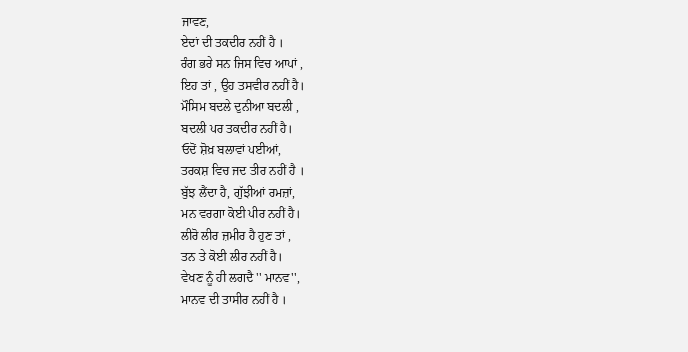ਜਾਵਣ,
ਏਦਾਂ ਦੀ ਤਕਦੀਰ ਨਹੀਂ ਹੈ ।
ਰੰਗ ਭਰੇ ਸਨ ਜਿਸ ਵਿਚ ਆਪਾਂ ,
ਇਹ ਤਾਂ , ਉਹ ਤਸਵੀਰ ਨਹੀਂ ਹੈ।
ਮੌਸਿਮ ਬਦਲੇ ਦੁਨੀਆ ਬਦਲੀ ,
ਬਦਲੀ ਪਰ ਤਕਦੀਰ ਨਹੀਂ ਹੈ।
ਓਦੋਂ ਸ਼ੋਖ਼ ਬਲਾਵਾਂ ਪਈਆਂ,
ਤਰਕਸ਼ ਵਿਚ ਜਦ ਤੀਰ ਨਹੀਂ ਹੈ ।
ਬੁੱਝ ਲੈਂਦਾ ਹੈ, ਗੁੱਝੀਆਂ ਰਮਜ਼ਾਂ,
ਮਨ ਵਰਗਾ ਕੋਈ ਪੀਰ ਨਹੀਂ ਹੈ।
ਲੀਰੋ ਲੀਰ ਜ਼ਮੀਰ ਹੈ ਹੁਣ ਤਾਂ ,
ਤਨ ਤੇ ਕੋਈ ਲੀਰ ਨਹੀਂ ਹੈ।
ਵੇਖਣ ਨੂੰ ਹੀ ਲਗਦੈ '' ਮਾਨਵ'',
ਮਾਨਵ ਦੀ ਤਾਸੀਰ ਨਹੀਂ ਹੈ ।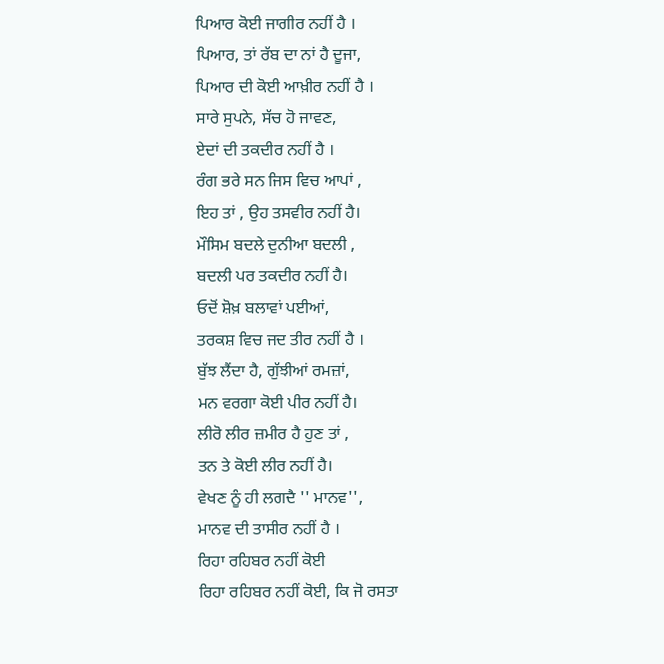ਪਿਆਰ ਕੋਈ ਜਾਗੀਰ ਨਹੀਂ ਹੈ ।
ਪਿਆਰ, ਤਾਂ ਰੱਬ ਦਾ ਨਾਂ ਹੈ ਦੂਜਾ,
ਪਿਆਰ ਦੀ ਕੋਈ ਆਖ਼ੀਰ ਨਹੀਂ ਹੈ ।
ਸਾਰੇ ਸੁਪਨੇ, ਸੱਚ ਹੋ ਜਾਵਣ,
ਏਦਾਂ ਦੀ ਤਕਦੀਰ ਨਹੀਂ ਹੈ ।
ਰੰਗ ਭਰੇ ਸਨ ਜਿਸ ਵਿਚ ਆਪਾਂ ,
ਇਹ ਤਾਂ , ਉਹ ਤਸਵੀਰ ਨਹੀਂ ਹੈ।
ਮੌਸਿਮ ਬਦਲੇ ਦੁਨੀਆ ਬਦਲੀ ,
ਬਦਲੀ ਪਰ ਤਕਦੀਰ ਨਹੀਂ ਹੈ।
ਓਦੋਂ ਸ਼ੋਖ਼ ਬਲਾਵਾਂ ਪਈਆਂ,
ਤਰਕਸ਼ ਵਿਚ ਜਦ ਤੀਰ ਨਹੀਂ ਹੈ ।
ਬੁੱਝ ਲੈਂਦਾ ਹੈ, ਗੁੱਝੀਆਂ ਰਮਜ਼ਾਂ,
ਮਨ ਵਰਗਾ ਕੋਈ ਪੀਰ ਨਹੀਂ ਹੈ।
ਲੀਰੋ ਲੀਰ ਜ਼ਮੀਰ ਹੈ ਹੁਣ ਤਾਂ ,
ਤਨ ਤੇ ਕੋਈ ਲੀਰ ਨਹੀਂ ਹੈ।
ਵੇਖਣ ਨੂੰ ਹੀ ਲਗਦੈ '' ਮਾਨਵ'',
ਮਾਨਵ ਦੀ ਤਾਸੀਰ ਨਹੀਂ ਹੈ ।
ਰਿਹਾ ਰਹਿਬਰ ਨਹੀਂ ਕੋਈ
ਰਿਹਾ ਰਹਿਬਰ ਨਹੀਂ ਕੋਈ, ਕਿ ਜੋ ਰਸਤਾ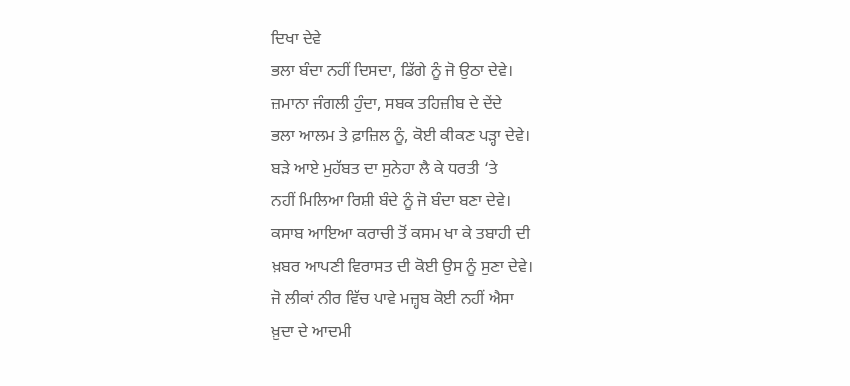ਦਿਖਾ ਦੇਵੇ
ਭਲਾ ਬੰਦਾ ਨਹੀਂ ਦਿਸਦਾ, ਡਿੱਗੇ ਨੂੰ ਜੋ ਉਠਾ ਦੇਵੇ।
ਜ਼ਮਾਨਾ ਜੰਗਲੀ ਹੁੰਦਾ, ਸਬਕ ਤਹਿਜ਼ੀਬ ਦੇ ਦੇਂਦੇ
ਭਲਾ ਆਲਮ ਤੇ ਫ਼ਾਜ਼ਿਲ ਨੂੰ, ਕੋਈ ਕੀਕਣ ਪੜ੍ਹਾ ਦੇਵੇ।
ਬੜੇ ਆਏ ਮੁਹੱਬਤ ਦਾ ਸੁਨੇਹਾ ਲੈ ਕੇ ਧਰਤੀ ‘ਤੇ
ਨਹੀਂ ਮਿਲਿਆ ਰਿਸ਼ੀ ਬੰਦੇ ਨੂੰ ਜੋ ਬੰਦਾ ਬਣਾ ਦੇਵੇ।
ਕਸਾਬ ਆਇਆ ਕਰਾਚੀ ਤੋਂ ਕਸਮ ਖਾ ਕੇ ਤਬਾਹੀ ਦੀ
ਖ਼ਬਰ ਆਪਣੀ ਵਿਰਾਸਤ ਦੀ ਕੋਈ ਉਸ ਨੂੰ ਸੁਣਾ ਦੇਵੇ।
ਜੋ ਲੀਕਾਂ ਨੀਰ ਵਿੱਚ ਪਾਵੇ ਮਜ਼੍ਹਬ ਕੋਈ ਨਹੀਂ ਐਸਾ
ਖ਼ੁਦਾ ਦੇ ਆਦਮੀ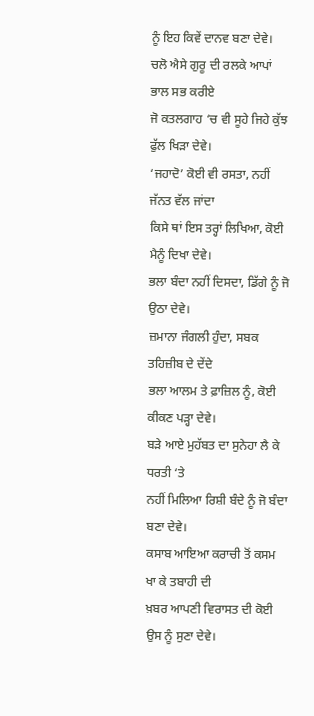ਨੂੰ ਇਹ ਕਿਵੇਂ ਦਾਨਵ ਬਣਾ ਦੇਵੇ।
ਚਲੋ ਐਸੇ ਗੁਰੂ ਦੀ ਰਲਕੇ ਆਪਾਂ ਭਾਲ ਸਭ ਕਰੀਏ
ਜੋ ਕਤਲਗਾਹ ‘ਚ ਵੀ ਸੂਹੇ ਜਿਹੇ ਕੁੱਝ ਫੁੱਲ ਖਿੜਾ ਦੇਵੇ।
‘ਜਹਾਦੋ’ ਕੋਈ ਵੀ ਰਸਤਾ, ਨਹੀਂ ਜੱਨਤ ਵੱਲ ਜਾਂਦਾ
ਕਿਸੇ ਥਾਂ ਇਸ ਤਰ੍ਹਾਂ ਲਿਖਿਆ, ਕੋਈ ਮੈਨੂੰ ਦਿਖਾ ਦੇਵੇ।
ਭਲਾ ਬੰਦਾ ਨਹੀਂ ਦਿਸਦਾ, ਡਿੱਗੇ ਨੂੰ ਜੋ ਉਠਾ ਦੇਵੇ।
ਜ਼ਮਾਨਾ ਜੰਗਲੀ ਹੁੰਦਾ, ਸਬਕ ਤਹਿਜ਼ੀਬ ਦੇ ਦੇਂਦੇ
ਭਲਾ ਆਲਮ ਤੇ ਫ਼ਾਜ਼ਿਲ ਨੂੰ, ਕੋਈ ਕੀਕਣ ਪੜ੍ਹਾ ਦੇਵੇ।
ਬੜੇ ਆਏ ਮੁਹੱਬਤ ਦਾ ਸੁਨੇਹਾ ਲੈ ਕੇ ਧਰਤੀ ‘ਤੇ
ਨਹੀਂ ਮਿਲਿਆ ਰਿਸ਼ੀ ਬੰਦੇ ਨੂੰ ਜੋ ਬੰਦਾ ਬਣਾ ਦੇਵੇ।
ਕਸਾਬ ਆਇਆ ਕਰਾਚੀ ਤੋਂ ਕਸਮ ਖਾ ਕੇ ਤਬਾਹੀ ਦੀ
ਖ਼ਬਰ ਆਪਣੀ ਵਿਰਾਸਤ ਦੀ ਕੋਈ ਉਸ ਨੂੰ ਸੁਣਾ ਦੇਵੇ।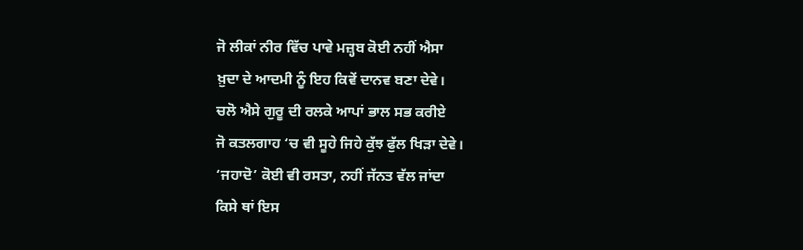ਜੋ ਲੀਕਾਂ ਨੀਰ ਵਿੱਚ ਪਾਵੇ ਮਜ਼੍ਹਬ ਕੋਈ ਨਹੀਂ ਐਸਾ
ਖ਼ੁਦਾ ਦੇ ਆਦਮੀ ਨੂੰ ਇਹ ਕਿਵੇਂ ਦਾਨਵ ਬਣਾ ਦੇਵੇ।
ਚਲੋ ਐਸੇ ਗੁਰੂ ਦੀ ਰਲਕੇ ਆਪਾਂ ਭਾਲ ਸਭ ਕਰੀਏ
ਜੋ ਕਤਲਗਾਹ ‘ਚ ਵੀ ਸੂਹੇ ਜਿਹੇ ਕੁੱਝ ਫੁੱਲ ਖਿੜਾ ਦੇਵੇ।
‘ਜਹਾਦੋ’ ਕੋਈ ਵੀ ਰਸਤਾ, ਨਹੀਂ ਜੱਨਤ ਵੱਲ ਜਾਂਦਾ
ਕਿਸੇ ਥਾਂ ਇਸ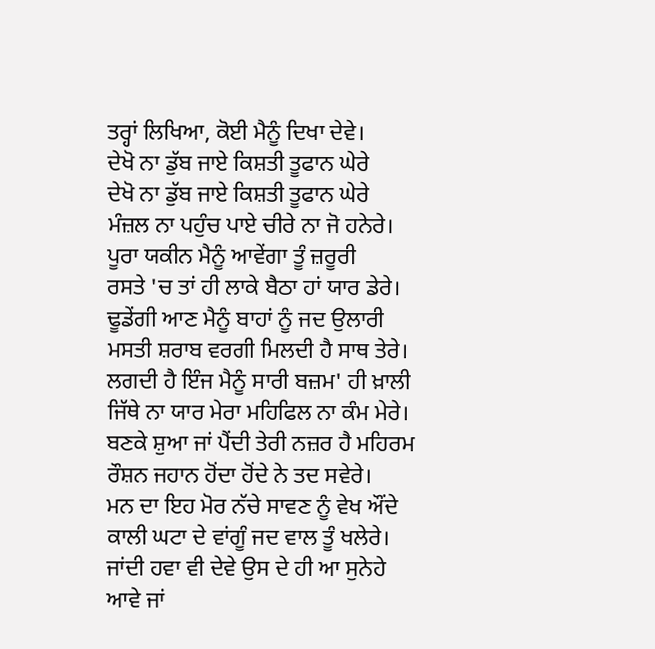ਤਰ੍ਹਾਂ ਲਿਖਿਆ, ਕੋਈ ਮੈਨੂੰ ਦਿਖਾ ਦੇਵੇ।
ਦੇਖੋ ਨਾ ਡੁੱਬ ਜਾਏ ਕਿਸ਼ਤੀ ਤੂਫਾਨ ਘੇਰੇ
ਦੇਖੋ ਨਾ ਡੁੱਬ ਜਾਏ ਕਿਸ਼ਤੀ ਤੂਫਾਨ ਘੇਰੇ
ਮੰਜ਼ਲ ਨਾ ਪਹੁੰਚ ਪਾਏ ਚੀਰੇ ਨਾ ਜੋ ਹਨੇਰੇ।
ਪੂਰਾ ਯਕੀਨ ਮੈਨੂੰ ਆਵੇਂਗਾ ਤੂੰ ਜ਼ਰੂਰੀ
ਰਸਤੇ 'ਚ ਤਾਂ ਹੀ ਲਾਕੇ ਬੈਠਾ ਹਾਂ ਯਾਰ ਡੇਰੇ।
ਢੂਡੇਂਗੀ ਆਣ ਮੈਨੂੰ ਬਾਹਾਂ ਨੂੰ ਜਦ ਉਲਾਰੀ
ਮਸਤੀ ਸ਼ਰਾਬ ਵਰਗੀ ਮਿਲਦੀ ਹੈ ਸਾਥ ਤੇਰੇ।
ਲਗਦੀ ਹੈ ਇੰਜ ਮੈਨੂੰ ਸਾਰੀ ਬਜ਼ਮ' ਹੀ ਖ਼ਾਲੀ
ਜਿੱਥੇ ਨਾ ਯਾਰ ਮੇਰਾ ਮਹਿਫਿਲ ਨਾ ਕੰਮ ਮੇਰੇ।
ਬਣਕੇ ਸ਼ੁਆ ਜਾਂ ਪੈਂਦੀ ਤੇਰੀ ਨਜ਼ਰ ਹੈ ਮਹਿਰਮ
ਰੌਸ਼ਨ ਜਹਾਨ ਹੋਂਦਾ ਹੋਂਦੇ ਨੇ ਤਦ ਸਵੇਰੇ।
ਮਨ ਦਾ ਇਹ ਮੋਰ ਨੱਚੇ ਸਾਵਣ ਨੂੰ ਵੇਖ ਔਂਦੇ
ਕਾਲੀ ਘਟਾ ਦੇ ਵਾਂਗੂੰ ਜਦ ਵਾਲ ਤੂੰ ਖਲੇਰੇ।
ਜਾਂਦੀ ਹਵਾ ਵੀ ਦੇਵੇ ਉਸ ਦੇ ਹੀ ਆ ਸੁਨੇਹੇ
ਆਵੇ ਜਾਂ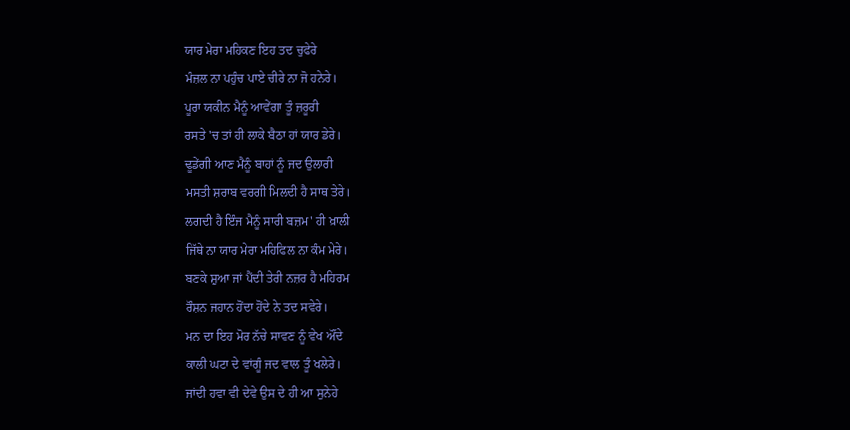ਯਾਰ ਮੇਰਾ ਮਹਿਕਣ ਇਹ ਤਦ ਚੁਫੇਰੇ
ਮੰਜ਼ਲ ਨਾ ਪਹੁੰਚ ਪਾਏ ਚੀਰੇ ਨਾ ਜੋ ਹਨੇਰੇ।
ਪੂਰਾ ਯਕੀਨ ਮੈਨੂੰ ਆਵੇਂਗਾ ਤੂੰ ਜ਼ਰੂਰੀ
ਰਸਤੇ 'ਚ ਤਾਂ ਹੀ ਲਾਕੇ ਬੈਠਾ ਹਾਂ ਯਾਰ ਡੇਰੇ।
ਢੂਡੇਂਗੀ ਆਣ ਮੈਨੂੰ ਬਾਹਾਂ ਨੂੰ ਜਦ ਉਲਾਰੀ
ਮਸਤੀ ਸ਼ਰਾਬ ਵਰਗੀ ਮਿਲਦੀ ਹੈ ਸਾਥ ਤੇਰੇ।
ਲਗਦੀ ਹੈ ਇੰਜ ਮੈਨੂੰ ਸਾਰੀ ਬਜ਼ਮ' ਹੀ ਖ਼ਾਲੀ
ਜਿੱਥੇ ਨਾ ਯਾਰ ਮੇਰਾ ਮਹਿਫਿਲ ਨਾ ਕੰਮ ਮੇਰੇ।
ਬਣਕੇ ਸ਼ੁਆ ਜਾਂ ਪੈਂਦੀ ਤੇਰੀ ਨਜ਼ਰ ਹੈ ਮਹਿਰਮ
ਰੌਸ਼ਨ ਜਹਾਨ ਹੋਂਦਾ ਹੋਂਦੇ ਨੇ ਤਦ ਸਵੇਰੇ।
ਮਨ ਦਾ ਇਹ ਮੋਰ ਨੱਚੇ ਸਾਵਣ ਨੂੰ ਵੇਖ ਔਂਦੇ
ਕਾਲੀ ਘਟਾ ਦੇ ਵਾਂਗੂੰ ਜਦ ਵਾਲ ਤੂੰ ਖਲੇਰੇ।
ਜਾਂਦੀ ਹਵਾ ਵੀ ਦੇਵੇ ਉਸ ਦੇ ਹੀ ਆ ਸੁਨੇਹੇ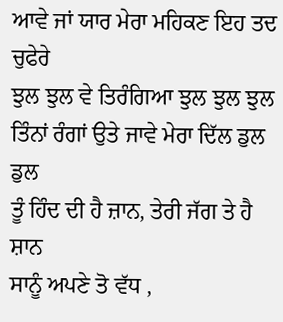ਆਵੇ ਜਾਂ ਯਾਰ ਮੇਰਾ ਮਹਿਕਣ ਇਹ ਤਦ ਚੁਫੇਰੇ
ਝੁਲ ਝੁਲ ਵੇ ਤਿਰੰਗਿਆ ਝੁਲ ਝੁਲ ਝੁਲ
ਤਿੰਨਾਂ ਰੰਗਾਂ ਉਤੇ ਜਾਵੇ ਮੇਰਾ ਦਿੱਲ ਡੁਲ ਡੁਲ
ਤੂੰ ਹਿੰਦ ਦੀ ਹੈ ਜ਼ਾਨ, ਤੇਰੀ ਜੱਗ ਤੇ ਹੈ ਸ਼ਾਨ
ਸਾਨੂੰ ਅਪਣੇ ਤੋ ਵੱਧ ,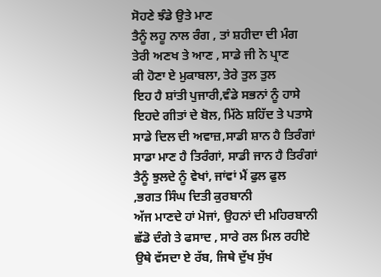ਸੋਹਣੇ ਝੰਡੇ ਉਤੇ ਮਾਣ
ਤੈਨੂੰ ਲਹੂ ਨਾਲ ਰੰਗ , ਤਾਂ ਸ਼ਹੀਦਾ ਦੀ ਮੰਗ
ਤੇਰੀ ਅਣਖ ਤੇ ਆਣ , ਸਾਡੇ ਜੀ ਨੇ ਪ੍ਰਾਣ
ਕੀ ਹੋਣਾ ਏ ਮੁਕਾਬਲਾ, ਤੇਰੇ ਤੁਲ ਤੁਲ
ਇਹ ਹੈ ਸ਼ਾਂਤੀ ਪੁਜਾਰੀ,ਵੰਡੇ ਸਭਨਾਂ ਨੂੰ ਹਾਸੇ
ਇਹਦੇ ਗੀਤਾਂ ਦੇ ਬੋਲ, ਮਿੱਠੇ ਸ਼ਹਿੱਦ ਤੇ ਪਤਾਸੇ
ਸਾਡੇ ਦਿਲ ਦੀ ਅਵਾਜ਼,ਸਾਡੀ ਸ਼ਾਨ ਹੈ ਤਿਰੰਗਾਂ
ਸਾਡਾ ਮਾਣ ਹੈ ਤਿਰੰਗਾਂ, ਸਾਡੀ ਜਾਨ ਹੈ ਤਿਰੰਗਾਂ
ਤੈਨੂੰ ਝੁਲਦੇ ਨੂੰ ਵੇਖਾਂ, ਜਾਂਵਾਂ ਮੈਂ ਫੁਲ ਫੁਲ
,ਭਗਤ ਸਿੰਘ ਦਿਤੀ ਕੁਰਬਾਨੀ
ਅੱਜ ਮਾਣਦੇ ਹਾਂ ਮੋਜਾਂ, ਉਹਨਾਂ ਦੀ ਮਹਿਰਬਾਨੀ
ਛੱਡੋ ਦੰਗੇ ਤੇ ਫਸਾਦ , ਸਾਰੇ ਰਲ ਮਿਲ ਰਹੀਏ
ਉਥੇ ਵੱਸਦਾ ਏ ਰੱਬ, ਜਿਥੇ ਦੁੱਖ ਸੁੱਖ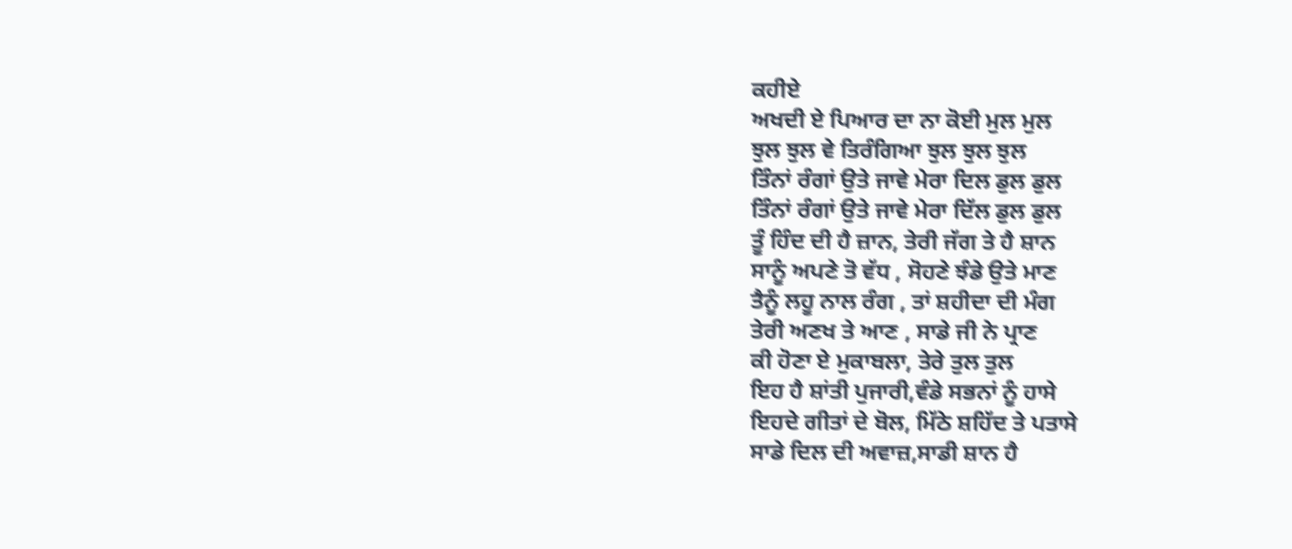ਕਹੀਏ
ਅਖਦੀ ਏ ਪਿਆਰ ਦਾ ਨਾ ਕੋਈ ਮੁਲ ਮੁਲ
ਝੁਲ ਝੁਲ ਵੇ ਤਿਰੰਗਿਆ ਝੁਲ ਝੁਲ ਝੁਲ
ਤਿੰਨਾਂ ਰੰਗਾਂ ਉਤੇ ਜਾਵੇ ਮੇਰਾ ਦਿਲ ਡੁਲ ਡੁਲ
ਤਿੰਨਾਂ ਰੰਗਾਂ ਉਤੇ ਜਾਵੇ ਮੇਰਾ ਦਿੱਲ ਡੁਲ ਡੁਲ
ਤੂੰ ਹਿੰਦ ਦੀ ਹੈ ਜ਼ਾਨ, ਤੇਰੀ ਜੱਗ ਤੇ ਹੈ ਸ਼ਾਨ
ਸਾਨੂੰ ਅਪਣੇ ਤੋ ਵੱਧ , ਸੋਹਣੇ ਝੰਡੇ ਉਤੇ ਮਾਣ
ਤੈਨੂੰ ਲਹੂ ਨਾਲ ਰੰਗ , ਤਾਂ ਸ਼ਹੀਦਾ ਦੀ ਮੰਗ
ਤੇਰੀ ਅਣਖ ਤੇ ਆਣ , ਸਾਡੇ ਜੀ ਨੇ ਪ੍ਰਾਣ
ਕੀ ਹੋਣਾ ਏ ਮੁਕਾਬਲਾ, ਤੇਰੇ ਤੁਲ ਤੁਲ
ਇਹ ਹੈ ਸ਼ਾਂਤੀ ਪੁਜਾਰੀ,ਵੰਡੇ ਸਭਨਾਂ ਨੂੰ ਹਾਸੇ
ਇਹਦੇ ਗੀਤਾਂ ਦੇ ਬੋਲ, ਮਿੱਠੇ ਸ਼ਹਿੱਦ ਤੇ ਪਤਾਸੇ
ਸਾਡੇ ਦਿਲ ਦੀ ਅਵਾਜ਼,ਸਾਡੀ ਸ਼ਾਨ ਹੈ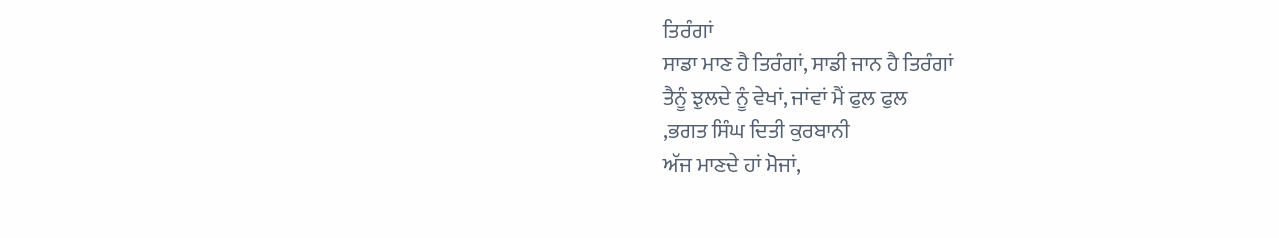ਤਿਰੰਗਾਂ
ਸਾਡਾ ਮਾਣ ਹੈ ਤਿਰੰਗਾਂ, ਸਾਡੀ ਜਾਨ ਹੈ ਤਿਰੰਗਾਂ
ਤੈਨੂੰ ਝੁਲਦੇ ਨੂੰ ਵੇਖਾਂ, ਜਾਂਵਾਂ ਮੈਂ ਫੁਲ ਫੁਲ
,ਭਗਤ ਸਿੰਘ ਦਿਤੀ ਕੁਰਬਾਨੀ
ਅੱਜ ਮਾਣਦੇ ਹਾਂ ਮੋਜਾਂ,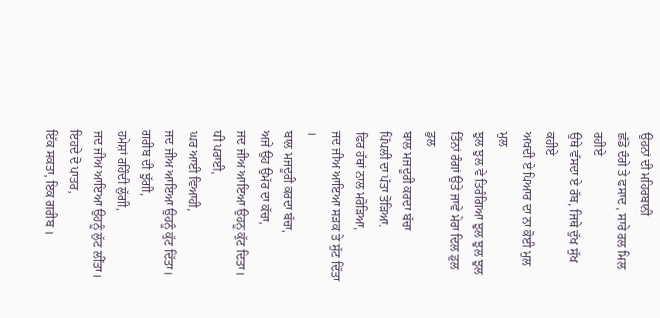ਉਹਨਾਂ ਦੀ ਮਹਿਰਬਾਨੀ
ਛੱਡੋ ਦੰਗੇ ਤੇ ਫਸਾਦ , ਸਾਰੇ ਰਲ ਮਿਲ ਰਹੀਏ
ਉਥੇ ਵੱਸਦਾ ਏ ਰੱਬ, ਜਿਥੇ ਦੁੱਖ ਸੁੱਖ ਕਹੀਏ
ਅਖਦੀ ਏ ਪਿਆਰ ਦਾ ਨਾ ਕੋਈ ਮੁਲ ਮੁਲ
ਝੁਲ ਝੁਲ ਵੇ ਤਿਰੰਗਿਆ ਝੁਲ ਝੁਲ ਝੁਲ
ਤਿੰਨਾਂ ਰੰਗਾਂ ਉਤੇ ਜਾਵੇ ਮੇਰਾ ਦਿਲ ਡੁਲ ਡੁਲ
ਬਾਲ ਮਜਦੂਰੀ ਕਰਦਾ ਬੱਚਾ
ਪਿੱਪਲੀ ਦਾ ਪੱਤਾ ਤੋੜਿਆ.
ਫਿਰ ਹੱਥਾਂ ਨਾਲ ਮਰੋੜਿਆ,
ਜਦ ਜੀਅ ਆਇਆ ਸੜਕ ਤੇ ਸੁੱਟ ਦਿੱਤਾ ।
ਬਾਲ ਮਜਦੂਰੀ ਕਰਦਾ ਬੱਚਾ,
ਅਜੇ ਉਹ ਉਮੱਰ ਦਾ ਕੱਚਾ,
ਜਦ ਜੀਅ ਆਇਆ ਉਹਨੂ ਕੁੱਟ ਦਿਤਾ।
ਧੀ ਪਰਾਈ,
ਘਰ ਆਈ ਵਿਆਹੀ,
ਜਦ ਜੀਅ ਆਇਆ ਉਹਨੂੰ ਕੁੱਟ ਦਿੱਤਾ।
ਗਰੀਬ ਦੀ ਝੁੱਗੀ,
ਹਮੇਸ਼ਾਂ ਰਹਿੰਦੀ ਲੁੱਗੀ,
ਜਦ ਜੀਅ ਆਇਆ ਉਹਨੂੰ ਲੁੱਟ ਲੀੱਤਾ।
ਇਹਦੇ ਦੋ ਪਾਤਰ,
ਇੱਕ ਸਕਤਾ, ਇਕ ਗਰੀਬ ।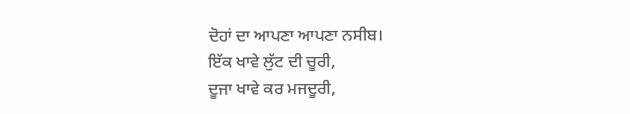ਦੋਹਾਂ ਦਾ ਆਪਣਾ ਆਪਣਾ ਨਸੀਬ।
ਇੱਕ ਖਾਵੇ ਲੁੱਟ ਦੀ ਚੂਰੀ,
ਦੂਜਾ ਖਾਵੇ ਕਰ ਮਜਦੂਰੀ,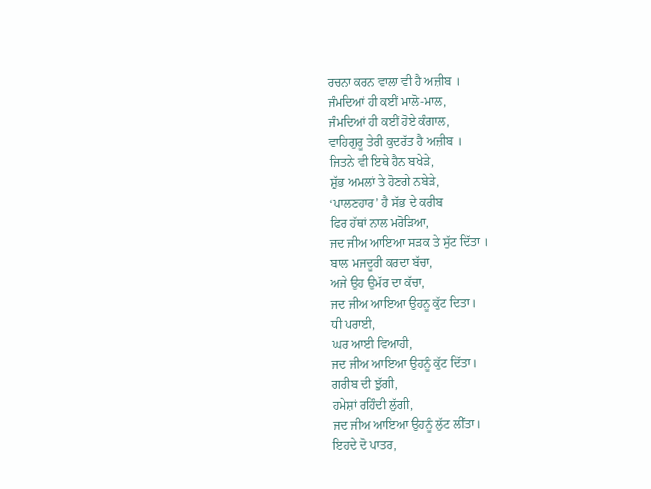ਰਚਨਾ ਕਰਨ ਵਾਲਾ ਵੀ ਹੈ ਅਜ਼ੀਬ ।
ਜੰਮਦਿਆਂ ਹੀ ਕਈਂ ਮਾਲੋ-ਮਾਲ,
ਜੰਮਦਿਆਂ ਹੀ ਕਈਂ ਹੋਏ ਕੰਗਾਲ,
ਵਾਹਿਗੁਰੂ ਤੇਰੀ ਕੁਦਰੱਤ ਹੈ ਅਜ਼ੀਬ ।
ਜਿਤਨੇ ਵੀ ਇਥੇ ਹੈਨ ਬਖੇੜੇ,
ਸ਼ੁੱਭ ਅਮਲਾਂ ਤੇ ਹੋਣਗੇ ਨਬੇੜੇ,
‘ਪਾਲਣਹਾਰ’ ਹੈ ਸੱਭ ਦੇ ਕਰੀਬ
ਫਿਰ ਹੱਥਾਂ ਨਾਲ ਮਰੋੜਿਆ,
ਜਦ ਜੀਅ ਆਇਆ ਸੜਕ ਤੇ ਸੁੱਟ ਦਿੱਤਾ ।
ਬਾਲ ਮਜਦੂਰੀ ਕਰਦਾ ਬੱਚਾ,
ਅਜੇ ਉਹ ਉਮੱਰ ਦਾ ਕੱਚਾ,
ਜਦ ਜੀਅ ਆਇਆ ਉਹਨੂ ਕੁੱਟ ਦਿਤਾ।
ਧੀ ਪਰਾਈ,
ਘਰ ਆਈ ਵਿਆਹੀ,
ਜਦ ਜੀਅ ਆਇਆ ਉਹਨੂੰ ਕੁੱਟ ਦਿੱਤਾ।
ਗਰੀਬ ਦੀ ਝੁੱਗੀ,
ਹਮੇਸ਼ਾਂ ਰਹਿੰਦੀ ਲੁੱਗੀ,
ਜਦ ਜੀਅ ਆਇਆ ਉਹਨੂੰ ਲੁੱਟ ਲੀੱਤਾ।
ਇਹਦੇ ਦੋ ਪਾਤਰ,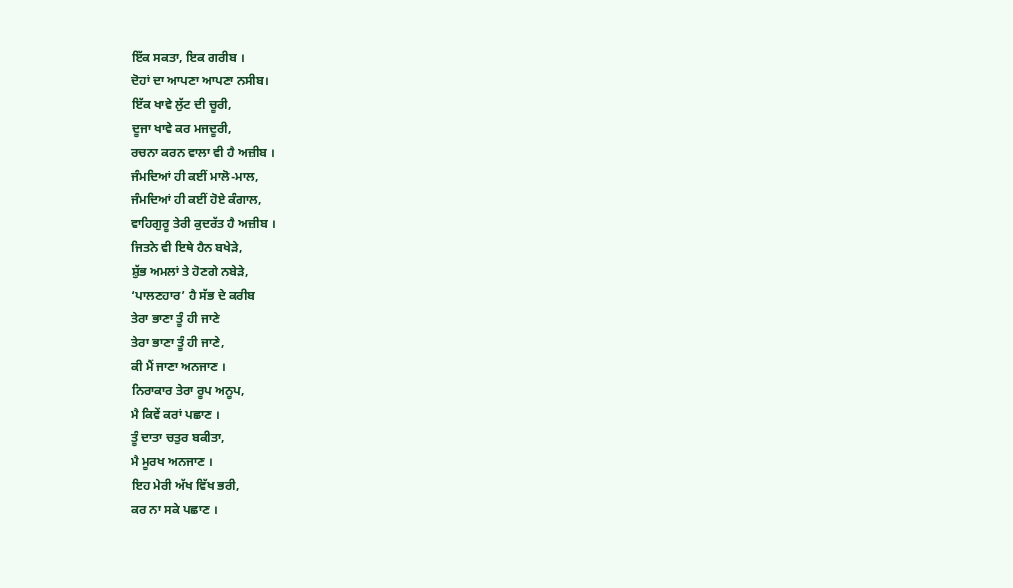ਇੱਕ ਸਕਤਾ, ਇਕ ਗਰੀਬ ।
ਦੋਹਾਂ ਦਾ ਆਪਣਾ ਆਪਣਾ ਨਸੀਬ।
ਇੱਕ ਖਾਵੇ ਲੁੱਟ ਦੀ ਚੂਰੀ,
ਦੂਜਾ ਖਾਵੇ ਕਰ ਮਜਦੂਰੀ,
ਰਚਨਾ ਕਰਨ ਵਾਲਾ ਵੀ ਹੈ ਅਜ਼ੀਬ ।
ਜੰਮਦਿਆਂ ਹੀ ਕਈਂ ਮਾਲੋ-ਮਾਲ,
ਜੰਮਦਿਆਂ ਹੀ ਕਈਂ ਹੋਏ ਕੰਗਾਲ,
ਵਾਹਿਗੁਰੂ ਤੇਰੀ ਕੁਦਰੱਤ ਹੈ ਅਜ਼ੀਬ ।
ਜਿਤਨੇ ਵੀ ਇਥੇ ਹੈਨ ਬਖੇੜੇ,
ਸ਼ੁੱਭ ਅਮਲਾਂ ਤੇ ਹੋਣਗੇ ਨਬੇੜੇ,
‘ਪਾਲਣਹਾਰ’ ਹੈ ਸੱਭ ਦੇ ਕਰੀਬ
ਤੇਰਾ ਭਾਣਾ ਤੂੰ ਹੀ ਜਾਣੇ
ਤੇਰਾ ਭਾਣਾ ਤੂੰ ਹੀ ਜਾਣੇ,
ਕੀ ਮੈਂ ਜਾਣਾ ਅਨਜਾਣ ।
ਨਿਰਾਕਾਰ ਤੇਰਾ ਰੂਪ ਅਨੂਪ,
ਮੈ ਕਿਵੇਂ ਕਰਾਂ ਪਛਾਣ ।
ਤੂੰ ਦਾਤਾ ਚਤੁਰ ਬਕੀਤਾ,
ਮੈ ਮੂਰਖ ਅਨਜਾਣ ।
ਇਹ ਮੇਰੀ ਅੱਖ ਵਿੱਖ ਭਰੀ,
ਕਰ ਨਾ ਸਕੇ ਪਛਾਣ ।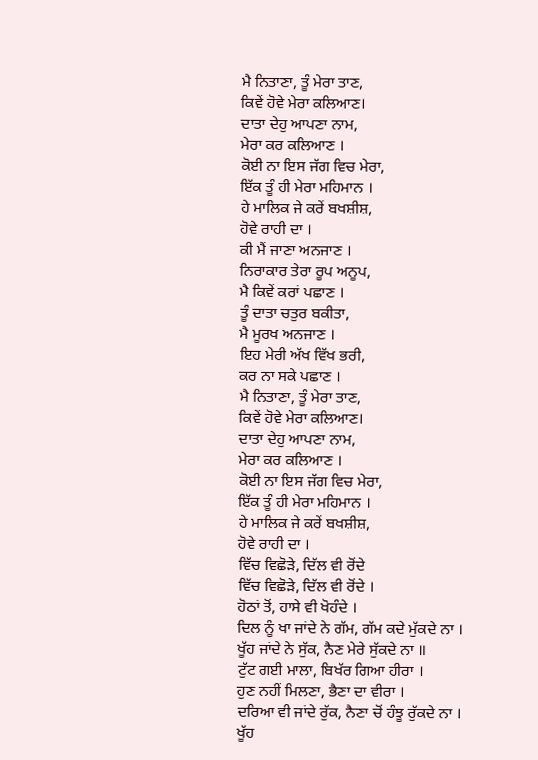ਮੈ ਨਿਤਾਣਾ, ਤੂੰ ਮੇਰਾ ਤਾਣ,
ਕਿਵੇਂ ਹੋਵੇ ਮੇਰਾ ਕਲਿਆਣ।
ਦਾਤਾ ਦੇਹੁ ਆਪਣਾ ਨਾਮ,
ਮੇਰਾ ਕਰ ਕਲਿਆਣ ।
ਕੋਈ ਨਾ ਇਸ ਜੱਗ ਵਿਚ ਮੇਰਾ,
ਇੱਕ ਤੂੰ ਹੀ ਮੇਰਾ ਮਹਿਮਾਨ ।
ਹੇ ਮਾਲਿਕ ਜੇ ਕਰੇਂ ਬਖਸ਼ੀਸ਼,
ਹੋਵੇ ਰਾਹੀ ਦਾ ।
ਕੀ ਮੈਂ ਜਾਣਾ ਅਨਜਾਣ ।
ਨਿਰਾਕਾਰ ਤੇਰਾ ਰੂਪ ਅਨੂਪ,
ਮੈ ਕਿਵੇਂ ਕਰਾਂ ਪਛਾਣ ।
ਤੂੰ ਦਾਤਾ ਚਤੁਰ ਬਕੀਤਾ,
ਮੈ ਮੂਰਖ ਅਨਜਾਣ ।
ਇਹ ਮੇਰੀ ਅੱਖ ਵਿੱਖ ਭਰੀ,
ਕਰ ਨਾ ਸਕੇ ਪਛਾਣ ।
ਮੈ ਨਿਤਾਣਾ, ਤੂੰ ਮੇਰਾ ਤਾਣ,
ਕਿਵੇਂ ਹੋਵੇ ਮੇਰਾ ਕਲਿਆਣ।
ਦਾਤਾ ਦੇਹੁ ਆਪਣਾ ਨਾਮ,
ਮੇਰਾ ਕਰ ਕਲਿਆਣ ।
ਕੋਈ ਨਾ ਇਸ ਜੱਗ ਵਿਚ ਮੇਰਾ,
ਇੱਕ ਤੂੰ ਹੀ ਮੇਰਾ ਮਹਿਮਾਨ ।
ਹੇ ਮਾਲਿਕ ਜੇ ਕਰੇਂ ਬਖਸ਼ੀਸ਼,
ਹੋਵੇ ਰਾਹੀ ਦਾ ।
ਵਿੱਚ ਵਿਛੋੜੇ, ਦਿੱਲ ਵੀ ਰੋਂਦੇ
ਵਿੱਚ ਵਿਛੋੜੇ, ਦਿੱਲ ਵੀ ਰੋਂਦੇ ।
ਹੋਠਾਂ ਤੋਂ, ਹਾਸੇ ਵੀ ਖੋਹੰਦੇ ।
ਦਿਲ ਨੂੰ ਖਾ ਜਾਂਦੇ ਨੇ ਗੱਮ, ਗੱਮ ਕਦੇ ਮੁੱਕਦੇ ਨਾ ।
ਖੂੱਹ ਜਾਂਦੇ ਨੇ ਸੁੱਕ, ਨੈਣ ਮੇਰੇ ਸੁੱਕਦੇ ਨਾ ॥
ਟੁੱਟ ਗਈ ਮਾਲਾ, ਬਿਖੱਰ ਗਿਆ ਹੀਰਾ ।
ਹੁਣ ਨਹੀਂ ਮਿਲਣਾ, ਭੈਣਾ ਦਾ ਵੀਰਾ ।
ਦਰਿਆ ਵੀ ਜਾਂਦੇ ਰੁੱਕ, ਨੈਣਾ ਚੋਂ ਹੰਝੂ ਰੁੱਕਦੇ ਨਾ ।
ਖੂੱਹ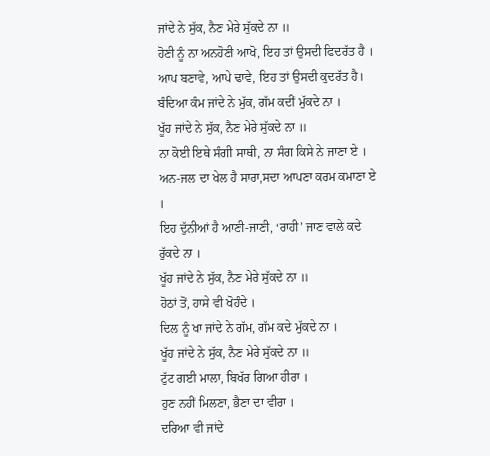ਜਾਂਦੇ ਨੇ ਸੁੱਕ, ਨੈਣ ਮੇਰੇ ਸੁੱਕਦੇ ਨਾ ॥
ਹੋਣੀ ਨੂੰ ਨਾ ਅਨਹੋਣੀ ਆਖੋ, ਇਹ ਤਾਂ ਉਸਦੀ ਫਿਦਰੱਤ ਹੈ ।
ਆਪ ਬਣਾਵੇ, ਆਪੇ ਢਾਵੇ, ਇਹ ਤਾਂ ਉਸਦੀ ਕੁਦਰੱਤ ਹੈ।
ਬੰਦਿਆ ਕੰਮ ਜਾਂਦੇ ਨੇ ਮੁੱਕ, ਗੱਮ ਕਦੀਂ ਮੁੱਕਦੇ ਨਾ ।
ਖੂੱਹ ਜਾਂਦੇ ਨੇ ਸੁੱਕ, ਨੈਣ ਮੇਰੇ ਸੁੱਕਦੇ ਨਾ ॥
ਨਾ ਕੋਈ ਇਥੇ ਸੰਗੀ ਸਾਥੀ, ਨਾ ਸੰਗ ਕਿਸੇ ਨੇ ਜਾਣਾ ਏ ।
ਅਨ-ਜਲ ਦਾ ਖੇਲ ਹੈ ਸਾਰਾ,ਸਦਾ ਆਪਣਾ ਕਰਮ ਕਮਾਣਾ ਏ ।
ਇਹ ਦੁੱਨੀਆਂ ਹੈ ਆਣੀ-ਜਾਣੀ, ‘ਰਾਹੀ’ ਜਾਣ ਵਾਲੇ ਕਦੇ ਰੁੱਕਦੇ ਨਾ ।
ਖੂੱਹ ਜਾਂਦੇ ਨੇ ਸੁੱਕ, ਨੈਣ ਮੇਰੇ ਸੁੱਕਦੇ ਨਾ ॥
ਹੋਠਾਂ ਤੋਂ, ਹਾਸੇ ਵੀ ਖੋਹੰਦੇ ।
ਦਿਲ ਨੂੰ ਖਾ ਜਾਂਦੇ ਨੇ ਗੱਮ, ਗੱਮ ਕਦੇ ਮੁੱਕਦੇ ਨਾ ।
ਖੂੱਹ ਜਾਂਦੇ ਨੇ ਸੁੱਕ, ਨੈਣ ਮੇਰੇ ਸੁੱਕਦੇ ਨਾ ॥
ਟੁੱਟ ਗਈ ਮਾਲਾ, ਬਿਖੱਰ ਗਿਆ ਹੀਰਾ ।
ਹੁਣ ਨਹੀਂ ਮਿਲਣਾ, ਭੈਣਾ ਦਾ ਵੀਰਾ ।
ਦਰਿਆ ਵੀ ਜਾਂਦੇ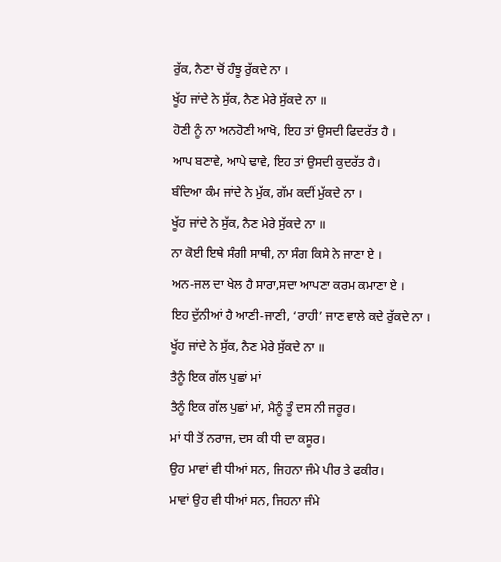ਰੁੱਕ, ਨੈਣਾ ਚੋਂ ਹੰਝੂ ਰੁੱਕਦੇ ਨਾ ।
ਖੂੱਹ ਜਾਂਦੇ ਨੇ ਸੁੱਕ, ਨੈਣ ਮੇਰੇ ਸੁੱਕਦੇ ਨਾ ॥
ਹੋਣੀ ਨੂੰ ਨਾ ਅਨਹੋਣੀ ਆਖੋ, ਇਹ ਤਾਂ ਉਸਦੀ ਫਿਦਰੱਤ ਹੈ ।
ਆਪ ਬਣਾਵੇ, ਆਪੇ ਢਾਵੇ, ਇਹ ਤਾਂ ਉਸਦੀ ਕੁਦਰੱਤ ਹੈ।
ਬੰਦਿਆ ਕੰਮ ਜਾਂਦੇ ਨੇ ਮੁੱਕ, ਗੱਮ ਕਦੀਂ ਮੁੱਕਦੇ ਨਾ ।
ਖੂੱਹ ਜਾਂਦੇ ਨੇ ਸੁੱਕ, ਨੈਣ ਮੇਰੇ ਸੁੱਕਦੇ ਨਾ ॥
ਨਾ ਕੋਈ ਇਥੇ ਸੰਗੀ ਸਾਥੀ, ਨਾ ਸੰਗ ਕਿਸੇ ਨੇ ਜਾਣਾ ਏ ।
ਅਨ-ਜਲ ਦਾ ਖੇਲ ਹੈ ਸਾਰਾ,ਸਦਾ ਆਪਣਾ ਕਰਮ ਕਮਾਣਾ ਏ ।
ਇਹ ਦੁੱਨੀਆਂ ਹੈ ਆਣੀ-ਜਾਣੀ, ‘ਰਾਹੀ’ ਜਾਣ ਵਾਲੇ ਕਦੇ ਰੁੱਕਦੇ ਨਾ ।
ਖੂੱਹ ਜਾਂਦੇ ਨੇ ਸੁੱਕ, ਨੈਣ ਮੇਰੇ ਸੁੱਕਦੇ ਨਾ ॥
ਤੈਨੂੰ ਇਕ ਗੱਲ ਪੁਛਾਂ ਮਾਂ
ਤੈਨੂੰ ਇਕ ਗੱਲ ਪੁਛਾਂ ਮਾਂ, ਮੈਨੂੰ ਤੂੰ ਦਸ ਨੀ ਜਰੂਰ।
ਮਾਂ ਧੀ ਤੋਂ ਨਰਾਜ, ਦਸ ਕੀ ਧੀ ਦਾ ਕਸੂਰ।
ਉਹ ਮਾਵਾਂ ਵੀ ਧੀਆਂ ਸਨ, ਜਿਹਨਾ ਜੰਮੇ ਪੀਰ ਤੇ ਫਕੀਰ।
ਮਾਵਾਂ ਉਹ ਵੀ ਧੀਆਂ ਸਨ, ਜਿਹਨਾ ਜੰਮੇ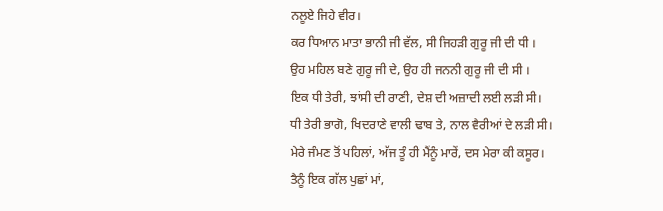ਨਲੂਏ ਜਿਹੇ ਵੀਰ।
ਕਰ ਧਿਆਨ ਮਾਤਾ ਭਾਨੀ ਜੀ ਵੱਲ, ਸੀ ਜਿਹੜੀ ਗੁਰੂ ਜੀ ਦੀ ਧੀ ।
ਉਹ ਮਹਿਲ ਬਣੇ ਗੁਰੂ ਜੀ ਦੇ, ਉਹ ਹੀ ਜਨਨੀ ਗੁਰੂ ਜੀ ਦੀ ਸੀ ।
ਇਕ ਧੀ ਤੇਰੀ, ਝਾਂਸੀ ਦੀ ਰਾਣੀ, ਦੇਸ਼ ਦੀ ਅਜ਼ਾਦੀ ਲਈ ਲੜੀ ਸੀ।
ਧੀ ਤੇਰੀ ਭਾਗੋ, ਖਿਦਰਾਣੇ ਵਾਲੀ ਢਾਬ ਤੇ, ਨਾਲ ਵੈਰੀਆਂ ਦੇ ਲੜੀ ਸੀ।
ਮੇਰੇ ਜੰਮਣ ਤੋਂ ਪਹਿਲਾਂ, ਅੱਜ ਤੂੰ ਹੀ ਮੈਂਨੂੰ ਮਾਰੇਂ, ਦਸ ਮੇਰਾ ਕੀ ਕਸੂਰ।
ਤੈਨੂੰ ਇਕ ਗੱਲ ਪੁਛਾਂ ਮਾਂ,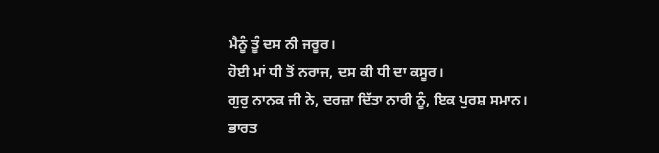ਮੈਨੂੰ ਤੂੰ ਦਸ ਨੀ ਜਰੂਰ।
ਹੋਈ ਮਾਂ ਧੀ ਤੋਂ ਨਰਾਜ, ਦਸ ਕੀ ਧੀ ਦਾ ਕਸੂਰ।
ਗੁਰੁ ਨਾਨਕ ਜੀ ਨੇ, ਦਰਜ਼ਾ ਦਿੱਤਾ ਨਾਰੀ ਨੂੰ, ਇਕ ਪੁਰਸ਼ ਸਮਾਨ।
ਭਾਰਤ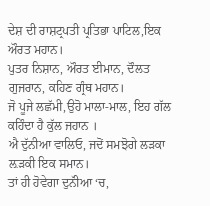ਦੇਸ਼ ਦੀ ਰਾਸ਼ਟ੍ਰਪਤੀ ਪ੍ਰਤਿਭਾ ਪਾਟਿਲ,ਇਕ ਔਰਤ ਮਹਾਨ।
ਪੁਤਰ ਨਿਸ਼ਾਨ, ਔਰਤ ਈਮਾਨ, ਦੌਲਤ ਗੁਜਰਾਨ, ਕਹਿਣ ਗ੍ਰੰਥ ਮਹਾਨ।
ਜੋ ਪੂਜੇ ਲਛੱਮੀ,ਉਹੋ ਮਾਲਾ-ਮਾਲ, ਇਹ ਗੱਲ ਕਹਿੰਦਾ ਹੈ ਕੁੱਲ ਜਹਾਨ ।
ਐ ਦੁੱਨੀਆ ਵਾਲਿਓ, ਜਦੋਂ ਸਮਝੋਗੇ ਲੜਕਾ ਲ਼ੜਕੀ ਇਕ ਸਮਾਨ।
ਤਾਂ ਹੀ ਹੋਵੇਗਾ ਦੁਨੱੀਆ ‘ਚ,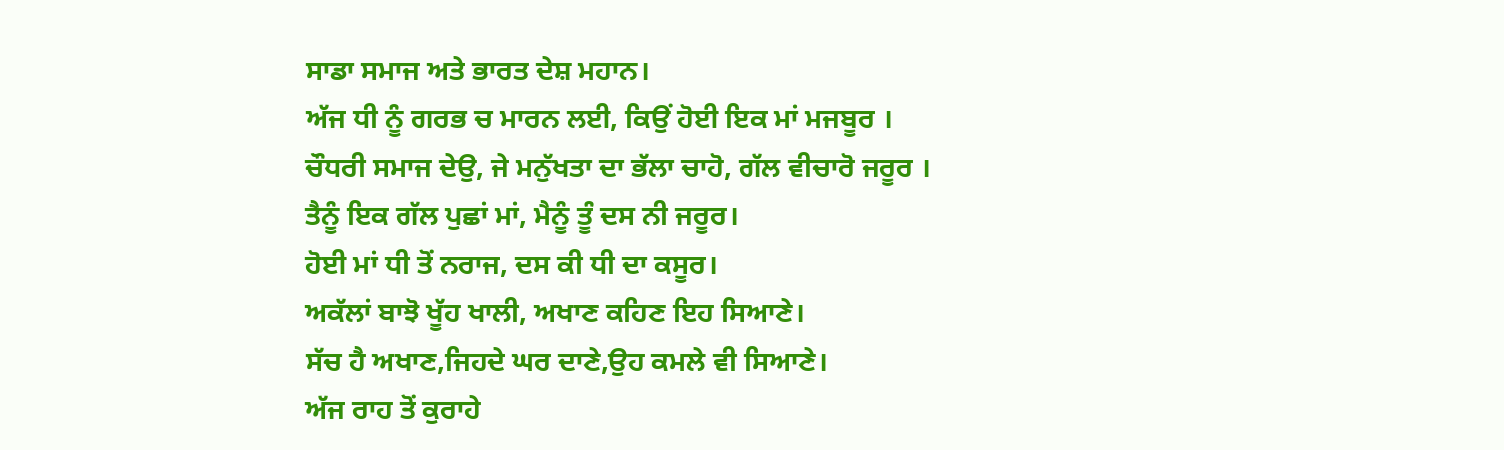ਸਾਡਾ ਸਮਾਜ ਅਤੇ ਭਾਰਤ ਦੇਸ਼ ਮਹਾਨ।
ਅੱਜ ਧੀ ਨੂੰ ਗਰਭ ਚ ਮਾਰਨ ਲਈ, ਕਿਉਂ ਹੋਈ ਇਕ ਮਾਂ ਮਜਬੂਰ ।
ਚੌਧਰੀ ਸਮਾਜ ਦੇਉ, ਜੇ ਮਨੁੱਖਤਾ ਦਾ ਭੱਲਾ ਚਾਹੋ, ਗੱਲ ਵੀਚਾਰੋ ਜਰੂਰ ।
ਤੈਨੂੰ ਇਕ ਗੱਲ ਪੁਛਾਂ ਮਾਂ, ਮੈਨੂੰ ਤੂੰ ਦਸ ਨੀ ਜਰੂਰ।
ਹੋਈ ਮਾਂ ਧੀ ਤੋਂ ਨਰਾਜ, ਦਸ ਕੀ ਧੀ ਦਾ ਕਸੂਰ।
ਅਕੱਲਾਂ ਬਾਝੋ ਖੂੱਹ ਖਾਲੀ, ਅਖਾਣ ਕਹਿਣ ਇਹ ਸਿਆਣੇ।
ਸੱਚ ਹੈ ਅਖਾਣ,ਜਿਹਦੇ ਘਰ ਦਾਣੇ,ਉਹ ਕਮਲੇ ਵੀ ਸਿਆਣੇ।
ਅੱਜ ਰਾਹ ਤੋਂ ਕੁਰਾਹੇ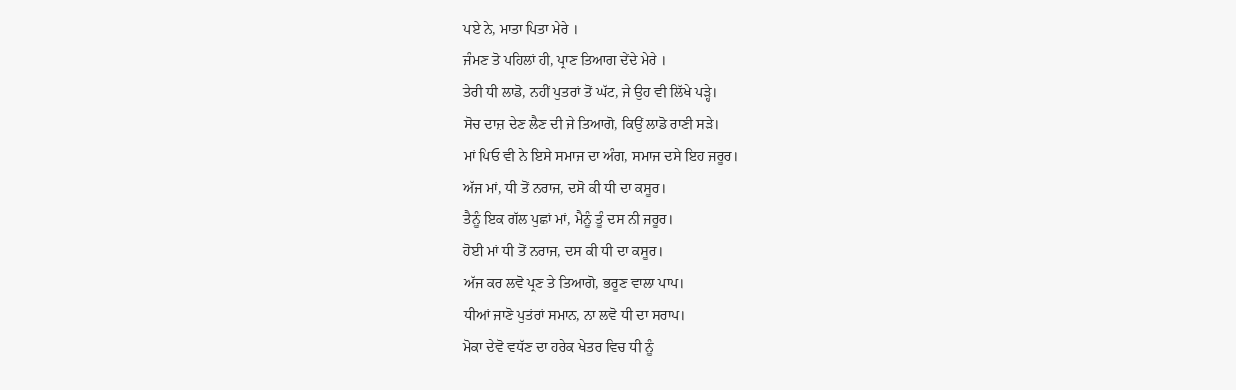ਪਏ ਨੇ, ਮਾਤਾ ਪਿਤਾ ਮੇਰੇ ।
ਜੰਮਣ ਤੋ ਪਹਿਲਾਂ ਹੀ, ਪ੍ਰਾਣ ਤਿਆਗ ਦੇਂਦੇ ਮੇਰੇ ।
ਤੇਰੀ ਧੀ ਲਾਡੋ, ਨਹੀਂ ਪੁਤਰਾਂ ਤੋਂ ਘੱਟ, ਜੇ ਉਹ ਵੀ ਲਿੱਖੇ ਪੜ੍ਹੇ।
ਸੋਚ ਦਾਜ਼ ਦੇਣ ਲੈਣ ਦੀ ਜੇ ਤਿਆਗੋ, ਕਿਉਂ ਲਾਡੋ ਰਾਣੀ ਸੜੇ।
ਮਾਂ ਪਿਓ ਵੀ ਨੇ ਇਸੇ ਸਮਾਜ ਦਾ ਅੰਗ, ਸਮਾਜ ਦਸੇ ਇਹ ਜਰੂਰ।
ਅੱਜ ਮਾਂ, ਧੀ ਤੋਂ ਨਰਾਜ, ਦਸੋ ਕੀ ਧੀ ਦਾ ਕਸੂਰ।
ਤੈਨੂੰ ਇਕ ਗੱਲ ਪੁਛਾਂ ਮਾਂ, ਮੈਨੂੰ ਤੂੰ ਦਸ ਨੀ ਜਰੂਰ।
ਹੋਈ ਮਾਂ ਧੀ ਤੋਂ ਨਰਾਜ, ਦਸ ਕੀ ਧੀ ਦਾ ਕਸੂਰ।
ਅੱਜ ਕਰ ਲਵੋ ਪ੍ਰਣ ਤੇ ਤਿਆਗੋ, ਭਰੂਣ ਵਾਲਾ ਪਾਪ।
ਧੀਆਂ ਜਾਣੋ ਪੁਤਂਰਾਂ ਸਮਾਨ, ਨਾ ਲਵੋ ਧੀ ਦਾ ਸਰਾਪ।
ਮੋਕਾ ਦੇਵੋ ਵਧੱਣ ਦਾ ਹਰੇਕ ਖੇਤਰ ਵਿਚ ਧੀ ਨੂੰ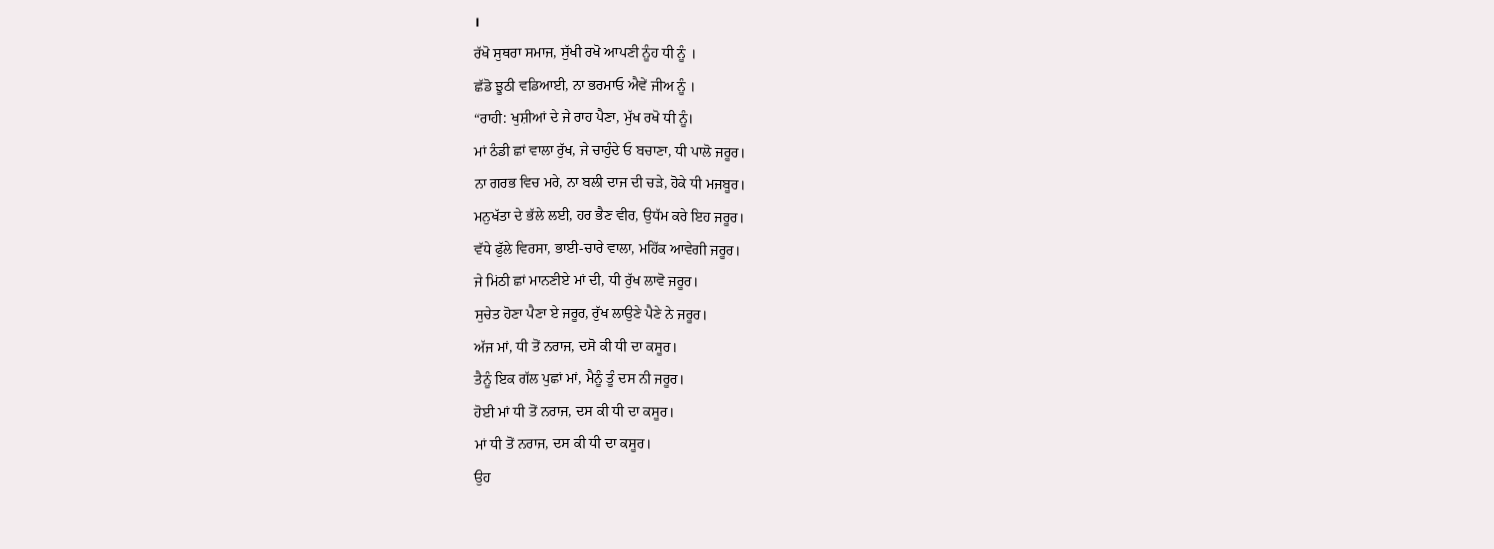।
ਰੱਖੋ ਸੁਥਰਾ ਸਮਾਜ, ਸੁੱਖੀ ਰਖੋ ਆਪਣੀ ਨੂੰਹ ਧੀ ਨੂੰ ।
ਛੱਡੋ ਝੂਠੀ ਵਡਿਆਈ, ਨਾ ਭਰਮਾਓ ਐਵੇਂ ਜੀਅ ਨੂੰ ।
“ਰਾਹੀ: ਖੁਸ਼ੀਆਂ ਦੇ ਜੇ ਰਾਹ ਪੈਣਾ, ਮੁੱਖ ਰਖੋ ਧੀ ਨੂੰ।
ਮਾਂ ਠੰਡੀ ਛਾਂ ਵਾਲਾ ਰੁੱਖ, ਜੇ ਚਾਹੁੰਦੇ ਓ ਬਚਾਣਾ, ਧੀ ਪਾਲੋ ਜਰੂਰ।
ਨਾ ਗਰਭ ਵਿਚ ਮਰੇ, ਨਾ ਬਲੀ ਦਾਜ ਦੀ ਚੜੇ, ਹੋਕੇ ਧੀ ਮਜਬੂਰ।
ਮਨੁਖੱਤਾ ਦੇ ਭੱਲੇ ਲਈ, ਹਰ ਭੈਣ ਵੀਰ, ਉਧੱਮ ਕਰੇ ਇਹ ਜਰੂਰ।
ਵੱਧੇ ਫੁੱਲੇ ਵਿਰਸਾ, ਭਾਈ-ਚਾਰੇ ਵਾਲਾ, ਮਹਿੱਕ ਆਵੇਗੀ ਜਰੂਰ।
ਜੇ ਮਿਂਠੀ ਛਾਂ ਮਾਨਣੀਏ ਮਾਂ ਦੀ, ਧੀ ਰੁੱਖ ਲਾਵੋ ਜਰੂਰ।
ਸੁਚੇਤ ਹੋਣਾ ਪੈਣਾ ਏ ਜਰੂਰ, ਰੁੱਖ ਲਾਉਣੇ ਪੈਣੇ ਨੇ ਜਰੂਰ।
ਅੱਜ ਮਾਂ, ਧੀ ਤੋਂ ਨਰਾਜ, ਦਸੋ ਕੀ ਧੀ ਦਾ ਕਸੂਰ।
ਤੈਨੂੰ ਇਕ ਗੱਲ ਪੁਛਾਂ ਮਾਂ, ਮੈਨੂੰ ਤੂੰ ਦਸ ਨੀ ਜਰੂਰ।
ਹੋਈ ਮਾਂ ਧੀ ਤੋਂ ਨਰਾਜ, ਦਸ ਕੀ ਧੀ ਦਾ ਕਸੂਰ।
ਮਾਂ ਧੀ ਤੋਂ ਨਰਾਜ, ਦਸ ਕੀ ਧੀ ਦਾ ਕਸੂਰ।
ਉਹ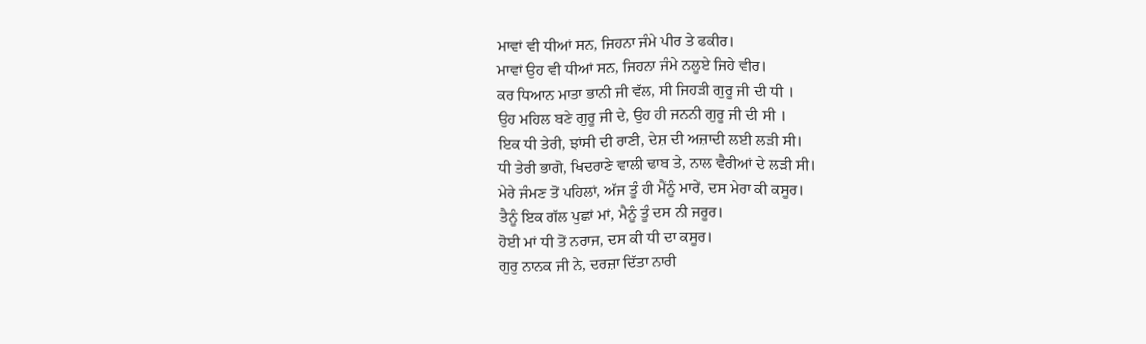ਮਾਵਾਂ ਵੀ ਧੀਆਂ ਸਨ, ਜਿਹਨਾ ਜੰਮੇ ਪੀਰ ਤੇ ਫਕੀਰ।
ਮਾਵਾਂ ਉਹ ਵੀ ਧੀਆਂ ਸਨ, ਜਿਹਨਾ ਜੰਮੇ ਨਲੂਏ ਜਿਹੇ ਵੀਰ।
ਕਰ ਧਿਆਨ ਮਾਤਾ ਭਾਨੀ ਜੀ ਵੱਲ, ਸੀ ਜਿਹੜੀ ਗੁਰੂ ਜੀ ਦੀ ਧੀ ।
ਉਹ ਮਹਿਲ ਬਣੇ ਗੁਰੂ ਜੀ ਦੇ, ਉਹ ਹੀ ਜਨਨੀ ਗੁਰੂ ਜੀ ਦੀ ਸੀ ।
ਇਕ ਧੀ ਤੇਰੀ, ਝਾਂਸੀ ਦੀ ਰਾਣੀ, ਦੇਸ਼ ਦੀ ਅਜ਼ਾਦੀ ਲਈ ਲੜੀ ਸੀ।
ਧੀ ਤੇਰੀ ਭਾਗੋ, ਖਿਦਰਾਣੇ ਵਾਲੀ ਢਾਬ ਤੇ, ਨਾਲ ਵੈਰੀਆਂ ਦੇ ਲੜੀ ਸੀ।
ਮੇਰੇ ਜੰਮਣ ਤੋਂ ਪਹਿਲਾਂ, ਅੱਜ ਤੂੰ ਹੀ ਮੈਂਨੂੰ ਮਾਰੇਂ, ਦਸ ਮੇਰਾ ਕੀ ਕਸੂਰ।
ਤੈਨੂੰ ਇਕ ਗੱਲ ਪੁਛਾਂ ਮਾਂ, ਮੈਨੂੰ ਤੂੰ ਦਸ ਨੀ ਜਰੂਰ।
ਹੋਈ ਮਾਂ ਧੀ ਤੋਂ ਨਰਾਜ, ਦਸ ਕੀ ਧੀ ਦਾ ਕਸੂਰ।
ਗੁਰੁ ਨਾਨਕ ਜੀ ਨੇ, ਦਰਜ਼ਾ ਦਿੱਤਾ ਨਾਰੀ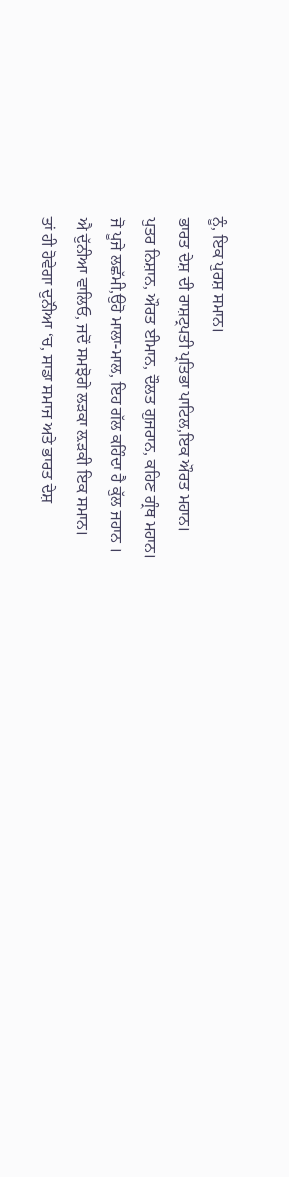ਨੂੰ, ਇਕ ਪੁਰਸ਼ ਸਮਾਨ।
ਭਾਰਤ ਦੇਸ਼ ਦੀ ਰਾਸ਼ਟ੍ਰਪਤੀ ਪ੍ਰਤਿਭਾ ਪਾਟਿਲ,ਇਕ ਔਰਤ ਮਹਾਨ।
ਪੁਤਰ ਨਿਸ਼ਾਨ, ਔਰਤ ਈਮਾਨ, ਦੌਲਤ ਗੁਜਰਾਨ, ਕਹਿਣ ਗ੍ਰੰਥ ਮਹਾਨ।
ਜੋ ਪੂਜੇ ਲਛੱਮੀ,ਉਹੋ ਮਾਲਾ-ਮਾਲ, ਇਹ ਗੱਲ ਕਹਿੰਦਾ ਹੈ ਕੁੱਲ ਜਹਾਨ ।
ਐ ਦੁੱਨੀਆ ਵਾਲਿਓ, ਜਦੋਂ ਸਮਝੋਗੇ ਲੜਕਾ ਲ਼ੜਕੀ ਇਕ ਸਮਾਨ।
ਤਾਂ ਹੀ ਹੋਵੇਗਾ ਦੁਨੱੀਆ ‘ਚ, ਸਾਡਾ ਸਮਾਜ ਅਤੇ ਭਾਰਤ ਦੇਸ਼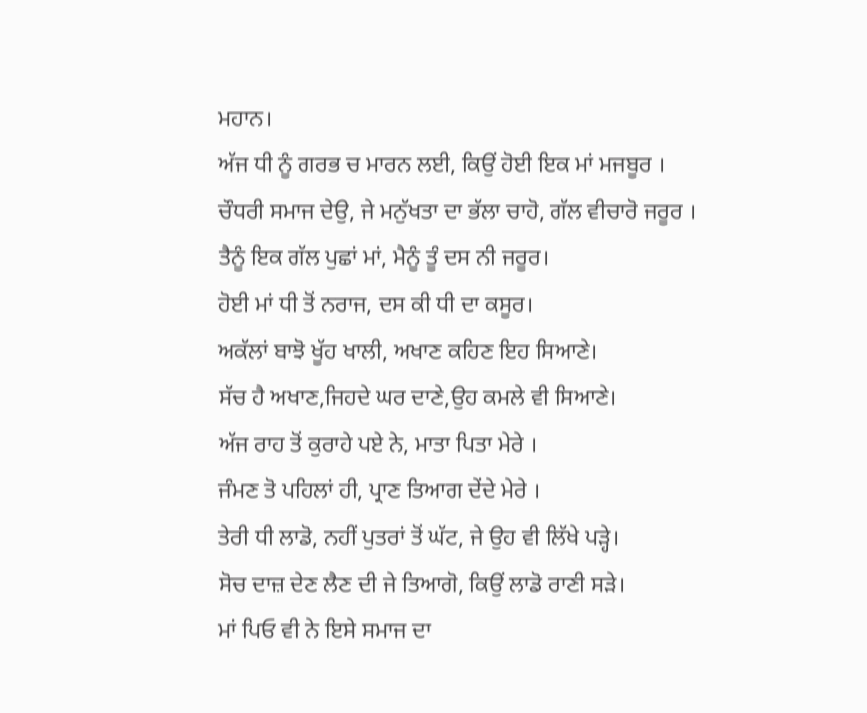ਮਹਾਨ।
ਅੱਜ ਧੀ ਨੂੰ ਗਰਭ ਚ ਮਾਰਨ ਲਈ, ਕਿਉਂ ਹੋਈ ਇਕ ਮਾਂ ਮਜਬੂਰ ।
ਚੌਧਰੀ ਸਮਾਜ ਦੇਉ, ਜੇ ਮਨੁੱਖਤਾ ਦਾ ਭੱਲਾ ਚਾਹੋ, ਗੱਲ ਵੀਚਾਰੋ ਜਰੂਰ ।
ਤੈਨੂੰ ਇਕ ਗੱਲ ਪੁਛਾਂ ਮਾਂ, ਮੈਨੂੰ ਤੂੰ ਦਸ ਨੀ ਜਰੂਰ।
ਹੋਈ ਮਾਂ ਧੀ ਤੋਂ ਨਰਾਜ, ਦਸ ਕੀ ਧੀ ਦਾ ਕਸੂਰ।
ਅਕੱਲਾਂ ਬਾਝੋ ਖੂੱਹ ਖਾਲੀ, ਅਖਾਣ ਕਹਿਣ ਇਹ ਸਿਆਣੇ।
ਸੱਚ ਹੈ ਅਖਾਣ,ਜਿਹਦੇ ਘਰ ਦਾਣੇ,ਉਹ ਕਮਲੇ ਵੀ ਸਿਆਣੇ।
ਅੱਜ ਰਾਹ ਤੋਂ ਕੁਰਾਹੇ ਪਏ ਨੇ, ਮਾਤਾ ਪਿਤਾ ਮੇਰੇ ।
ਜੰਮਣ ਤੋ ਪਹਿਲਾਂ ਹੀ, ਪ੍ਰਾਣ ਤਿਆਗ ਦੇਂਦੇ ਮੇਰੇ ।
ਤੇਰੀ ਧੀ ਲਾਡੋ, ਨਹੀਂ ਪੁਤਰਾਂ ਤੋਂ ਘੱਟ, ਜੇ ਉਹ ਵੀ ਲਿੱਖੇ ਪੜ੍ਹੇ।
ਸੋਚ ਦਾਜ਼ ਦੇਣ ਲੈਣ ਦੀ ਜੇ ਤਿਆਗੋ, ਕਿਉਂ ਲਾਡੋ ਰਾਣੀ ਸੜੇ।
ਮਾਂ ਪਿਓ ਵੀ ਨੇ ਇਸੇ ਸਮਾਜ ਦਾ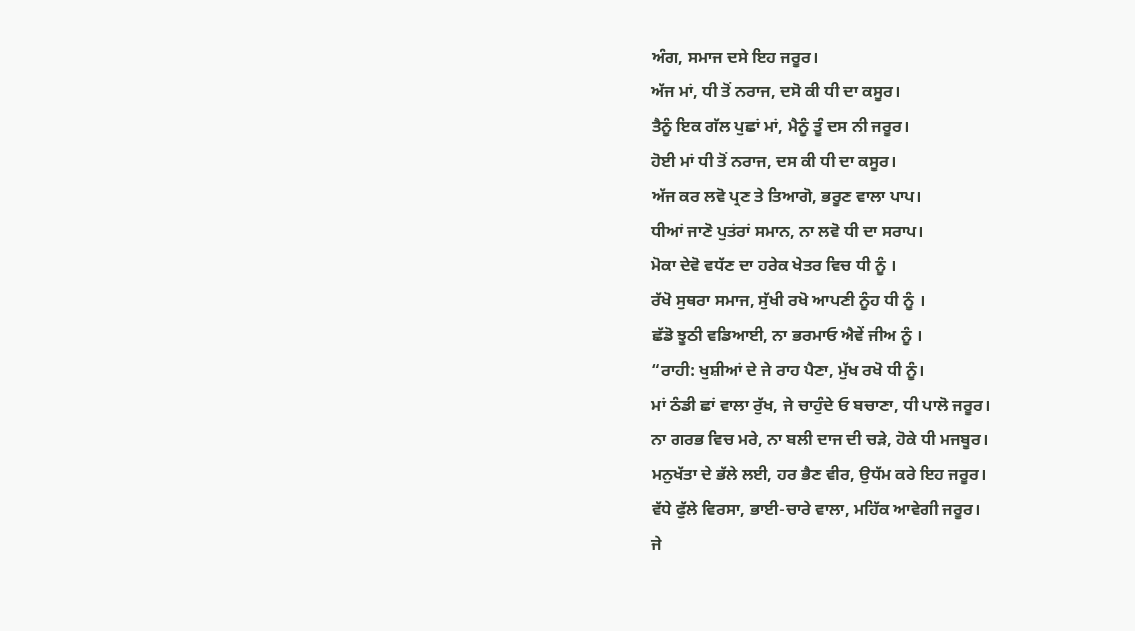ਅੰਗ, ਸਮਾਜ ਦਸੇ ਇਹ ਜਰੂਰ।
ਅੱਜ ਮਾਂ, ਧੀ ਤੋਂ ਨਰਾਜ, ਦਸੋ ਕੀ ਧੀ ਦਾ ਕਸੂਰ।
ਤੈਨੂੰ ਇਕ ਗੱਲ ਪੁਛਾਂ ਮਾਂ, ਮੈਨੂੰ ਤੂੰ ਦਸ ਨੀ ਜਰੂਰ।
ਹੋਈ ਮਾਂ ਧੀ ਤੋਂ ਨਰਾਜ, ਦਸ ਕੀ ਧੀ ਦਾ ਕਸੂਰ।
ਅੱਜ ਕਰ ਲਵੋ ਪ੍ਰਣ ਤੇ ਤਿਆਗੋ, ਭਰੂਣ ਵਾਲਾ ਪਾਪ।
ਧੀਆਂ ਜਾਣੋ ਪੁਤਂਰਾਂ ਸਮਾਨ, ਨਾ ਲਵੋ ਧੀ ਦਾ ਸਰਾਪ।
ਮੋਕਾ ਦੇਵੋ ਵਧੱਣ ਦਾ ਹਰੇਕ ਖੇਤਰ ਵਿਚ ਧੀ ਨੂੰ ।
ਰੱਖੋ ਸੁਥਰਾ ਸਮਾਜ, ਸੁੱਖੀ ਰਖੋ ਆਪਣੀ ਨੂੰਹ ਧੀ ਨੂੰ ।
ਛੱਡੋ ਝੂਠੀ ਵਡਿਆਈ, ਨਾ ਭਰਮਾਓ ਐਵੇਂ ਜੀਅ ਨੂੰ ।
“ਰਾਹੀ: ਖੁਸ਼ੀਆਂ ਦੇ ਜੇ ਰਾਹ ਪੈਣਾ, ਮੁੱਖ ਰਖੋ ਧੀ ਨੂੰ।
ਮਾਂ ਠੰਡੀ ਛਾਂ ਵਾਲਾ ਰੁੱਖ, ਜੇ ਚਾਹੁੰਦੇ ਓ ਬਚਾਣਾ, ਧੀ ਪਾਲੋ ਜਰੂਰ।
ਨਾ ਗਰਭ ਵਿਚ ਮਰੇ, ਨਾ ਬਲੀ ਦਾਜ ਦੀ ਚੜੇ, ਹੋਕੇ ਧੀ ਮਜਬੂਰ।
ਮਨੁਖੱਤਾ ਦੇ ਭੱਲੇ ਲਈ, ਹਰ ਭੈਣ ਵੀਰ, ਉਧੱਮ ਕਰੇ ਇਹ ਜਰੂਰ।
ਵੱਧੇ ਫੁੱਲੇ ਵਿਰਸਾ, ਭਾਈ-ਚਾਰੇ ਵਾਲਾ, ਮਹਿੱਕ ਆਵੇਗੀ ਜਰੂਰ।
ਜੇ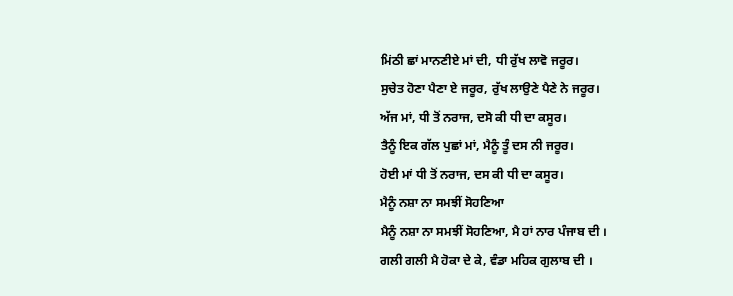ਮਿਂਠੀ ਛਾਂ ਮਾਨਣੀਏ ਮਾਂ ਦੀ, ਧੀ ਰੁੱਖ ਲਾਵੋ ਜਰੂਰ।
ਸੁਚੇਤ ਹੋਣਾ ਪੈਣਾ ਏ ਜਰੂਰ, ਰੁੱਖ ਲਾਉਣੇ ਪੈਣੇ ਨੇ ਜਰੂਰ।
ਅੱਜ ਮਾਂ, ਧੀ ਤੋਂ ਨਰਾਜ, ਦਸੋ ਕੀ ਧੀ ਦਾ ਕਸੂਰ।
ਤੈਨੂੰ ਇਕ ਗੱਲ ਪੁਛਾਂ ਮਾਂ, ਮੈਨੂੰ ਤੂੰ ਦਸ ਨੀ ਜਰੂਰ।
ਹੋਈ ਮਾਂ ਧੀ ਤੋਂ ਨਰਾਜ, ਦਸ ਕੀ ਧੀ ਦਾ ਕਸੂਰ।
ਮੈਨੂੰ ਨਸ਼ਾ ਨਾ ਸਮਝੀਂ ਸੋਹਣਿਆ
ਮੈਨੂੰ ਨਸ਼ਾ ਨਾ ਸਮਝੀਂ ਸੋਹਣਿਆ, ਮੈ ਹਾਂ ਨਾਰ ਪੰਜਾਬ ਦੀ ।
ਗਲੀ ਗਲੀ ਮੈ ਹੋਕਾ ਦੇ ਕੇ, ਵੰਡਾ ਮਹਿਕ ਗੁਲਾਬ ਦੀ ।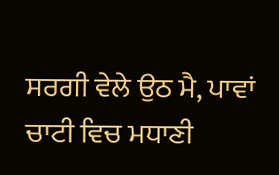ਸਰਗੀ ਵੇਲੇ ਉਠ ਮੈ, ਪਾਵਾਂ ਚਾਟੀ ਵਿਚ ਮਧਾਣੀ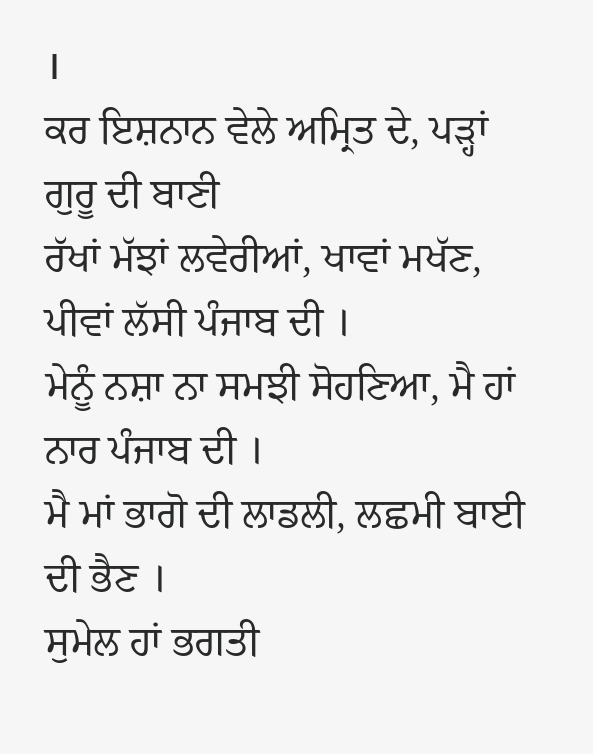।
ਕਰ ਇਸ਼ਨਾਨ ਵੇਲੇ ਅਮ੍ਰਿਤ ਦੇ, ਪੜ੍ਹਾਂ ਗੁਰੂ ਦੀ ਬਾਣੀ
ਰੱਖਾਂ ਮੱਝਾਂ ਲਵੇਰੀਆਂ, ਖਾਵਾਂ ਮਖੱਣ, ਪੀਵਾਂ ਲੱਸੀ ਪੰਜਾਬ ਦੀ ।
ਮੇਨੂੰ ਨਸ਼ਾ ਨਾ ਸਮਝੀ ਸੋਹਣਿਆ, ਮੈ ਹਾਂ ਨਾਰ ਪੰਜਾਬ ਦੀ ।
ਮੈ ਮਾਂ ਭਾਗੋ ਦੀ ਲਾਡਲੀ, ਲਛਮੀ ਬਾਈ ਦੀ ਭੈਣ ।
ਸੁਮੇਲ ਹਾਂ ਭਗਤੀ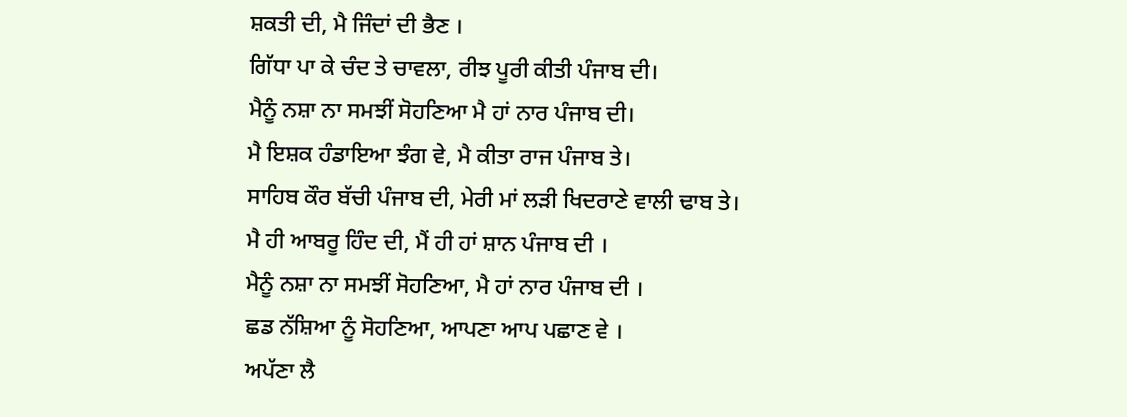ਸ਼ਕਤੀ ਦੀ, ਮੈ ਜਿੰਦਾਂ ਦੀ ਭੈਣ ।
ਗਿੱਧਾ ਪਾ ਕੇ ਚੰਦ ਤੇ ਚਾਵਲਾ, ਰੀਝ ਪੂਰੀ ਕੀਤੀ ਪੰਜਾਬ ਦੀ।
ਮੈਨੂੰ ਨਸ਼ਾ ਨਾ ਸਮਝੀਂ ਸੋਹਣਿਆ ਮੈ ਹਾਂ ਨਾਰ ਪੰਜਾਬ ਦੀ।
ਮੈ ਇਸ਼ਕ ਹੰਡਾਇਆ ਝੰਗ ਵੇ, ਮੈ ਕੀਤਾ ਰਾਜ ਪੰਜਾਬ ਤੇ।
ਸਾਹਿਬ ਕੌਰ ਬੱਚੀ ਪੰਜਾਬ ਦੀ, ਮੇਰੀ ਮਾਂ ਲੜੀ ਖਿਦਰਾਣੇ ਵਾਲੀ ਢਾਬ ਤੇ।
ਮੈ ਹੀ ਆਬਰੂ ਹਿੰਦ ਦੀ, ਮੈਂ ਹੀ ਹਾਂ ਸ਼ਾਨ ਪੰਜਾਬ ਦੀ ।
ਮੈਨੂੰ ਨਸ਼ਾ ਨਾ ਸਮਝੀਂ ਸੋਹਣਿਆ, ਮੈ ਹਾਂ ਨਾਰ ਪੰਜਾਬ ਦੀ ।
ਛਡ ਨੱਸ਼ਿਆ ਨੂੰ ਸੋਹਣਿਆ, ਆਪਣਾ ਆਪ ਪਛਾਣ ਵੇ ।
ਅਪੱਣਾ ਲੈ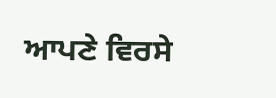ਆਪਣੇ ਵਿਰਸੇ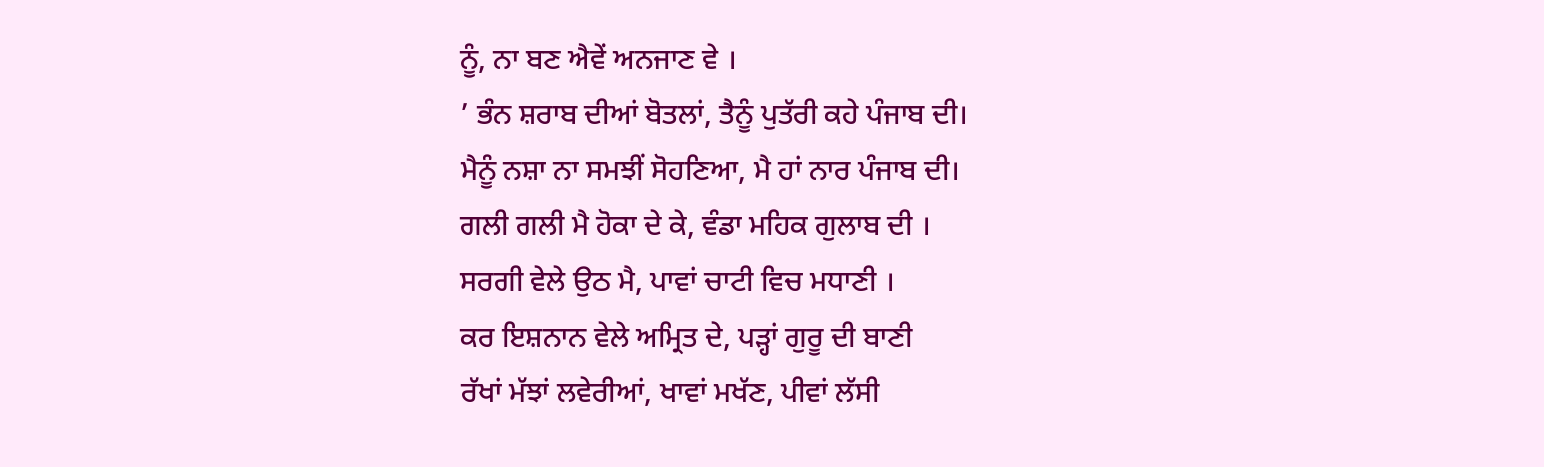ਨੂੰ, ਨਾ ਬਣ ਐਵੇਂ ਅਨਜਾਣ ਵੇ ।
’ ਭੰਨ ਸ਼ਰਾਬ ਦੀਆਂ ਬੋਤਲਾਂ, ਤੈਨੂੰ ਪੁਤੱਰੀ ਕਹੇ ਪੰਜਾਬ ਦੀ।
ਮੈਨੂੰ ਨਸ਼ਾ ਨਾ ਸਮਝੀਂ ਸੋਹਣਿਆ, ਮੈ ਹਾਂ ਨਾਰ ਪੰਜਾਬ ਦੀ।
ਗਲੀ ਗਲੀ ਮੈ ਹੋਕਾ ਦੇ ਕੇ, ਵੰਡਾ ਮਹਿਕ ਗੁਲਾਬ ਦੀ ।
ਸਰਗੀ ਵੇਲੇ ਉਠ ਮੈ, ਪਾਵਾਂ ਚਾਟੀ ਵਿਚ ਮਧਾਣੀ ।
ਕਰ ਇਸ਼ਨਾਨ ਵੇਲੇ ਅਮ੍ਰਿਤ ਦੇ, ਪੜ੍ਹਾਂ ਗੁਰੂ ਦੀ ਬਾਣੀ
ਰੱਖਾਂ ਮੱਝਾਂ ਲਵੇਰੀਆਂ, ਖਾਵਾਂ ਮਖੱਣ, ਪੀਵਾਂ ਲੱਸੀ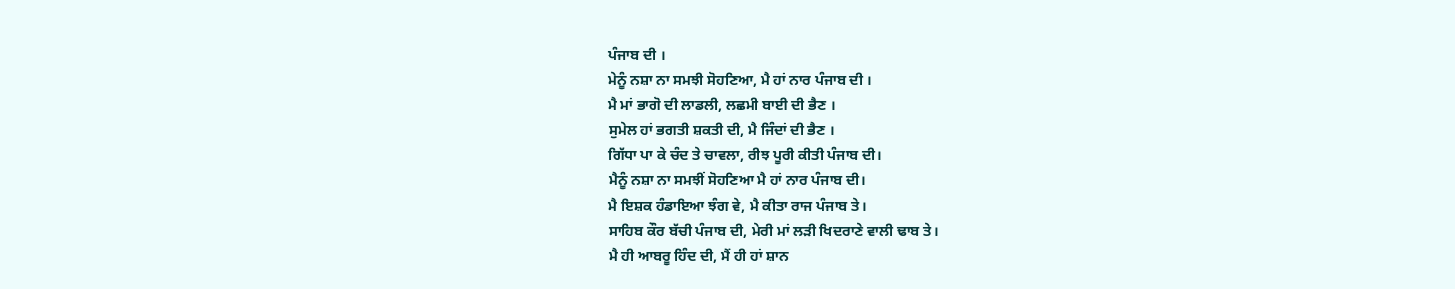ਪੰਜਾਬ ਦੀ ।
ਮੇਨੂੰ ਨਸ਼ਾ ਨਾ ਸਮਝੀ ਸੋਹਣਿਆ, ਮੈ ਹਾਂ ਨਾਰ ਪੰਜਾਬ ਦੀ ।
ਮੈ ਮਾਂ ਭਾਗੋ ਦੀ ਲਾਡਲੀ, ਲਛਮੀ ਬਾਈ ਦੀ ਭੈਣ ।
ਸੁਮੇਲ ਹਾਂ ਭਗਤੀ ਸ਼ਕਤੀ ਦੀ, ਮੈ ਜਿੰਦਾਂ ਦੀ ਭੈਣ ।
ਗਿੱਧਾ ਪਾ ਕੇ ਚੰਦ ਤੇ ਚਾਵਲਾ, ਰੀਝ ਪੂਰੀ ਕੀਤੀ ਪੰਜਾਬ ਦੀ।
ਮੈਨੂੰ ਨਸ਼ਾ ਨਾ ਸਮਝੀਂ ਸੋਹਣਿਆ ਮੈ ਹਾਂ ਨਾਰ ਪੰਜਾਬ ਦੀ।
ਮੈ ਇਸ਼ਕ ਹੰਡਾਇਆ ਝੰਗ ਵੇ, ਮੈ ਕੀਤਾ ਰਾਜ ਪੰਜਾਬ ਤੇ।
ਸਾਹਿਬ ਕੌਰ ਬੱਚੀ ਪੰਜਾਬ ਦੀ, ਮੇਰੀ ਮਾਂ ਲੜੀ ਖਿਦਰਾਣੇ ਵਾਲੀ ਢਾਬ ਤੇ।
ਮੈ ਹੀ ਆਬਰੂ ਹਿੰਦ ਦੀ, ਮੈਂ ਹੀ ਹਾਂ ਸ਼ਾਨ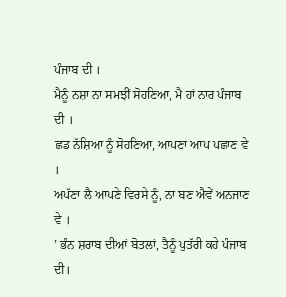ਪੰਜਾਬ ਦੀ ।
ਮੈਨੂੰ ਨਸ਼ਾ ਨਾ ਸਮਝੀਂ ਸੋਹਣਿਆ, ਮੈ ਹਾਂ ਨਾਰ ਪੰਜਾਬ ਦੀ ।
ਛਡ ਨੱਸ਼ਿਆ ਨੂੰ ਸੋਹਣਿਆ, ਆਪਣਾ ਆਪ ਪਛਾਣ ਵੇ ।
ਅਪੱਣਾ ਲੈ ਆਪਣੇ ਵਿਰਸੇ ਨੂੰ, ਨਾ ਬਣ ਐਵੇਂ ਅਨਜਾਣ ਵੇ ।
’ ਭੰਨ ਸ਼ਰਾਬ ਦੀਆਂ ਬੋਤਲਾਂ, ਤੈਨੂੰ ਪੁਤੱਰੀ ਕਹੇ ਪੰਜਾਬ ਦੀ।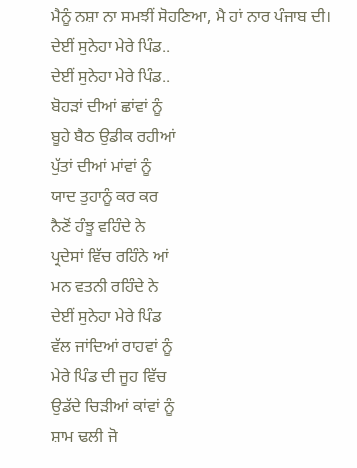ਮੈਨੂੰ ਨਸ਼ਾ ਨਾ ਸਮਝੀਂ ਸੋਹਣਿਆ, ਮੈ ਹਾਂ ਨਾਰ ਪੰਜਾਬ ਦੀ।
ਦੇਈਂ ਸੁਨੇਹਾ ਮੇਰੇ ਪਿੰਡ..
ਦੇਈਂ ਸੁਨੇਹਾ ਮੇਰੇ ਪਿੰਡ..
ਬੋਹੜਾਂ ਦੀਆਂ ਛਾਂਵਾਂ ਨੂੰ
ਬੂਹੇ ਬੈਠ ਉਡੀਕ ਰਹੀਆਂ
ਪੁੱਤਾਂ ਦੀਆਂ ਮਾਂਵਾਂ ਨੂੰ
ਯਾਦ ਤੁਹਾਨੂੰ ਕਰ ਕਰ
ਨੈਣੋਂ ਹੰਝੂ ਵਹਿੰਦੇ ਨੇ
ਪ੍ਰਦੇਸਾਂ ਵਿੱਚ ਰਹਿੰਨੇ ਆਂ
ਮਨ ਵਤਨੀ ਰਹਿੰਦੇ ਨੇ
ਦੇਈਂ ਸੁਨੇਹਾ ਮੇਰੇ ਪਿੰਡ
ਵੱਲ ਜਾਂਦਿਆਂ ਰਾਹਵਾਂ ਨੂੰ
ਮੇਰੇ ਪਿੰਡ ਦੀ ਜੂਹ ਵਿੱਚ
ਉਡੱਦੇ ਚਿੜੀਆਂ ਕਾਂਵਾਂ ਨੂੰ
ਸ਼ਾਮ ਢਲੀ ਜੋ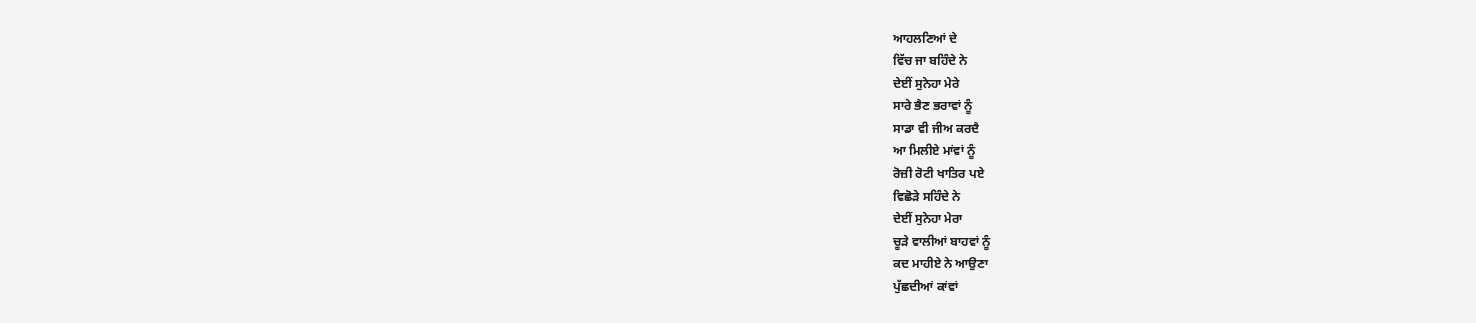ਆਹਲਣਿਆਂ ਦੇ
ਵਿੱਚ ਜਾ ਬਹਿੰਦੇ ਨੇ
ਦੇਈਂ ਸੁਨੇਹਾ ਮੇਰੇ
ਸਾਰੇ ਭੈਣ ਭਰਾਵਾਂ ਨੂੰ
ਸਾਡਾ ਵੀ ਜੀਅ ਕਰਦੈ
ਆ ਮਿਲੀਏ ਮਾਂਵਾਂ ਨੂੰ
ਰੋਜ਼ੀ ਰੋਟੀ ਖਾਤਿਰ ਪਏ
ਵਿਛੋੜੇ ਸਹਿੰਦੇ ਨੇ
ਦੇਈਂ ਸੁਨੇਹਾ ਮੇਰਾ
ਚੂੜੇ ਵਾਲੀਆਂ ਬਾਹਵਾਂ ਨੂੰ
ਕਦ ਮਾਹੀਏ ਨੇ ਆਉਣਾ
ਪੁੱਛਦੀਆਂ ਕਾਂਵਾਂ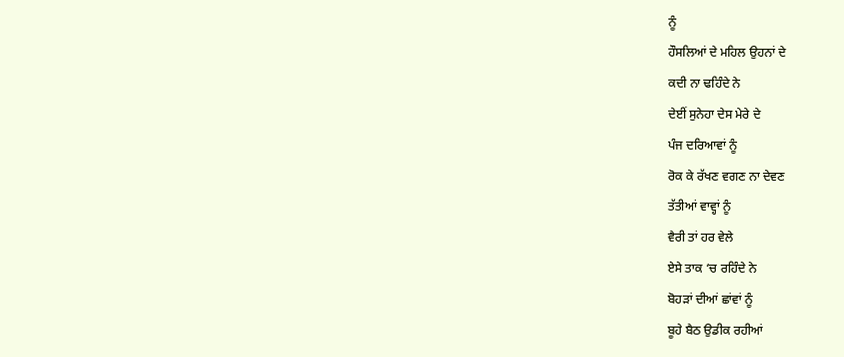ਨੂੰ
ਹੌਸਲਿਆਂ ਦੇ ਮਹਿਲ ਉਹਨਾਂ ਦੇ
ਕਦੀ ਨਾ ਢਹਿੰਦੇ ਨੇ
ਦੇਈਂ ਸੁਨੇਹਾ ਦੇਸ ਮੇਰੇ ਦੇ
ਪੰਜ ਦਰਿਆਵਾਂ ਨੂੰ
ਰੋਕ ਕੇ ਰੱਖਣ ਵਗਣ ਨਾ ਦੇਵਣ
ਤੱਤੀਆਂ ਵਾਵ੍ਹਾਂ ਨੂੰ
ਵੈਰੀ ਤਾਂ ਹਰ ਵੇਲੇ
ਏਸੇ ਤਾਕ ‘ਚ ਰਹਿੰਦੇ ਨੇ
ਬੋਹੜਾਂ ਦੀਆਂ ਛਾਂਵਾਂ ਨੂੰ
ਬੂਹੇ ਬੈਠ ਉਡੀਕ ਰਹੀਆਂ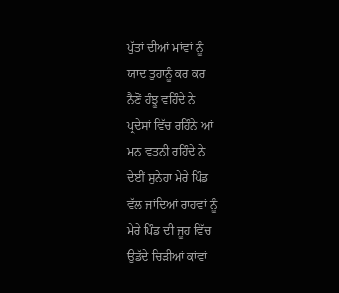ਪੁੱਤਾਂ ਦੀਆਂ ਮਾਂਵਾਂ ਨੂੰ
ਯਾਦ ਤੁਹਾਨੂੰ ਕਰ ਕਰ
ਨੈਣੋਂ ਹੰਝੂ ਵਹਿੰਦੇ ਨੇ
ਪ੍ਰਦੇਸਾਂ ਵਿੱਚ ਰਹਿੰਨੇ ਆਂ
ਮਨ ਵਤਨੀ ਰਹਿੰਦੇ ਨੇ
ਦੇਈਂ ਸੁਨੇਹਾ ਮੇਰੇ ਪਿੰਡ
ਵੱਲ ਜਾਂਦਿਆਂ ਰਾਹਵਾਂ ਨੂੰ
ਮੇਰੇ ਪਿੰਡ ਦੀ ਜੂਹ ਵਿੱਚ
ਉਡੱਦੇ ਚਿੜੀਆਂ ਕਾਂਵਾਂ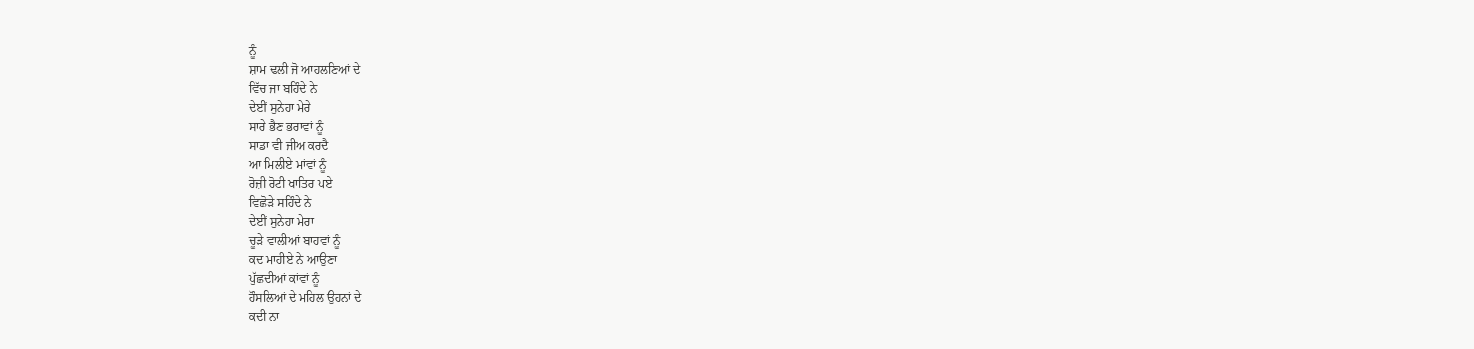ਨੂੰ
ਸ਼ਾਮ ਢਲੀ ਜੋ ਆਹਲਣਿਆਂ ਦੇ
ਵਿੱਚ ਜਾ ਬਹਿੰਦੇ ਨੇ
ਦੇਈਂ ਸੁਨੇਹਾ ਮੇਰੇ
ਸਾਰੇ ਭੈਣ ਭਰਾਵਾਂ ਨੂੰ
ਸਾਡਾ ਵੀ ਜੀਅ ਕਰਦੈ
ਆ ਮਿਲੀਏ ਮਾਂਵਾਂ ਨੂੰ
ਰੋਜ਼ੀ ਰੋਟੀ ਖਾਤਿਰ ਪਏ
ਵਿਛੋੜੇ ਸਹਿੰਦੇ ਨੇ
ਦੇਈਂ ਸੁਨੇਹਾ ਮੇਰਾ
ਚੂੜੇ ਵਾਲੀਆਂ ਬਾਹਵਾਂ ਨੂੰ
ਕਦ ਮਾਹੀਏ ਨੇ ਆਉਣਾ
ਪੁੱਛਦੀਆਂ ਕਾਂਵਾਂ ਨੂੰ
ਹੌਸਲਿਆਂ ਦੇ ਮਹਿਲ ਉਹਨਾਂ ਦੇ
ਕਦੀ ਨਾ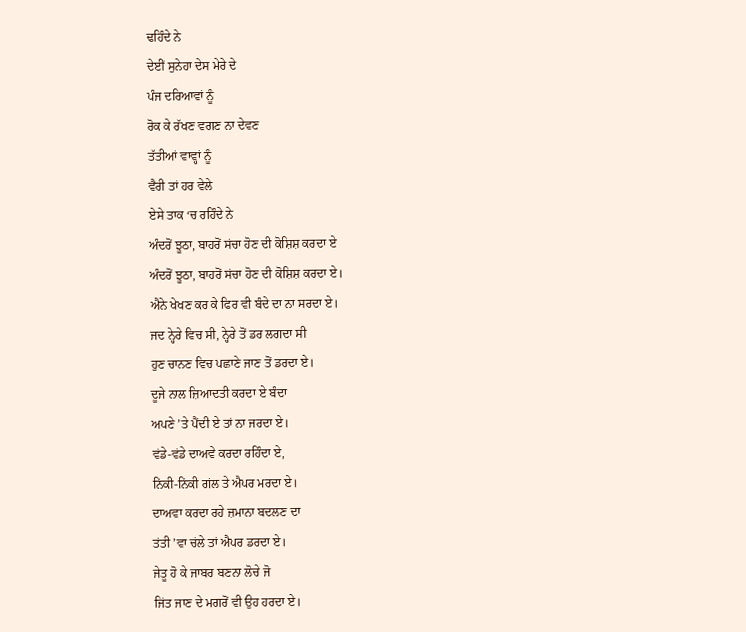ਢਹਿੰਦੇ ਨੇ
ਦੇਈਂ ਸੁਨੇਹਾ ਦੇਸ ਮੇਰੇ ਦੇ
ਪੰਜ ਦਰਿਆਵਾਂ ਨੂੰ
ਰੋਕ ਕੇ ਰੱਖਣ ਵਗਣ ਨਾ ਦੇਵਣ
ਤੱਤੀਆਂ ਵਾਵ੍ਹਾਂ ਨੂੰ
ਵੈਰੀ ਤਾਂ ਹਰ ਵੇਲੇ
ਏਸੇ ਤਾਕ ‘ਚ ਰਹਿੰਦੇ ਨੇ
ਅੰਦਰੋਂ ਝੂਠਾ, ਬਾਹਰੋਂ ਸਂਚਾ ਹੋਣ ਦੀ ਕੋਸ਼ਿਸ਼ ਕਰਦਾ ਏ
ਅੰਦਰੋਂ ਝੂਠਾ, ਬਾਹਰੋਂ ਸਂਚਾ ਹੋਣ ਦੀ ਕੋਸ਼ਿਸ਼ ਕਰਦਾ ਏ।
ਐਨੇ ਖੇਖਣ ਕਰ ਕੇ ਫਿਰ ਵੀ ਬੰਦੇ ਦਾ ਨਾ ਸਰਦਾ ਏ।
ਜਦ ਨ੍ਹੇਰੇ ਵਿਚ ਸੀ, ਨ੍ਹੇਰੇ ਤੋਂ ਡਰ ਲਗਦਾ ਸੀ
ਹੁਣ ਚਾਨਣ ਵਿਚ ਪਛਾਣੇ ਜਾਣ ਤੋਂ ਡਰਦਾ ਏ।
ਦੂਜੇ ਨਾਲ ਜ਼ਿਆਦਤੀ ਕਰਦਾ ਏ ਬੰਦਾ
ਅਪਣੇ ’ਤੇ ਪੈਂਦੀ ਏ ਤਾਂ ਨਾ ਜਰਦਾ ਏ।
ਵਂਡੇ-ਵਂਡੇ ਦਾਅਵੇ ਕਰਦਾ ਰਹਿੰਦਾ ਏ,
ਨਿਂਕੀ-ਨਿਂਕੀ ਗਂਲ ਤੇ ਐਪਰ ਮਰਦਾ ਏ।
ਦਾਅਵਾ ਕਰਦਾ ਰਹੇ ਜ਼ਮਾਨਾ ਬਦਲਣ ਦਾ
ਤਂਤੀ ’ਵਾ ਚਂਲੇ ਤਾਂ ਐਪਰ ਡਰਦਾ ਏ।
ਜੇਤੂ ਹੋ ਕੇ ਜਾਬਰ ਬਣਨਾ ਲੋਚੇ ਜੋ
ਜਿਂਤ ਜਾਣ ਦੇ ਮਗਰੋਂ ਵੀ ਉਹ ਹਰਦਾ ਏ।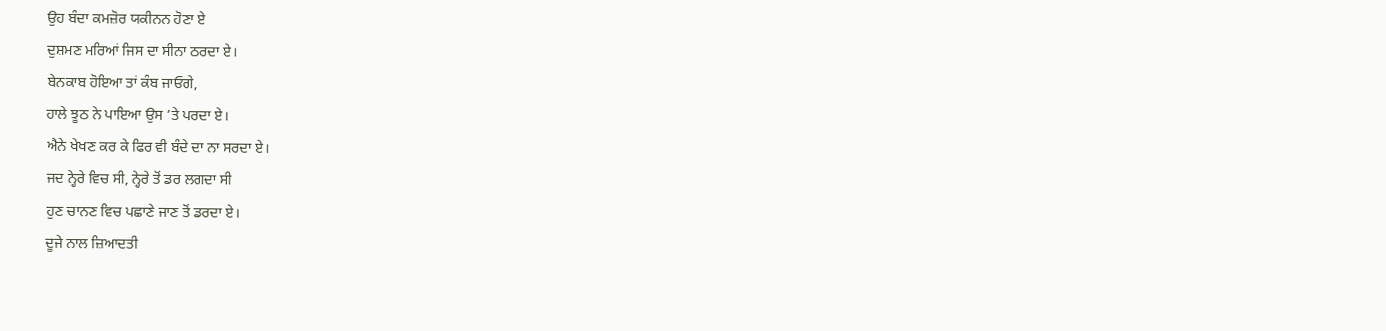ਉਹ ਬੰਦਾ ਕਮਜ਼ੋਰ ਯਕੀਨਨ ਹੋਣਾ ਏ
ਦੁਸ਼ਮਣ ਮਰਿਆਂ ਜਿਸ ਦਾ ਸੀਨਾ ਠਰਦਾ ਏ।
ਬੇਨਕਾਬ ਹੋਇਆ ਤਾਂ ਕੰਬ ਜਾਓਗੇ,
ਹਾਲੇ ਝੂਠ ਨੇ ਪਾਇਆ ਉਸ ’ਤੇ ਪਰਦਾ ਏ।
ਐਨੇ ਖੇਖਣ ਕਰ ਕੇ ਫਿਰ ਵੀ ਬੰਦੇ ਦਾ ਨਾ ਸਰਦਾ ਏ।
ਜਦ ਨ੍ਹੇਰੇ ਵਿਚ ਸੀ, ਨ੍ਹੇਰੇ ਤੋਂ ਡਰ ਲਗਦਾ ਸੀ
ਹੁਣ ਚਾਨਣ ਵਿਚ ਪਛਾਣੇ ਜਾਣ ਤੋਂ ਡਰਦਾ ਏ।
ਦੂਜੇ ਨਾਲ ਜ਼ਿਆਦਤੀ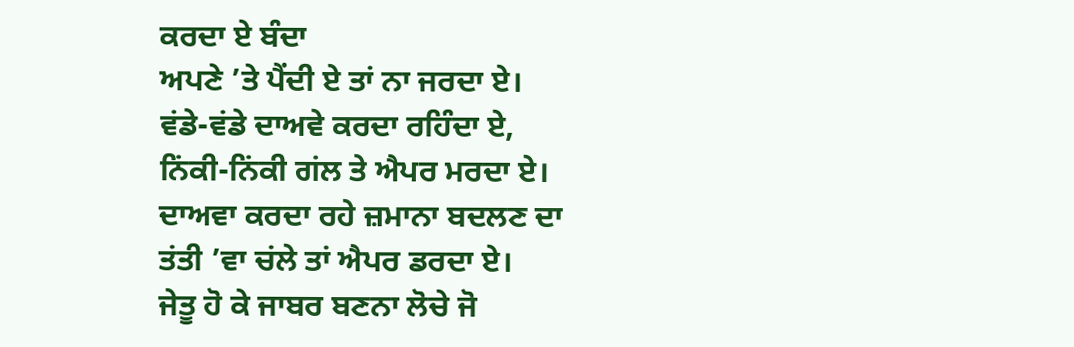ਕਰਦਾ ਏ ਬੰਦਾ
ਅਪਣੇ ’ਤੇ ਪੈਂਦੀ ਏ ਤਾਂ ਨਾ ਜਰਦਾ ਏ।
ਵਂਡੇ-ਵਂਡੇ ਦਾਅਵੇ ਕਰਦਾ ਰਹਿੰਦਾ ਏ,
ਨਿਂਕੀ-ਨਿਂਕੀ ਗਂਲ ਤੇ ਐਪਰ ਮਰਦਾ ਏ।
ਦਾਅਵਾ ਕਰਦਾ ਰਹੇ ਜ਼ਮਾਨਾ ਬਦਲਣ ਦਾ
ਤਂਤੀ ’ਵਾ ਚਂਲੇ ਤਾਂ ਐਪਰ ਡਰਦਾ ਏ।
ਜੇਤੂ ਹੋ ਕੇ ਜਾਬਰ ਬਣਨਾ ਲੋਚੇ ਜੋ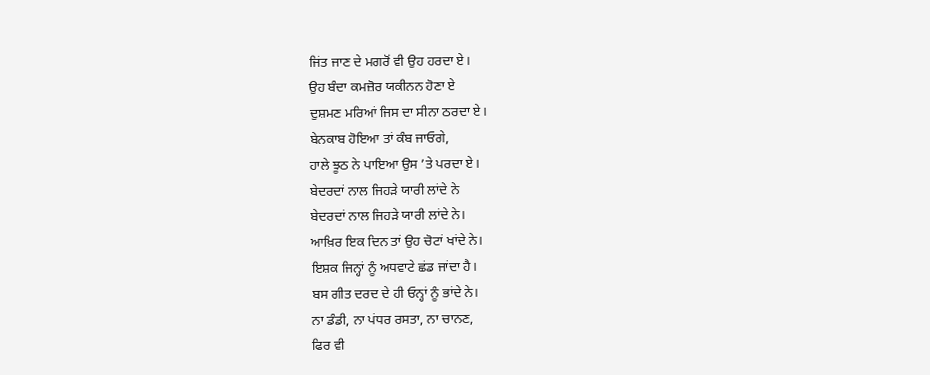ਜਿਂਤ ਜਾਣ ਦੇ ਮਗਰੋਂ ਵੀ ਉਹ ਹਰਦਾ ਏ।
ਉਹ ਬੰਦਾ ਕਮਜ਼ੋਰ ਯਕੀਨਨ ਹੋਣਾ ਏ
ਦੁਸ਼ਮਣ ਮਰਿਆਂ ਜਿਸ ਦਾ ਸੀਨਾ ਠਰਦਾ ਏ।
ਬੇਨਕਾਬ ਹੋਇਆ ਤਾਂ ਕੰਬ ਜਾਓਗੇ,
ਹਾਲੇ ਝੂਠ ਨੇ ਪਾਇਆ ਉਸ ’ਤੇ ਪਰਦਾ ਏ।
ਬੇਦਰਦਾਂ ਨਾਲ ਜਿਹੜੇ ਯਾਰੀ ਲਾਂਦੇ ਨੇ
ਬੇਦਰਦਾਂ ਨਾਲ ਜਿਹੜੇ ਯਾਰੀ ਲਾਂਦੇ ਨੇ।
ਆਖ਼ਿਰ ਇਕ ਦਿਨ ਤਾਂ ਉਹ ਚੋਟਾਂ ਖਾਂਦੇ ਨੇ।
ਇਸ਼ਕ ਜਿਨ੍ਹਾਂ ਨੂੰ ਅਧਵਾਟੇ ਛਂਡ ਜਾਂਦਾ ਹੈ।
ਬਸ ਗੀਤ ਦਰਦ ਦੇ ਹੀ ਓਨ੍ਹਾਂ ਨੂੰ ਭਾਂਦੇ ਨੇ।
ਨਾ ਡੰਡੀ, ਨਾ ਪਂਧਰ ਰਸਤਾ, ਨਾ ਚਾਨਣ,
ਫਿਰ ਵੀ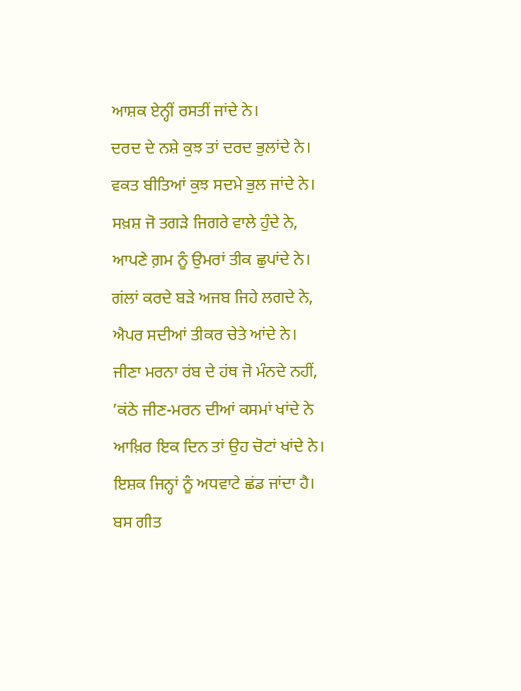ਆਸ਼ਕ ਏਨ੍ਹੀਂ ਰਸਤੀਂ ਜਾਂਦੇ ਨੇ।
ਦਰਦ ਦੇ ਨਸ਼ੇ ਕੁਝ ਤਾਂ ਦਰਦ ਭੁਲਾਂਦੇ ਨੇ।
ਵਕਤ ਬੀਤਿਆਂ ਕੁਝ ਸਦਮੇ ਭੁਲ ਜਾਂਦੇ ਨੇ।
ਸਖ਼ਸ਼ ਜੋ ਤਗੜੇ ਜਿਗਰੇ ਵਾਲੇ ਹੁੰਦੇ ਨੇ,
ਆਪਣੇ ਗ਼ਮ ਨੂੰ ਉਮਰਾਂ ਤੀਕ ਛੁਪਾਂਦੇ ਨੇ।
ਗਂਲਾਂ ਕਰਦੇ ਬੜੇ ਅਜਬ ਜਿਹੇ ਲਗਦੇ ਨੇ,
ਐਪਰ ਸਦੀਆਂ ਤੀਕਰ ਚੇਤੇ ਆਂਦੇ ਨੇ।
ਜੀਣਾ ਮਰਨਾ ਰਂਬ ਦੇ ਹਂਥ ਜੋ ਮੰਨਦੇ ਨਹੀਂ,
’ਕਂਠੇ ਜੀਣ-ਮਰਨ ਦੀਆਂ ਕਸਮਾਂ ਖਾਂਦੇ ਨੇ
ਆਖ਼ਿਰ ਇਕ ਦਿਨ ਤਾਂ ਉਹ ਚੋਟਾਂ ਖਾਂਦੇ ਨੇ।
ਇਸ਼ਕ ਜਿਨ੍ਹਾਂ ਨੂੰ ਅਧਵਾਟੇ ਛਂਡ ਜਾਂਦਾ ਹੈ।
ਬਸ ਗੀਤ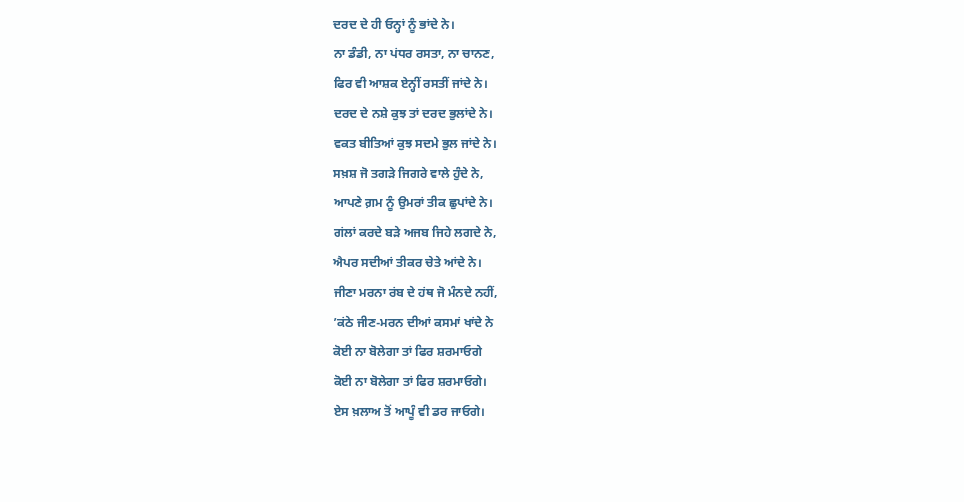ਦਰਦ ਦੇ ਹੀ ਓਨ੍ਹਾਂ ਨੂੰ ਭਾਂਦੇ ਨੇ।
ਨਾ ਡੰਡੀ, ਨਾ ਪਂਧਰ ਰਸਤਾ, ਨਾ ਚਾਨਣ,
ਫਿਰ ਵੀ ਆਸ਼ਕ ਏਨ੍ਹੀਂ ਰਸਤੀਂ ਜਾਂਦੇ ਨੇ।
ਦਰਦ ਦੇ ਨਸ਼ੇ ਕੁਝ ਤਾਂ ਦਰਦ ਭੁਲਾਂਦੇ ਨੇ।
ਵਕਤ ਬੀਤਿਆਂ ਕੁਝ ਸਦਮੇ ਭੁਲ ਜਾਂਦੇ ਨੇ।
ਸਖ਼ਸ਼ ਜੋ ਤਗੜੇ ਜਿਗਰੇ ਵਾਲੇ ਹੁੰਦੇ ਨੇ,
ਆਪਣੇ ਗ਼ਮ ਨੂੰ ਉਮਰਾਂ ਤੀਕ ਛੁਪਾਂਦੇ ਨੇ।
ਗਂਲਾਂ ਕਰਦੇ ਬੜੇ ਅਜਬ ਜਿਹੇ ਲਗਦੇ ਨੇ,
ਐਪਰ ਸਦੀਆਂ ਤੀਕਰ ਚੇਤੇ ਆਂਦੇ ਨੇ।
ਜੀਣਾ ਮਰਨਾ ਰਂਬ ਦੇ ਹਂਥ ਜੋ ਮੰਨਦੇ ਨਹੀਂ,
’ਕਂਠੇ ਜੀਣ-ਮਰਨ ਦੀਆਂ ਕਸਮਾਂ ਖਾਂਦੇ ਨੇ
ਕੋਈ ਨਾ ਬੋਲੇਗਾ ਤਾਂ ਫਿਰ ਸ਼ਰਮਾਓਗੇ
ਕੋਈ ਨਾ ਬੋਲੇਗਾ ਤਾਂ ਫਿਰ ਸ਼ਰਮਾਓਗੇ।
ਏਸ ਖ਼ਲਾਅ ਤੋਂ ਆਪੂੰ ਵੀ ਡਰ ਜਾਓਗੇ।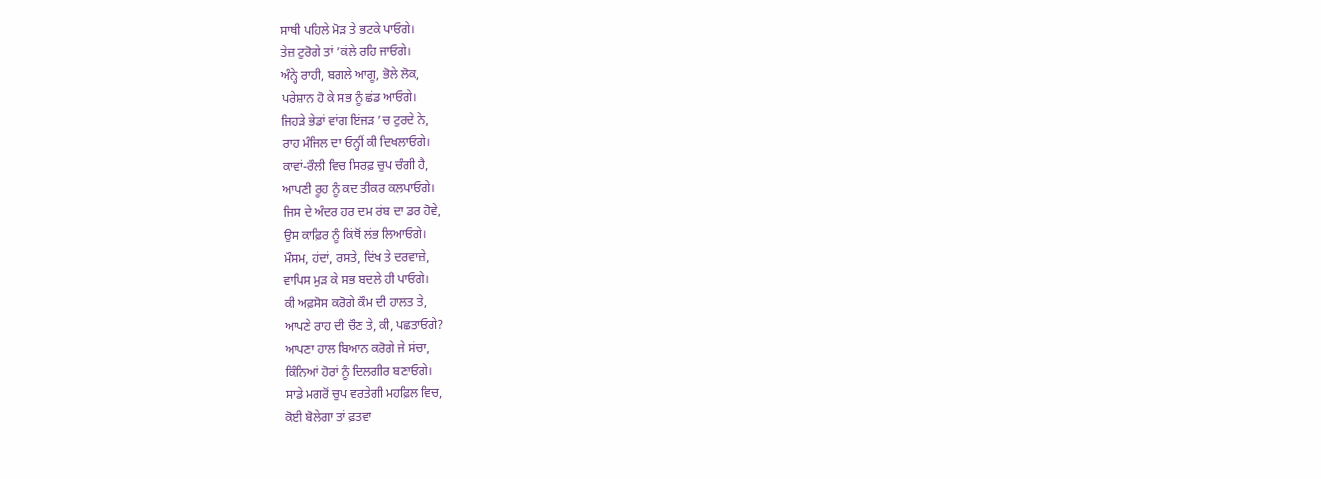ਸਾਥੀ ਪਹਿਲੇ ਮੋੜ ਤੇ ਭਟਕੇ ਪਾਓਗੇ।
ਤੇਜ਼ ਟੁਰੋਗੇ ਤਾਂ ’ਕਂਲੇ ਰਹਿ ਜਾਓਗੇ।
ਅੰਨ੍ਹੇ ਰਾਹੀ, ਬਗਲੇ ਆਗੂ, ਭੋਲੇ ਲੋਕ,
ਪਰੇਸ਼ਾਨ ਹੋ ਕੇ ਸਭ ਨੂੰ ਛਂਡ ਆਓਗੇ।
ਜਿਹੜੇ ਭੇਡਾਂ ਵਾਂਗ ਇਂਜੜ ’ਚ ਟੁਰਦੇ ਨੇ,
ਰਾਹ ਮੰਜਿਲ ਦਾ ਓਨ੍ਹੀਂ ਕੀ ਦਿਖਲਾਓਗੇ।
ਕਾਵਾਂ-ਰੌਲੀ ਵਿਚ ਸਿਰਫ਼ ਚੁਪ ਚੰਗੀ ਹੈ,
ਆਪਣੀ ਰੂਹ ਨੂੰ ਕਦ ਤੀਕਰ ਕਲਪਾਓਗੇ।
ਜਿਸ ਦੇ ਅੰਦਰ ਹਰ ਦਮ ਰਂਬ ਦਾ ਡਰ ਹੋਵੇ,
ਉਸ ਕਾਫ਼ਿਰ ਨੂੰ ਕਿਂਥੋਂ ਲਂਭ ਲਿਆਓਗੇ।
ਮੌਸਮ, ਹਂਦਾਂ, ਰਸਤੇ, ਦਿਂਖ ਤੇ ਦਰਵਾਜ਼ੇ,
ਵਾਪਿਸ ਮੁੜ ਕੇ ਸਭ ਬਦਲੇ ਹੀ ਪਾਓਗੇ।
ਕੀ ਅਫ਼ਸੋਸ ਕਰੋਗੇ ਕੌਮ ਦੀ ਹਾਲਤ ਤੇ,
ਆਪਣੇ ਰਾਹ ਦੀ ਚੌਣ ਤੇ, ਕੀ, ਪਛਤਾਓਗੇ?
ਆਪਣਾ ਹਾਲ ਬਿਆਨ ਕਰੋਗੇ ਜੇ ਸਂਚਾ,
ਕਿੰਨਿਆਂ ਹੋਰਾਂ ਨੂੰ ਦਿਲਗੀਰ ਬਣਾਓਗੇ।
ਸਾਡੇ ਮਗਰੋਂ ਚੁਪ ਵਰਤੇਗੀ ਮਹਫ਼ਿਲ ਵਿਚ,
ਕੋਈ ਬੋਲੇਗਾ ਤਾਂ ਫ਼ਤਵਾ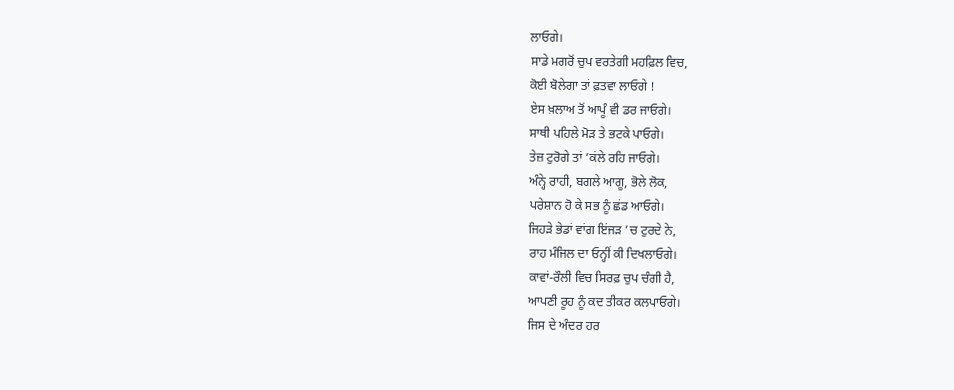ਲਾਓਗੇ।
ਸਾਡੇ ਮਗਰੋਂ ਚੁਪ ਵਰਤੇਗੀ ਮਹਫ਼ਿਲ ਵਿਚ,
ਕੋਈ ਬੋਲੇਗਾ ਤਾਂ ਫ਼ਤਵਾ ਲਾਓਗੇ !
ਏਸ ਖ਼ਲਾਅ ਤੋਂ ਆਪੂੰ ਵੀ ਡਰ ਜਾਓਗੇ।
ਸਾਥੀ ਪਹਿਲੇ ਮੋੜ ਤੇ ਭਟਕੇ ਪਾਓਗੇ।
ਤੇਜ਼ ਟੁਰੋਗੇ ਤਾਂ ’ਕਂਲੇ ਰਹਿ ਜਾਓਗੇ।
ਅੰਨ੍ਹੇ ਰਾਹੀ, ਬਗਲੇ ਆਗੂ, ਭੋਲੇ ਲੋਕ,
ਪਰੇਸ਼ਾਨ ਹੋ ਕੇ ਸਭ ਨੂੰ ਛਂਡ ਆਓਗੇ।
ਜਿਹੜੇ ਭੇਡਾਂ ਵਾਂਗ ਇਂਜੜ ’ਚ ਟੁਰਦੇ ਨੇ,
ਰਾਹ ਮੰਜਿਲ ਦਾ ਓਨ੍ਹੀਂ ਕੀ ਦਿਖਲਾਓਗੇ।
ਕਾਵਾਂ-ਰੌਲੀ ਵਿਚ ਸਿਰਫ਼ ਚੁਪ ਚੰਗੀ ਹੈ,
ਆਪਣੀ ਰੂਹ ਨੂੰ ਕਦ ਤੀਕਰ ਕਲਪਾਓਗੇ।
ਜਿਸ ਦੇ ਅੰਦਰ ਹਰ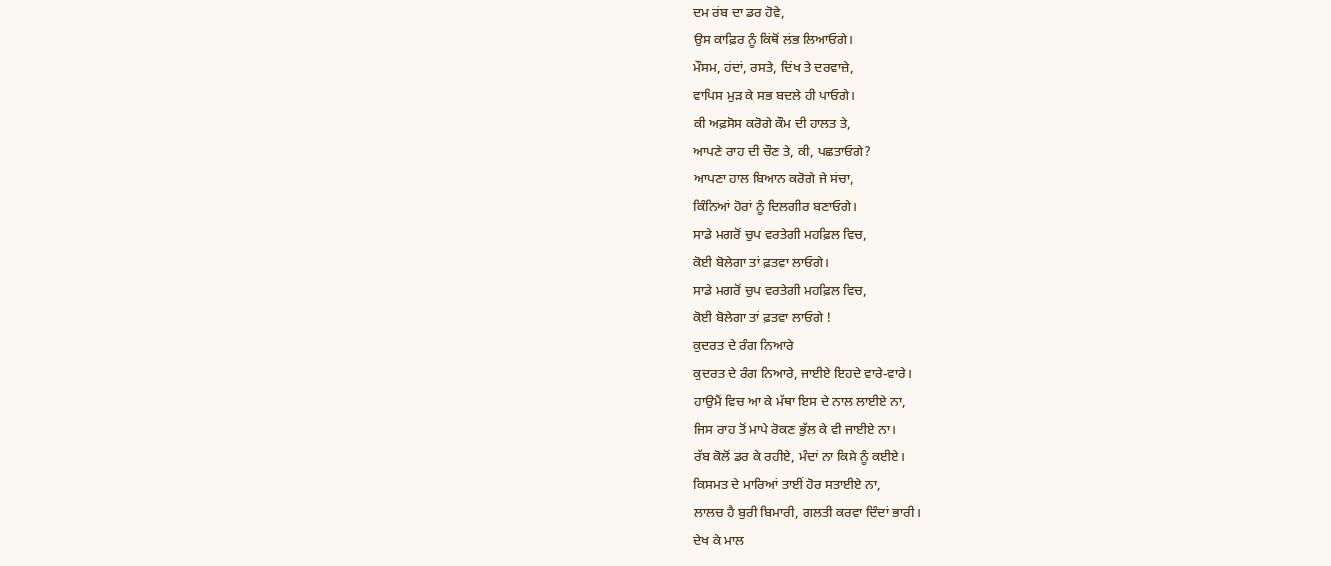ਦਮ ਰਂਬ ਦਾ ਡਰ ਹੋਵੇ,
ਉਸ ਕਾਫ਼ਿਰ ਨੂੰ ਕਿਂਥੋਂ ਲਂਭ ਲਿਆਓਗੇ।
ਮੌਸਮ, ਹਂਦਾਂ, ਰਸਤੇ, ਦਿਂਖ ਤੇ ਦਰਵਾਜ਼ੇ,
ਵਾਪਿਸ ਮੁੜ ਕੇ ਸਭ ਬਦਲੇ ਹੀ ਪਾਓਗੇ।
ਕੀ ਅਫ਼ਸੋਸ ਕਰੋਗੇ ਕੌਮ ਦੀ ਹਾਲਤ ਤੇ,
ਆਪਣੇ ਰਾਹ ਦੀ ਚੌਣ ਤੇ, ਕੀ, ਪਛਤਾਓਗੇ?
ਆਪਣਾ ਹਾਲ ਬਿਆਨ ਕਰੋਗੇ ਜੇ ਸਂਚਾ,
ਕਿੰਨਿਆਂ ਹੋਰਾਂ ਨੂੰ ਦਿਲਗੀਰ ਬਣਾਓਗੇ।
ਸਾਡੇ ਮਗਰੋਂ ਚੁਪ ਵਰਤੇਗੀ ਮਹਫ਼ਿਲ ਵਿਚ,
ਕੋਈ ਬੋਲੇਗਾ ਤਾਂ ਫ਼ਤਵਾ ਲਾਓਗੇ।
ਸਾਡੇ ਮਗਰੋਂ ਚੁਪ ਵਰਤੇਗੀ ਮਹਫ਼ਿਲ ਵਿਚ,
ਕੋਈ ਬੋਲੇਗਾ ਤਾਂ ਫ਼ਤਵਾ ਲਾਓਗੇ !
ਕੁਦਰਤ ਦੇ ਰੰਗ ਨਿਆਰੇ
ਕੁਦਰਤ ਦੇ ਰੰਗ ਨਿਆਰੇ, ਜਾਈਏ ਇਹਦੇ ਵਾਰੇ-ਵਾਰੇ।
ਹਾਉਮੈਂ ਵਿਚ ਆ ਕੇ ਮੱਥਾ ਇਸ ਦੇ ਨਾਲ ਲਾਈਏ ਨਾ,
ਜਿਸ ਰਾਹ ਤੋਂ ਮਾਪੇ ਰੋਕਣ ਭੁੱਲ ਕੇ ਵੀ ਜਾਈਏ ਨਾ।
ਰੱਬ ਕੋਲੋਂ ਡਰ ਕੇ ਰਹੀਏ, ਮੰਦਾਂ ਨਾ ਕਿਸੇ ਨੂੰ ਕਈਏ।
ਕਿਸਮਤ ਦੇ ਮਾਰਿਆਂ ਤਾਈਂ ਹੋਰ ਸਤਾਈਏ ਨਾ,
ਲਾਲਚ ਹੈ ਬੁਰੀ ਬਿਮਾਰੀ, ਗਲਤੀ ਕਰਵਾ ਦਿੰਦਾਂ ਭਾਰੀ।
ਦੇਖ ਕੇ ਮਾਲ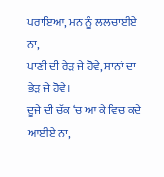ਪਰਾਇਆ, ਮਨ ਨੂੰ ਲਲਚਾਈਏ ਨਾ,
ਪਾਣੀ ਦੀ ਰੇੜ ਜੇ ਹੋਵੇ, ਸਾਨਾਂ ਦਾ ਭੇੜ ਜੇ ਹੋਵੇ।
ਦੂਜੇ ਦੀ ਚੱਕ ‘ਚ ਆ ਕੇ ਵਿਚ ਕਦੇ ਆਈਏ ਨਾ,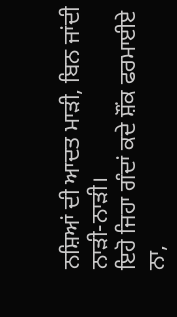ਨਸ਼ਿਆਂ ਦੀ ਆਦਤ ਮਾੜੀ, ਬਿਨ ਜਾਂਦੀ ਨਾੜੀ-ਨਾੜੀ।
ਇਹੋ ਜਿਹਾ ਗੰਦਾਂ ਕਦੇ ਸ਼ੌਂਕ ਫਰਮਾਈਏ ਨਾ,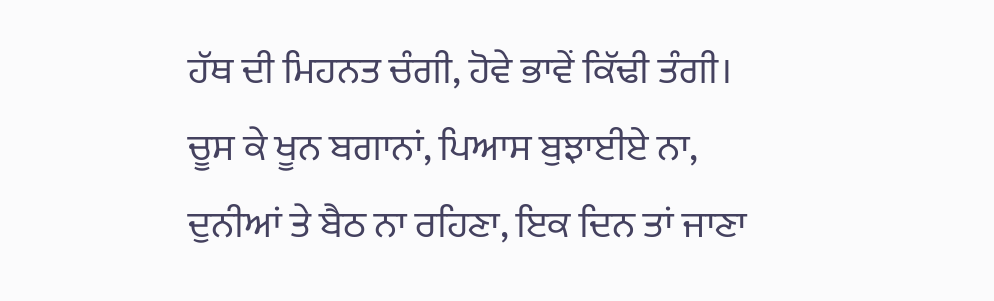ਹੱਥ ਦੀ ਮਿਹਨਤ ਚੰਗੀ, ਹੋਵੇ ਭਾਵੇਂ ਕਿੱਢੀ ਤੰਗੀ।
ਚੂਸ ਕੇ ਖੂਨ ਬਗਾਨਾਂ, ਪਿਆਸ ਬੁਝਾਈਏ ਨਾ,
ਦੁਨੀਆਂ ਤੇ ਬੈਠ ਨਾ ਰਹਿਣਾ, ਇਕ ਦਿਨ ਤਾਂ ਜਾਣਾ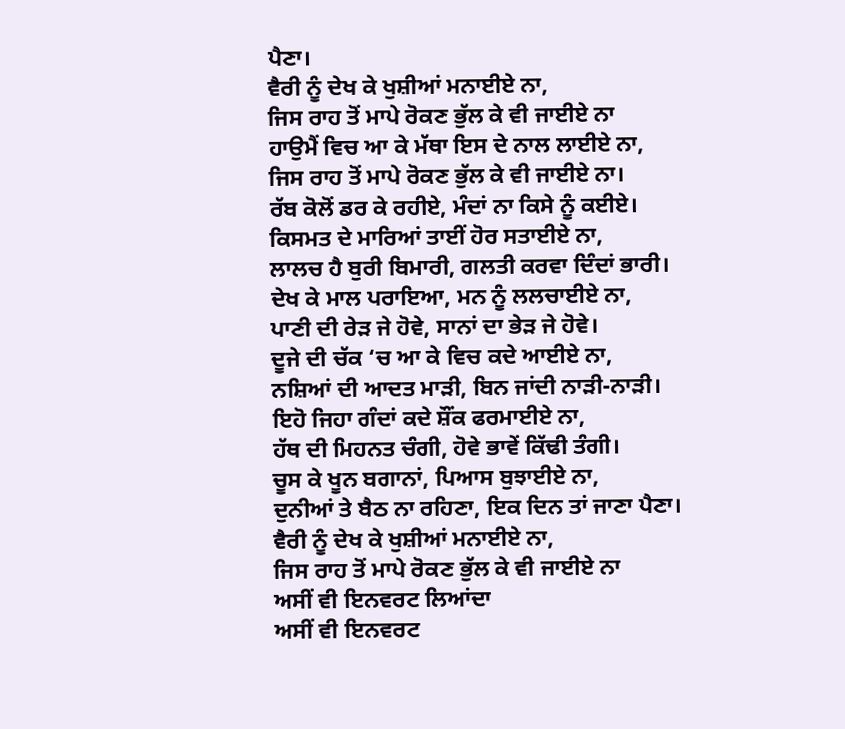ਪੈਣਾ।
ਵੈਰੀ ਨੂੰ ਦੇਖ ਕੇ ਖੁਸ਼ੀਆਂ ਮਨਾਈਏ ਨਾ,
ਜਿਸ ਰਾਹ ਤੋਂ ਮਾਪੇ ਰੋਕਣ ਭੁੱਲ ਕੇ ਵੀ ਜਾਈਏ ਨਾ
ਹਾਉਮੈਂ ਵਿਚ ਆ ਕੇ ਮੱਥਾ ਇਸ ਦੇ ਨਾਲ ਲਾਈਏ ਨਾ,
ਜਿਸ ਰਾਹ ਤੋਂ ਮਾਪੇ ਰੋਕਣ ਭੁੱਲ ਕੇ ਵੀ ਜਾਈਏ ਨਾ।
ਰੱਬ ਕੋਲੋਂ ਡਰ ਕੇ ਰਹੀਏ, ਮੰਦਾਂ ਨਾ ਕਿਸੇ ਨੂੰ ਕਈਏ।
ਕਿਸਮਤ ਦੇ ਮਾਰਿਆਂ ਤਾਈਂ ਹੋਰ ਸਤਾਈਏ ਨਾ,
ਲਾਲਚ ਹੈ ਬੁਰੀ ਬਿਮਾਰੀ, ਗਲਤੀ ਕਰਵਾ ਦਿੰਦਾਂ ਭਾਰੀ।
ਦੇਖ ਕੇ ਮਾਲ ਪਰਾਇਆ, ਮਨ ਨੂੰ ਲਲਚਾਈਏ ਨਾ,
ਪਾਣੀ ਦੀ ਰੇੜ ਜੇ ਹੋਵੇ, ਸਾਨਾਂ ਦਾ ਭੇੜ ਜੇ ਹੋਵੇ।
ਦੂਜੇ ਦੀ ਚੱਕ ‘ਚ ਆ ਕੇ ਵਿਚ ਕਦੇ ਆਈਏ ਨਾ,
ਨਸ਼ਿਆਂ ਦੀ ਆਦਤ ਮਾੜੀ, ਬਿਨ ਜਾਂਦੀ ਨਾੜੀ-ਨਾੜੀ।
ਇਹੋ ਜਿਹਾ ਗੰਦਾਂ ਕਦੇ ਸ਼ੌਂਕ ਫਰਮਾਈਏ ਨਾ,
ਹੱਥ ਦੀ ਮਿਹਨਤ ਚੰਗੀ, ਹੋਵੇ ਭਾਵੇਂ ਕਿੱਢੀ ਤੰਗੀ।
ਚੂਸ ਕੇ ਖੂਨ ਬਗਾਨਾਂ, ਪਿਆਸ ਬੁਝਾਈਏ ਨਾ,
ਦੁਨੀਆਂ ਤੇ ਬੈਠ ਨਾ ਰਹਿਣਾ, ਇਕ ਦਿਨ ਤਾਂ ਜਾਣਾ ਪੈਣਾ।
ਵੈਰੀ ਨੂੰ ਦੇਖ ਕੇ ਖੁਸ਼ੀਆਂ ਮਨਾਈਏ ਨਾ,
ਜਿਸ ਰਾਹ ਤੋਂ ਮਾਪੇ ਰੋਕਣ ਭੁੱਲ ਕੇ ਵੀ ਜਾਈਏ ਨਾ
ਅਸੀਂ ਵੀ ਇਨਵਰਟ ਲਿਆਂਦਾ
ਅਸੀਂ ਵੀ ਇਨਵਰਟ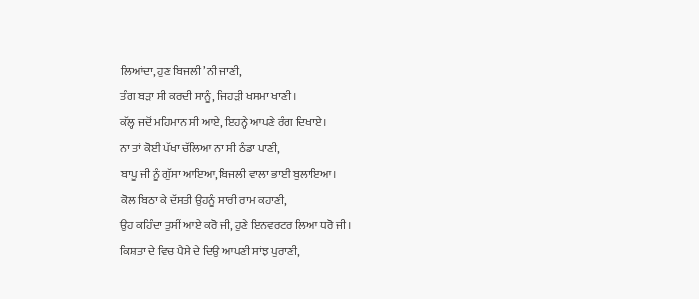ਲਿਆਂਦਾ, ਹੁਣ ਬਿਜਲੀ ’ਨੀ ਜਾਣੀ,
ਤੰਗ ਬੜਾ ਸੀ ਕਰਦੀ ਸਾਨੂੰ, ਜਿਹੜੀ ਖਸਮਾ ਖਾਣੀ।
ਕੱਲ੍ਹ ਜਦੋਂ ਮਹਿਮਾਨ ਸੀ ਆਏ, ਇਹਨ੍ਹੇ ਆਪਣੇ ਰੰਗ ਦਿਖਾਏ।
ਨਾ ਤਾਂ ਕੋਈ ਪੱਖਾ ਚੱਲਿਆ ਨਾ ਸੀ ਠੰਡਾ ਪਾਣੀ,
ਬਾਪੂ ਜੀ ਨੂੰ ਗੁੱਸਾ ਆਇਆ,ਬਿਜਲੀ ਵਾਲਾ ਭਾਈ ਬੁਲਾਇਆ।
ਕੋਲ ਬਿਠਾ ਕੇ ਦੱਸਤੀ ਉਹਨੂੰ ਸਾਰੀ ਰਾਮ ਕਹਾਣੀ,
ਉਹ ਕਹਿੰਦਾ ਤੁਸੀਂ ਆਏ ਕਰੋ ਜੀ, ਹੁਣੇ ਇਨਵਰਟਰ ਲਿਆ ਧਰੋ ਜੀ।
ਕਿਸ਼ਤਾ ਦੇ ਵਿਚ ਪੈਸੇ ਦੇ ਦਿਉ ਆਪਣੀ ਸਾਂਝ ਪੁਰਾਣੀ,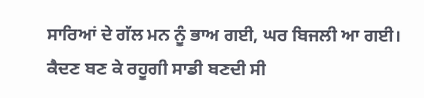ਸਾਰਿਆਂ ਦੇ ਗੱਲ ਮਨ ਨੂੰ ਭਾਅ ਗਈ, ਘਰ ਬਿਜਲੀ ਆ ਗਈ।
ਕੈਦਣ ਬਣ ਕੇ ਰਹੂਗੀ ਸਾਡੀ ਬਣਦੀ ਸੀ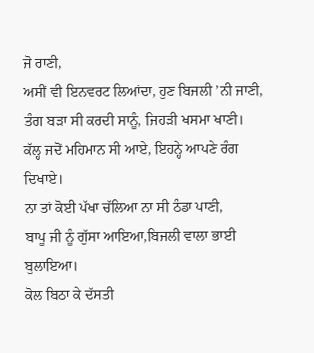ਜੋ ਰਾਣੀ,
ਅਸੀਂ ਵੀ ਇਨਵਰਟ ਲਿਆਂਦਾ, ਹੁਣ ਬਿਜਲੀ ’ਨੀ ਜਾਣੀ,
ਤੰਗ ਬੜਾ ਸੀ ਕਰਦੀ ਸਾਨੂੰ, ਜਿਹੜੀ ਖਸਮਾ ਖਾਣੀ।
ਕੱਲ੍ਹ ਜਦੋਂ ਮਹਿਮਾਨ ਸੀ ਆਏ, ਇਹਨ੍ਹੇ ਆਪਣੇ ਰੰਗ ਦਿਖਾਏ।
ਨਾ ਤਾਂ ਕੋਈ ਪੱਖਾ ਚੱਲਿਆ ਨਾ ਸੀ ਠੰਡਾ ਪਾਣੀ,
ਬਾਪੂ ਜੀ ਨੂੰ ਗੁੱਸਾ ਆਇਆ,ਬਿਜਲੀ ਵਾਲਾ ਭਾਈ ਬੁਲਾਇਆ।
ਕੋਲ ਬਿਠਾ ਕੇ ਦੱਸਤੀ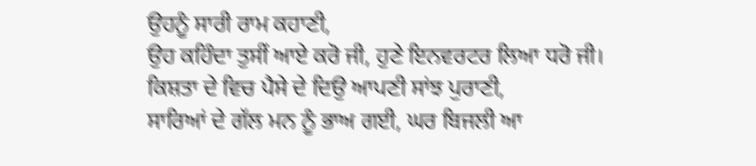ਉਹਨੂੰ ਸਾਰੀ ਰਾਮ ਕਹਾਣੀ,
ਉਹ ਕਹਿੰਦਾ ਤੁਸੀਂ ਆਏ ਕਰੋ ਜੀ, ਹੁਣੇ ਇਨਵਰਟਰ ਲਿਆ ਧਰੋ ਜੀ।
ਕਿਸ਼ਤਾ ਦੇ ਵਿਚ ਪੈਸੇ ਦੇ ਦਿਉ ਆਪਣੀ ਸਾਂਝ ਪੁਰਾਣੀ,
ਸਾਰਿਆਂ ਦੇ ਗੱਲ ਮਨ ਨੂੰ ਭਾਅ ਗਈ, ਘਰ ਬਿਜਲੀ ਆ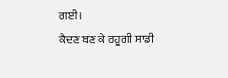ਗਈ।
ਕੈਦਣ ਬਣ ਕੇ ਰਹੂਗੀ ਸਾਡੀ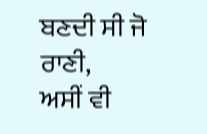ਬਣਦੀ ਸੀ ਜੋ ਰਾਣੀ,
ਅਸੀਂ ਵੀ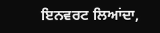ਇਨਵਰਟ ਲਿਆਂਦਾ,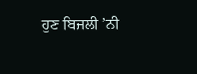ਹੁਣ ਬਿਜਲੀ ’ਨੀ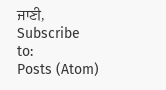ਜਾਣੀ,
Subscribe to:
Posts (Atom)